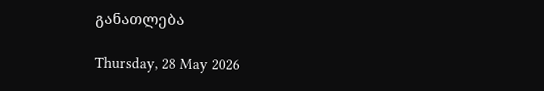განათლება

Thursday, 28 May 2026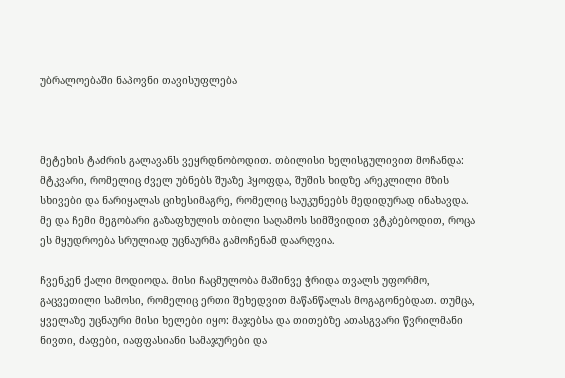უბრალოებაში ნაპოვნი თავისუფლება



მეტეხის ტაძრის გალავანს ვეყრდნობოდით. თბილისი ხელისგულივით მოჩანდა: მტკვარი, რომელიც ძველ უბნებს შუაზე ჰყოფდა, შუშის ხიდზე არეკლილი მზის სხივები და ნარიყალას ციხესიმაგრე, რომელიც საუკუნეებს მედიდურად ინახავდა. მე და ჩემი მეგობარი გაზაფხულის თბილი საღამოს სიმშვიდით ვტკბებოდით, როცა ეს მყუდროება სრულიად უცნაურმა გამოჩენამ დაარღვია.

ჩვენკენ ქალი მოდიოდა. მისი ჩაცმულობა მაშინვე ჭრიდა თვალს უფორმო, გაცვეთილი სამოსი, რომელიც ერთი შეხედვით მაწანწალას მოგაგონებდათ. თუმცა, ყველაზე უცნაური მისი ხელები იყო: მაჯებსა და თითებზე ათასგვარი წვრილმანი ნივთი, ძაფები, იაფფასიანი სამაჯურები და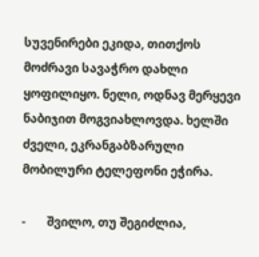სუვენირები ეკიდა, თითქოს მოძრავი სავაჭრო დახლი ყოფილიყო. ნელი, ოდნავ მერყევი ნაბიჯით მოგვიახლოვდა. ხელში ძველი, ეკრანგაბზარული მობილური ტელეფონი ეჭირა.

-       შვილო, თუ შეგიძლია,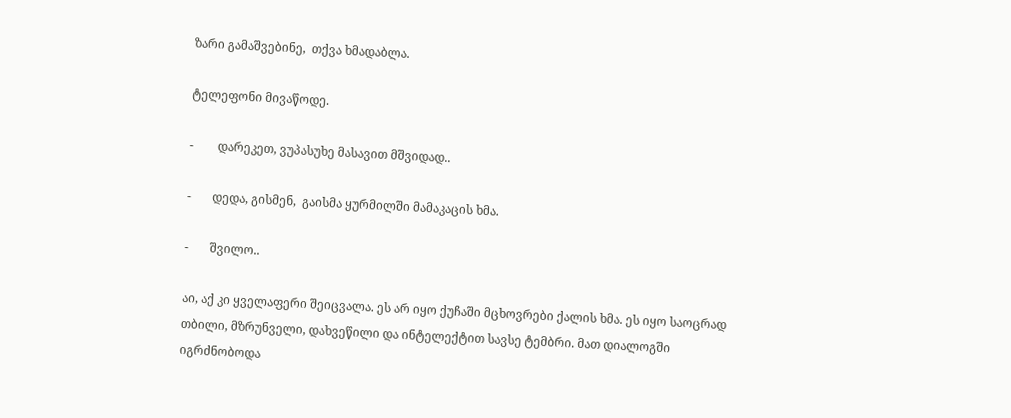ზარი გამაშვებინე,  თქვა ხმადაბლა.

ტელეფონი მივაწოდე.

-        დარეკეთ, ვუპასუხე მასავით მშვიდად..

-       დედა, გისმენ,  გაისმა ყურმილში მამაკაცის ხმა.

-       შვილო..

აი, აქ კი ყველაფერი შეიცვალა. ეს არ იყო ქუჩაში მცხოვრები ქალის ხმა. ეს იყო საოცრად თბილი, მზრუნველი, დახვეწილი და ინტელექტით სავსე ტემბრი. მათ დიალოგში იგრძნობოდა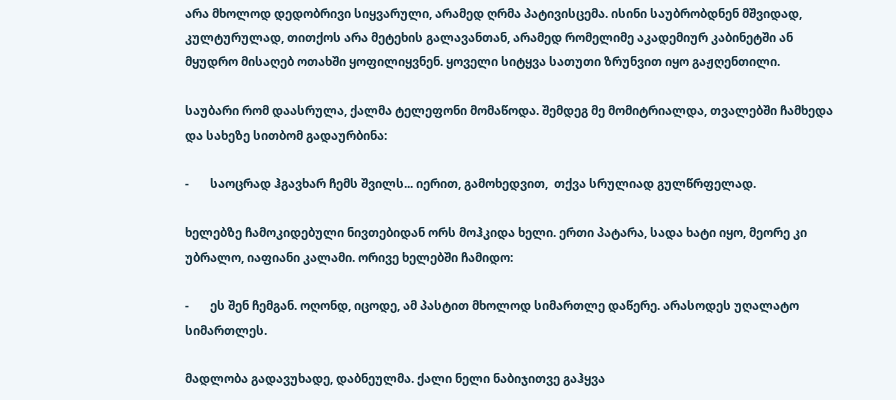არა მხოლოდ დედობრივი სიყვარული, არამედ ღრმა პატივისცემა. ისინი საუბრობდნენ მშვიდად, კულტურულად, თითქოს არა მეტეხის გალავანთან, არამედ რომელიმე აკადემიურ კაბინეტში ან მყუდრო მისაღებ ოთახში ყოფილიყვნენ. ყოველი სიტყვა სათუთი ზრუნვით იყო გაჟღენთილი.

საუბარი რომ დაასრულა, ქალმა ტელეფონი მომაწოდა. შემდეგ მე მომიტრიალდა, თვალებში ჩამხედა და სახეზე სითბომ გადაურბინა:

-       საოცრად ჰგავხარ ჩემს შვილს... იერით, გამოხედვით,  თქვა სრულიად გულწრფელად.

ხელებზე ჩამოკიდებული ნივთებიდან ორს მოჰკიდა ხელი. ერთი პატარა, სადა ხატი იყო, მეორე კი უბრალო, იაფიანი კალამი. ორივე ხელებში ჩამიდო:

-       ეს შენ ჩემგან. ოღონდ, იცოდე, ამ პასტით მხოლოდ სიმართლე დაწერე. არასოდეს უღალატო სიმართლეს.

მადლობა გადავუხადე, დაბნეულმა. ქალი ნელი ნაბიჯითვე გაჰყვა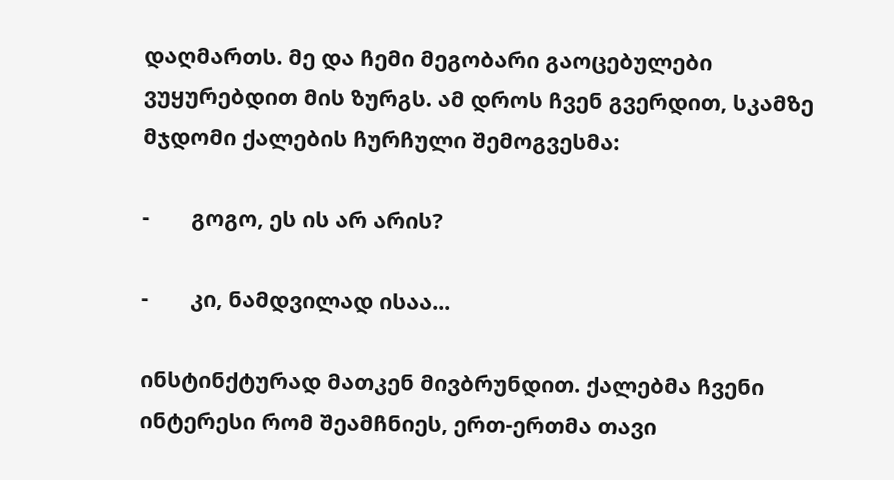დაღმართს. მე და ჩემი მეგობარი გაოცებულები ვუყურებდით მის ზურგს. ამ დროს ჩვენ გვერდით, სკამზე მჯდომი ქალების ჩურჩული შემოგვესმა:

-       გოგო, ეს ის არ არის?

-       კი, ნამდვილად ისაა...

ინსტინქტურად მათკენ მივბრუნდით. ქალებმა ჩვენი ინტერესი რომ შეამჩნიეს, ერთ-ერთმა თავი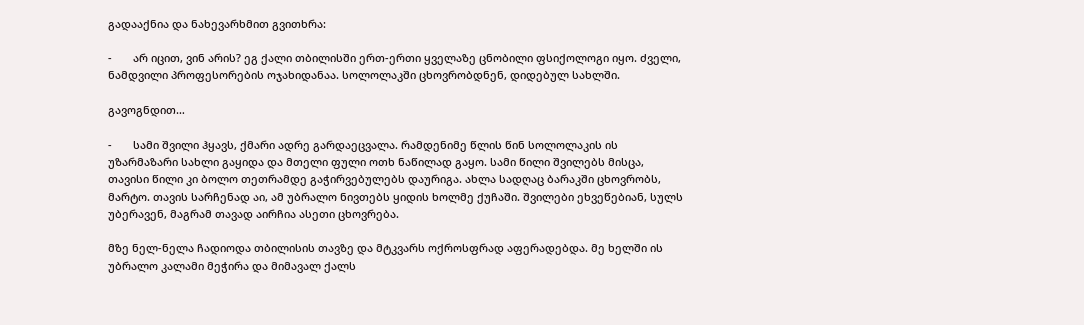გადააქნია და ნახევარხმით გვითხრა:

-       არ იცით, ვინ არის? ეგ ქალი თბილისში ერთ-ერთი ყველაზე ცნობილი ფსიქოლოგი იყო. ძველი, ნამდვილი პროფესორების ოჯახიდანაა. სოლოლაკში ცხოვრობდნენ, დიდებულ სახლში.

გავოგნდით…

-       სამი შვილი ჰყავს, ქმარი ადრე გარდაეცვალა. რამდენიმე წლის წინ სოლოლაკის ის უზარმაზარი სახლი გაყიდა და მთელი ფული ოთხ ნაწილად გაყო. სამი წილი შვილებს მისცა, თავისი წილი კი ბოლო თეთრამდე გაჭირვებულებს დაურიგა. ახლა სადღაც ბარაკში ცხოვრობს, მარტო. თავის სარჩენად აი, ამ უბრალო ნივთებს ყიდის ხოლმე ქუჩაში. შვილები ეხვეწებიან, სულს უბერავენ, მაგრამ თავად აირჩია ასეთი ცხოვრება.

მზე ნელ-ნელა ჩადიოდა თბილისის თავზე და მტკვარს ოქროსფრად აფერადებდა. მე ხელში ის უბრალო კალამი მეჭირა და მიმავალ ქალს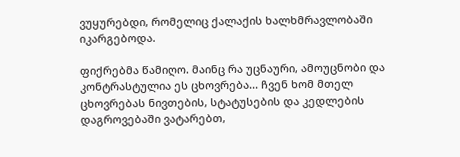ვუყურებდი, რომელიც ქალაქის ხალხმრავლობაში იკარგებოდა.

ფიქრებმა წამიღო. მაინც რა უცნაური, ამოუცნობი და კონტრასტულია ეს ცხოვრება... ჩვენ ხომ მთელ ცხოვრებას ნივთების, სტატუსების და კედლების დაგროვებაში ვატარებთ,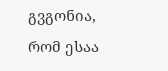გვგონია, რომ ესაა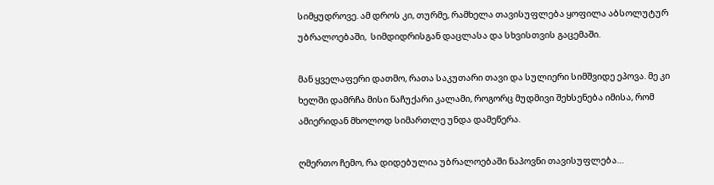სიმყუდროვე. ამ დროს კი, თურმე, რამხელა თავისუფლება ყოფილა აბსოლუტურ უბრალოებაში,  სიმდიდრისგან დაცლასა და სხვისთვის გაცემაში.

მან ყველაფერი დათმო, რათა საკუთარი თავი და სულიერი სიმშვიდე ეპოვა. მე კი  ხელში დამრჩა მისი ნაჩუქარი კალამი, როგორც მუდმივი შეხსენება იმისა, რომ ამიერიდან მხოლოდ სიმართლე უნდა დამეწერა.

ღმერთო ჩემო, რა დიდებულია უბრალოებაში ნაპოვნი თავისუფლება…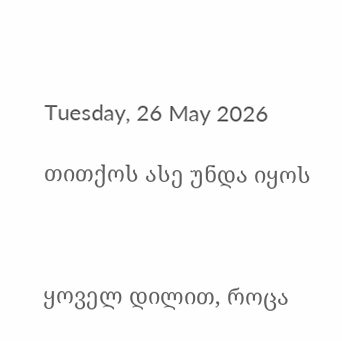Tuesday, 26 May 2026

თითქოს ასე უნდა იყოს



ყოველ დილით, როცა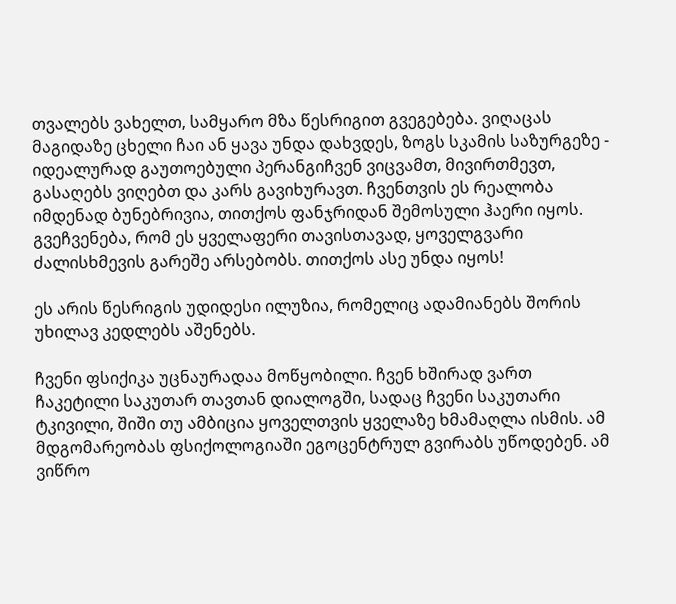თვალებს ვახელთ, სამყარო მზა წესრიგით გვეგებება. ვიღაცას მაგიდაზე ცხელი ჩაი ან ყავა უნდა დახვდეს, ზოგს სკამის საზურგეზე - იდეალურად გაუთოებული პერანგიჩვენ ვიცვამთ, მივირთმევთ, გასაღებს ვიღებთ და კარს გავიხურავთ. ჩვენთვის ეს რეალობა იმდენად ბუნებრივია, თითქოს ფანჯრიდან შემოსული ჰაერი იყოს. გვეჩვენება, რომ ეს ყველაფერი თავისთავად, ყოველგვარი ძალისხმევის გარეშე არსებობს. თითქოს ასე უნდა იყოს!

ეს არის წესრიგის უდიდესი ილუზია, რომელიც ადამიანებს შორის უხილავ კედლებს აშენებს.

ჩვენი ფსიქიკა უცნაურადაა მოწყობილი. ჩვენ ხშირად ვართ ჩაკეტილი საკუთარ თავთან დიალოგში, სადაც ჩვენი საკუთარი ტკივილი, შიში თუ ამბიცია ყოველთვის ყველაზე ხმამაღლა ისმის. ამ მდგომარეობას ფსიქოლოგიაში ეგოცენტრულ გვირაბს უწოდებენ. ამ ვიწრო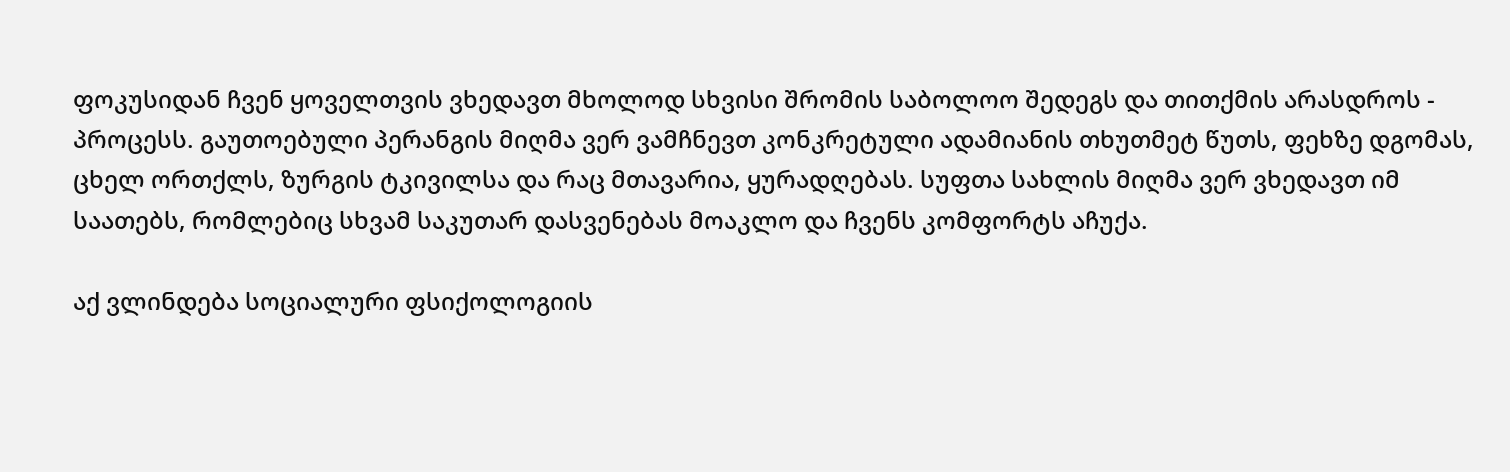ფოკუსიდან ჩვენ ყოველთვის ვხედავთ მხოლოდ სხვისი შრომის საბოლოო შედეგს და თითქმის არასდროს - პროცესს. გაუთოებული პერანგის მიღმა ვერ ვამჩნევთ კონკრეტული ადამიანის თხუთმეტ წუთს, ფეხზე დგომას, ცხელ ორთქლს, ზურგის ტკივილსა და რაც მთავარია, ყურადღებას. სუფთა სახლის მიღმა ვერ ვხედავთ იმ საათებს, რომლებიც სხვამ საკუთარ დასვენებას მოაკლო და ჩვენს კომფორტს აჩუქა.

აქ ვლინდება სოციალური ფსიქოლოგიის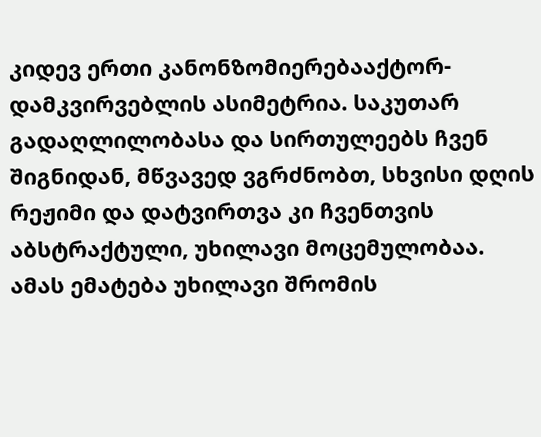კიდევ ერთი კანონზომიერებააქტორ-დამკვირვებლის ასიმეტრია. საკუთარ გადაღლილობასა და სირთულეებს ჩვენ შიგნიდან, მწვავედ ვგრძნობთ, სხვისი დღის რეჟიმი და დატვირთვა კი ჩვენთვის აბსტრაქტული, უხილავი მოცემულობაა. ამას ემატება უხილავი შრომის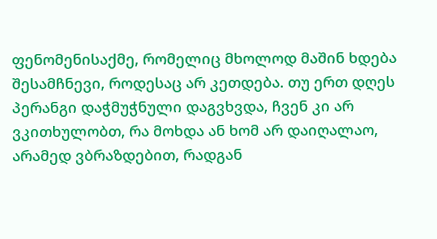ფენომენისაქმე, რომელიც მხოლოდ მაშინ ხდება შესამჩნევი, როდესაც არ კეთდება. თუ ერთ დღეს პერანგი დაჭმუჭნული დაგვხვდა, ჩვენ კი არ ვკითხულობთ, რა მოხდა ან ხომ არ დაიღალაო, არამედ ვბრაზდებით, რადგან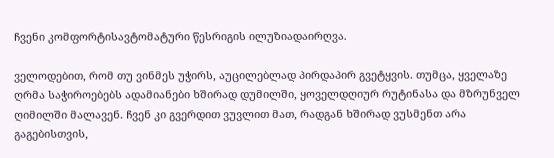ჩვენი კომფორტისავტომატური წესრიგის ილუზიადაირღვა.

ველოდებით, რომ თუ ვინმეს უჭირს, აუცილებლად პირდაპირ გვეტყვის. თუმცა, ყველაზე ღრმა საჭიროებებს ადამიანები ხშირად დუმილში, ყოველდღიურ რუტინასა და მზრუნველ ღიმილში მალავენ. ჩვენ კი გვერდით ვუვლით მათ, რადგან ხშირად ვუსმენთ არა გაგებისთვის,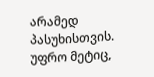არამედ პასუხისთვის. უფრო მეტიც,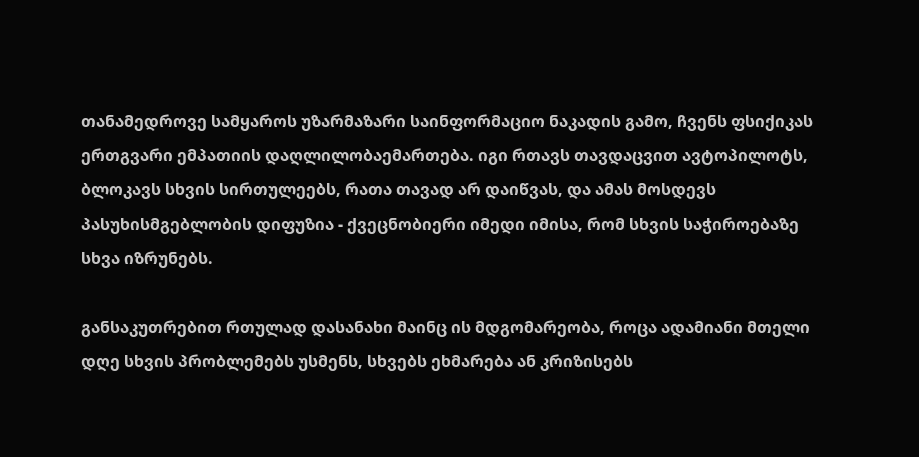თანამედროვე სამყაროს უზარმაზარი საინფორმაციო ნაკადის გამო, ჩვენს ფსიქიკას ერთგვარი ემპათიის დაღლილობაემართება. იგი რთავს თავდაცვით ავტოპილოტს, ბლოკავს სხვის სირთულეებს, რათა თავად არ დაიწვას, და ამას მოსდევს პასუხისმგებლობის დიფუზია - ქვეცნობიერი იმედი იმისა, რომ სხვის საჭიროებაზე სხვა იზრუნებს.

განსაკუთრებით რთულად დასანახი მაინც ის მდგომარეობა, როცა ადამიანი მთელი დღე სხვის პრობლემებს უსმენს, სხვებს ეხმარება ან კრიზისებს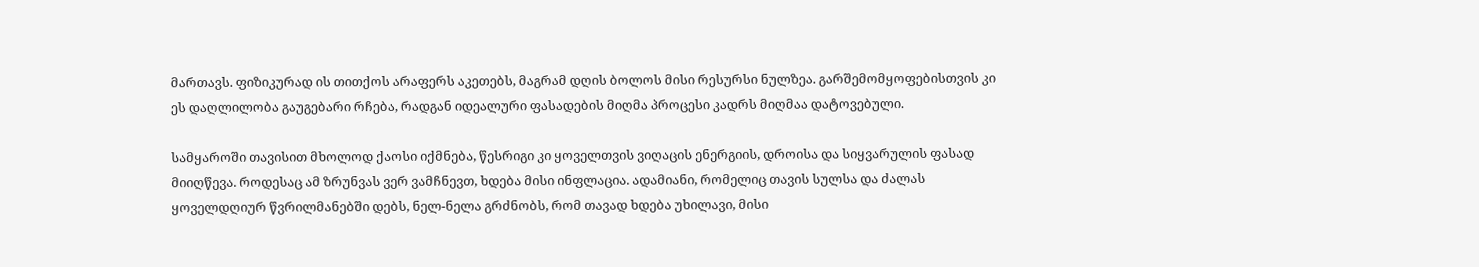მართავს. ფიზიკურად ის თითქოს არაფერს აკეთებს, მაგრამ დღის ბოლოს მისი რესურსი ნულზეა. გარშემომყოფებისთვის კი ეს დაღლილობა გაუგებარი რჩება, რადგან იდეალური ფასადების მიღმა პროცესი კადრს მიღმაა დატოვებული.

სამყაროში თავისით მხოლოდ ქაოსი იქმნება, წესრიგი კი ყოველთვის ვიღაცის ენერგიის, დროისა და სიყვარულის ფასად მიიღწევა. როდესაც ამ ზრუნვას ვერ ვამჩნევთ, ხდება მისი ინფლაცია. ადამიანი, რომელიც თავის სულსა და ძალას ყოველდღიურ წვრილმანებში დებს, ნელ-ნელა გრძნობს, რომ თავად ხდება უხილავი, მისი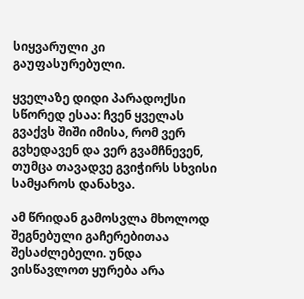სიყვარული კი  გაუფასურებული.

ყველაზე დიდი პარადოქსი სწორედ ესაა: ჩვენ ყველას გვაქვს შიში იმისა, რომ ვერ გვხედავენ და ვერ გვამჩნევენ, თუმცა თავადვე გვიჭირს სხვისი სამყაროს დანახვა.

ამ წრიდან გამოსვლა მხოლოდ შეგნებული გაჩერებითაა შესაძლებელი. უნდა ვისწავლოთ ყურება არა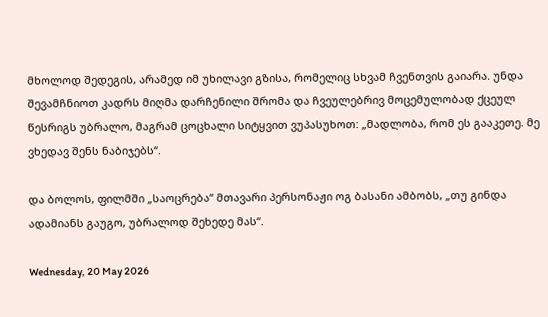მხოლოდ შედეგის, არამედ იმ უხილავი გზისა, რომელიც სხვამ ჩვენთვის გაიარა. უნდა შევამჩნიოთ კადრს მიღმა დარჩენილი შრომა და ჩვეულებრივ მოცემულობად ქცეულ წესრიგს უბრალო, მაგრამ ცოცხალი სიტყვით ვუპასუხოთ: „მადლობა, რომ ეს გააკეთე. მე ვხედავ შენს ნაბიჯებს“.

და ბოლოს, ფილმში „საოცრება“ მთავარი პერსონაჟი ოგ ბასანი ამბობს, „თუ გინდა ადამიანს გაუგო, უბრალოდ შეხედე მას“.

Wednesday, 20 May 2026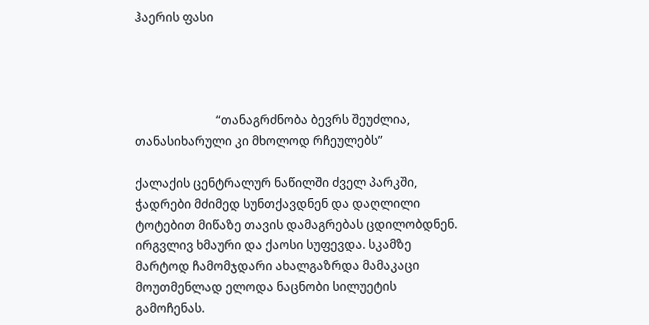ჰაერის ფასი




                           “თანაგრძნობა ბევრს შეუძლია, თანასიხარული კი მხოლოდ რჩეულებს”

ქალაქის ცენტრალურ ნაწილში ძველ პარკში, ჭადრები მძიმედ სუნთქავდნენ და დაღლილი ტოტებით მიწაზე თავის დამაგრებას ცდილობდნენ. ირგვლივ ხმაური და ქაოსი სუფევდა. სკამზე მარტოდ ჩამომჯდარი ახალგაზრდა მამაკაცი მოუთმენლად ელოდა ნაცნობი სილუეტის  გამოჩენას.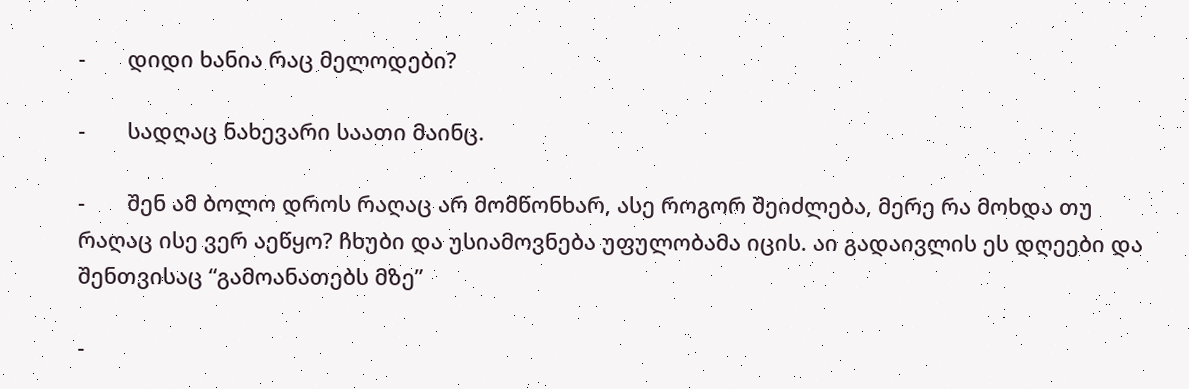-       დიდი ხანია რაც მელოდები?

-       სადღაც ნახევარი საათი მაინც.

-       შენ ამ ბოლო დროს რაღაც არ მომწონხარ, ასე როგორ შეიძლება, მერე რა მოხდა თუ რაღაც ისე ვერ აეწყო? ჩხუბი და უსიამოვნება უფულობამა იცის. აი გადაივლის ეს დღეები და შენთვისაც “გამოანათებს მზე”

-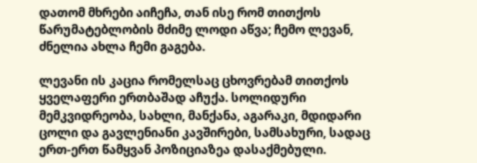დათომ მხრები აიჩეჩა, თან ისე რომ თითქოს წარუმატებლობის მძიმე ლოდი აწვა; ჩემო ლევან, ძნელია ახლა ჩემი გაგება.

ლევანი ის კაცია რომელსაც ცხოვრებამ თითქოს ყველაფერი ერთბაშად აჩუქა. სოლიდური მემკვიდრეობა, სახლი, მანქანა, აგარაკი, მდიდარი ცოლი და გავლენიანი კავშირები, სამსახური, სადაც ერთ-ერთ წამყვან პოზიციაზეა დასაქმებული.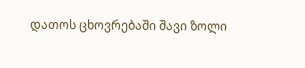დათოს ცხოვრებაში შავი ზოლი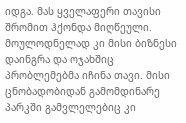იდგა. მას ყველაფერი თავისი შრომით ჰქონდა მიღწეული. მოულოდნელად კი მისი ბიზნესი დაინგრა და ოჯახშიც პრობლემებმა იჩინა თავი. მისი ცნობადობიდან გამომდინარე პარკში გამვლელებიც კი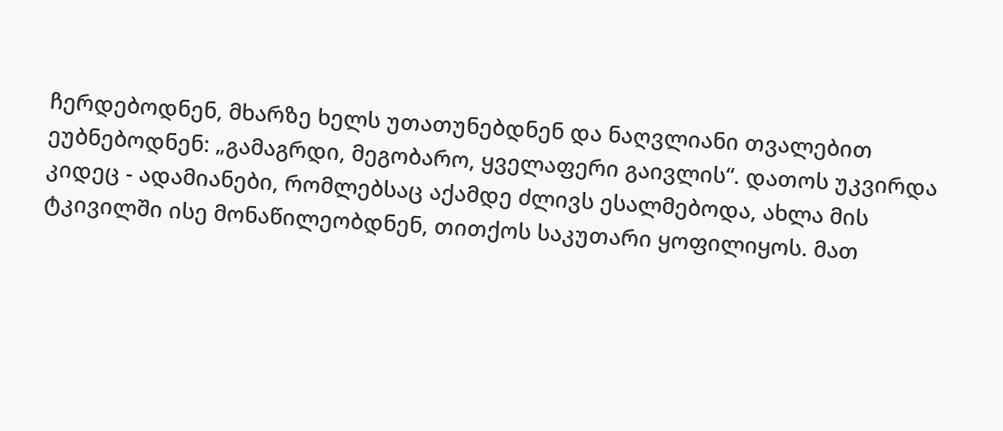ჩერდებოდნენ, მხარზე ხელს უთათუნებდნენ და ნაღვლიანი თვალებით ეუბნებოდნენ: „გამაგრდი, მეგობარო, ყველაფერი გაივლის“. დათოს უკვირდა კიდეც - ადამიანები, რომლებსაც აქამდე ძლივს ესალმებოდა, ახლა მის ტკივილში ისე მონაწილეობდნენ, თითქოს საკუთარი ყოფილიყოს. მათ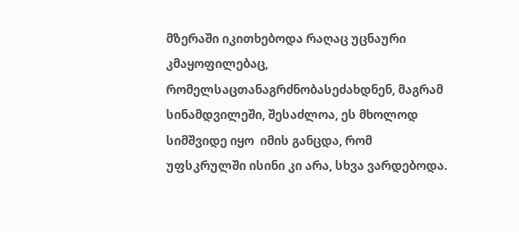მზერაში იკითხებოდა რაღაც უცნაური კმაყოფილებაც, რომელსაცთანაგრძნობასეძახდნენ, მაგრამ სინამდვილეში, შესაძლოა, ეს მხოლოდ სიმშვიდე იყო  იმის განცდა, რომ უფსკრულში ისინი კი არა, სხვა ვარდებოდა.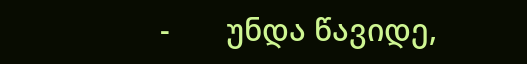-       უნდა წავიდე,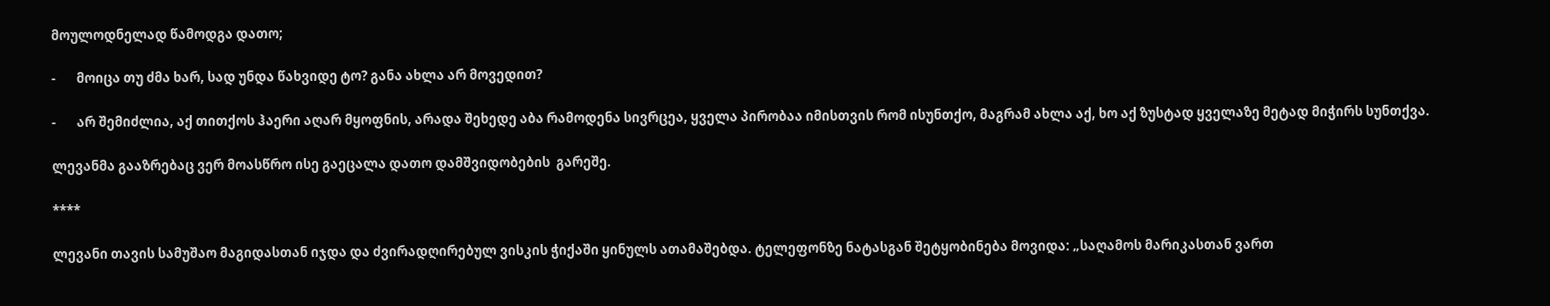მოულოდნელად წამოდგა დათო;

-       მოიცა თუ ძმა ხარ, სად უნდა წახვიდე ტო? განა ახლა არ მოვედით?

-       არ შემიძლია, აქ თითქოს ჰაერი აღარ მყოფნის, არადა შეხედე აბა რამოდენა სივრცეა, ყველა პირობაა იმისთვის რომ ისუნთქო, მაგრამ ახლა აქ, ხო აქ ზუსტად ყველაზე მეტად მიჭირს სუნთქვა.

ლევანმა გააზრებაც ვერ მოასწრო ისე გაეცალა დათო დამშვიდობების  გარეშე.

****

ლევანი თავის სამუშაო მაგიდასთან იჯდა და ძვირადღირებულ ვისკის ჭიქაში ყინულს ათამაშებდა. ტელეფონზე ნატასგან შეტყობინება მოვიდა: „საღამოს მარიკასთან ვართ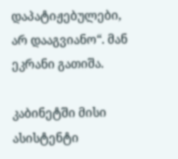დაპატიჟებულები, არ დააგვიანო“. მან ეკრანი გათიშა.

კაბინეტში მისი ასისტენტი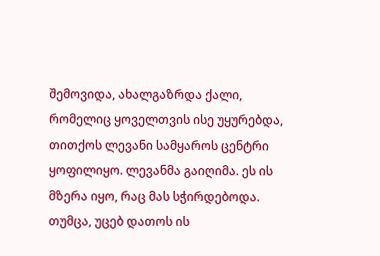შემოვიდა, ახალგაზრდა ქალი, რომელიც ყოველთვის ისე უყურებდა, თითქოს ლევანი სამყაროს ცენტრი ყოფილიყო. ლევანმა გაიღიმა. ეს ის მზერა იყო, რაც მას სჭირდებოდა. თუმცა, უცებ დათოს ის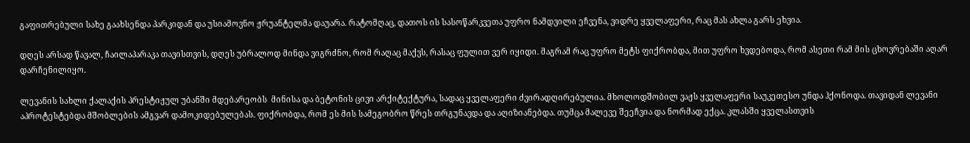გაფითრებული სახე გაახსენდა პარკიდან და უსიამოვნო ჟრუანტელმა დაუარა. რატომღაც, დათოს ის სასოწარკვეთა უფრო ნამდვილი ეჩვენა, ვიდრე ყველაფერი, რაც მას ახლა გარს ეხვია.

დღეს არსად წავალ, ჩაილაპარაკა თავისთვის, დღეს უბრალოდ მინდა ვიგრძნო, რომ რაღაც მაქვს, რასაც ფულით ვერ იყიდი. მაგრამ რაც უფრო მეტს ფიქრობდა, მით უფრო ხვდებოდა, რომ ასეთი რამ მის ცხოვრებაში აღარ დარჩენილიყო.

ლევანის სახლი ქალაქის პრესტიჟულ უბანში მდებარეობს  მინისა და ბეტონის ცივი არქიტექტურა, სადაც ყველაფერი ძვირადღირებულია. მხოლოდშობილ ვაჟს ყველაფერი საუკეთესო უნდა ჰქონოდა. თავიდან ლევანი აპროტესტებდა მშობლების ამგვარ დამოკიდებულებას. ფიქრობდა, რომ ეს მის სამეგობრო წრეს თრგუნავდა და აღიზიანებდა. თუმცა მალევე შეეჩვია და ნორმად ექცა. კლასში ყველასთვის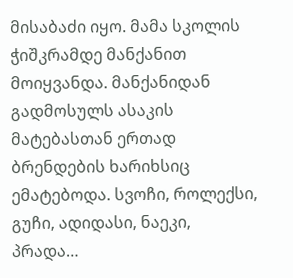მისაბაძი იყო. მამა სკოლის ჭიშკრამდე მანქანით მოიყვანდა. მანქანიდან გადმოსულს ასაკის მატებასთან ერთად ბრენდების ხარიხსიც ემატებოდა. სვოჩი, როლექსი, გუჩი, ადიდასი, ნაეკი, პრადა…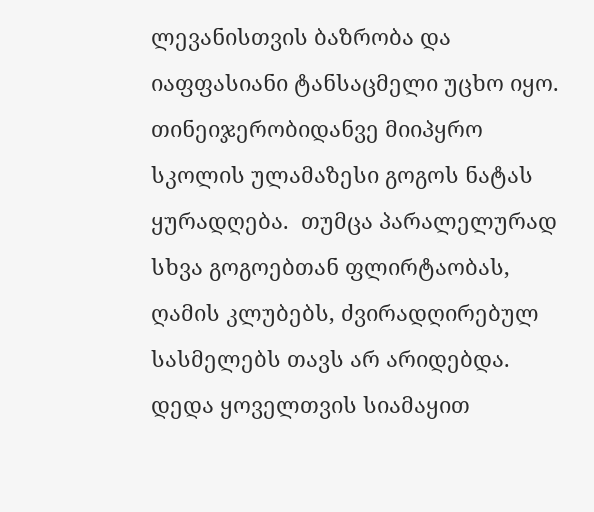ლევანისთვის ბაზრობა და იაფფასიანი ტანსაცმელი უცხო იყო. თინეიჯერობიდანვე მიიპყრო სკოლის ულამაზესი გოგოს ნატას ყურადღება.  თუმცა პარალელურად სხვა გოგოებთან ფლირტაობას, ღამის კლუბებს, ძვირადღირებულ სასმელებს თავს არ არიდებდა. დედა ყოველთვის სიამაყით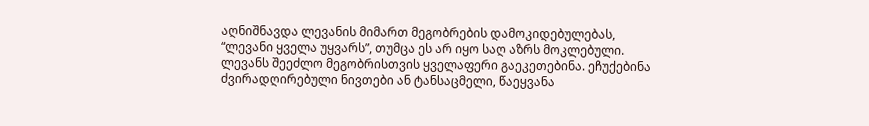აღნიშნავდა ლევანის მიმართ მეგობრების დამოკიდებულებას, “ლევანი ყველა უყვარს”, თუმცა ეს არ იყო საღ აზრს მოკლებული. ლევანს შეეძლო მეგობრისთვის ყველაფერი გაეკეთებინა. ეჩუქებინა ძვირადღირებული ნივთები ან ტანსაცმელი, წაეყვანა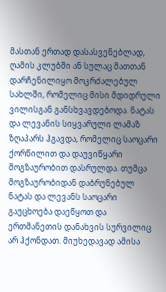მასთან ერთად დასასვენებლად, ღამის კლუბში ან სულაც მათთან დარჩენილიყო მოკრძალებულ სახლში, რომელიც მისი მდიდრული ვილისგან განსხვავდებოდა. ნატას და ლევანის სიყვარული ლამაზ ზღაპარს ჰგავდა, რომელიც საოცარი ქორწილით და დაუვიწყარი მოგზაურობით დასრულდა. თუმცა მოგზაურობიდან დაბრუნებულ ნატას და ლევანს საოცარი გაუცხოება დაეწყოთ და ერთმანეთის დანახვის სურვილიც არ ჰქონდათ. მიუხედავად ამისა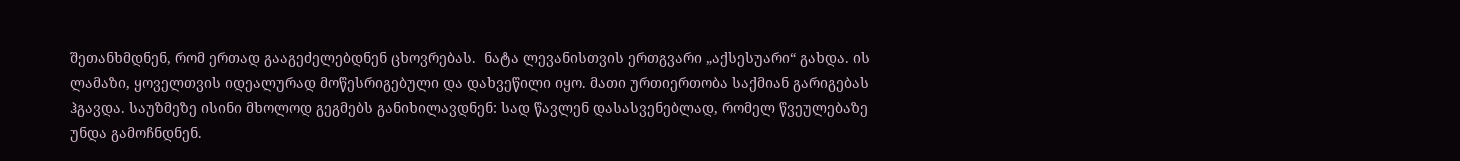შეთანხმდნენ, რომ ერთად გააგეძელებდნენ ცხოვრებას.  ნატა ლევანისთვის ერთგვარი „აქსესუარი“ გახდა. ის ლამაზი, ყოველთვის იდეალურად მოწესრიგებული და დახვეწილი იყო. მათი ურთიერთობა საქმიან გარიგებას ჰგავდა. საუზმეზე ისინი მხოლოდ გეგმებს განიხილავდნენ: სად წავლენ დასასვენებლად, რომელ წვეულებაზე უნდა გამოჩნდნენ.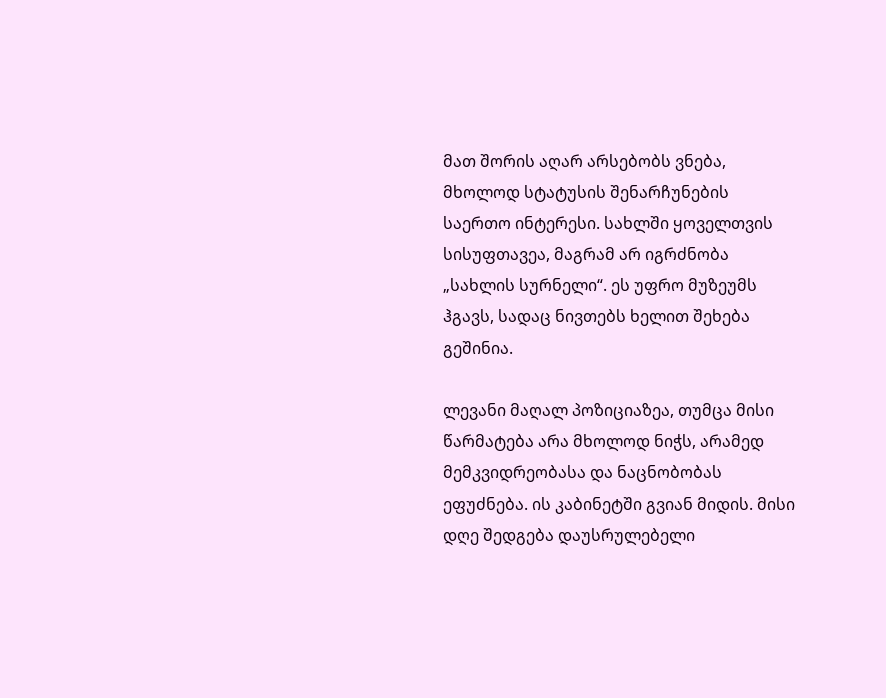მათ შორის აღარ არსებობს ვნება, მხოლოდ სტატუსის შენარჩუნების საერთო ინტერესი. სახლში ყოველთვის სისუფთავეა, მაგრამ არ იგრძნობა „სახლის სურნელი“. ეს უფრო მუზეუმს ჰგავს, სადაც ნივთებს ხელით შეხება გეშინია.

ლევანი მაღალ პოზიციაზეა, თუმცა მისი წარმატება არა მხოლოდ ნიჭს, არამედ მემკვიდრეობასა და ნაცნობობას ეფუძნება. ის კაბინეტში გვიან მიდის. მისი დღე შედგება დაუსრულებელი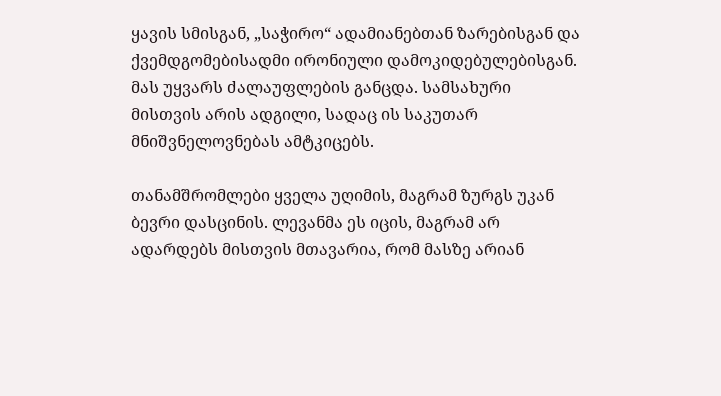ყავის სმისგან, „საჭირო“ ადამიანებთან ზარებისგან და ქვემდგომებისადმი ირონიული დამოკიდებულებისგან. მას უყვარს ძალაუფლების განცდა. სამსახური მისთვის არის ადგილი, სადაც ის საკუთარ მნიშვნელოვნებას ამტკიცებს.

თანამშრომლები ყველა უღიმის, მაგრამ ზურგს უკან ბევრი დასცინის. ლევანმა ეს იცის, მაგრამ არ ადარდებს მისთვის მთავარია, რომ მასზე არიან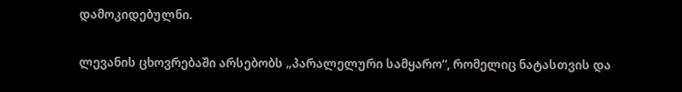დამოკიდებულნი.

ლევანის ცხოვრებაში არსებობს „პარალელური სამყარო“, რომელიც ნატასთვის და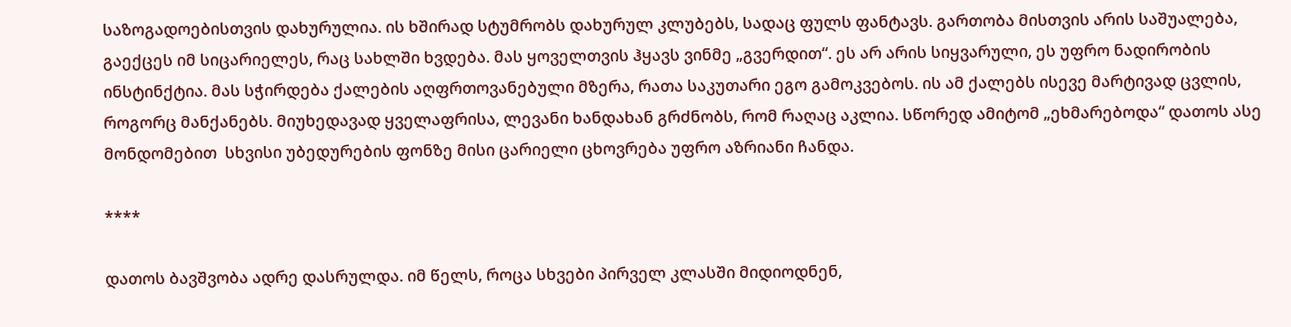საზოგადოებისთვის დახურულია. ის ხშირად სტუმრობს დახურულ კლუბებს, სადაც ფულს ფანტავს. გართობა მისთვის არის საშუალება, გაექცეს იმ სიცარიელეს, რაც სახლში ხვდება. მას ყოველთვის ჰყავს ვინმე „გვერდით“. ეს არ არის სიყვარული, ეს უფრო ნადირობის ინსტინქტია. მას სჭირდება ქალების აღფრთოვანებული მზერა, რათა საკუთარი ეგო გამოკვებოს. ის ამ ქალებს ისევე მარტივად ცვლის, როგორც მანქანებს. მიუხედავად ყველაფრისა, ლევანი ხანდახან გრძნობს, რომ რაღაც აკლია. სწორედ ამიტომ „ეხმარებოდა“ დათოს ასე მონდომებით  სხვისი უბედურების ფონზე მისი ცარიელი ცხოვრება უფრო აზრიანი ჩანდა.

****

დათოს ბავშვობა ადრე დასრულდა. იმ წელს, როცა სხვები პირველ კლასში მიდიოდნენ,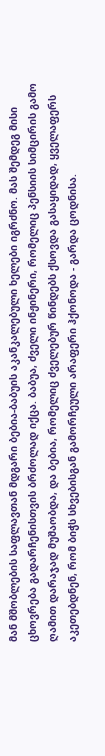მან მშობლების საფლავთან მდგარი ბებია-ბაბუის აკანკალებული ხელები იგრძნო. მას შემდეგ მისი ცხოვრება გადარჩენისთვის ბრძოლად იქცა. ბაბუა, ძველი ინჟინერი, რომელიც პენსიის სიმცირის გამო ღამით დარაჯად მუშაობდა, და ბებია, რომელიც ძველებურ წინდებს ქსოვდა გასაყიდად, ყველაფერს აკეთებდნენ, რომ ბიჭს სხვებისგან გამორჩეული არაფერი ჰქონოდა - გარდა ცოდნისა.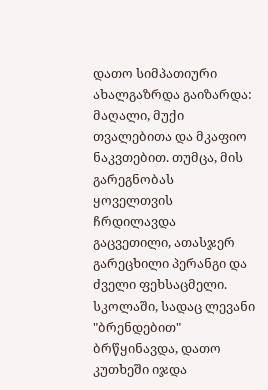დათო სიმპათიური ახალგაზრდა გაიზარდა: მაღალი, მუქი თვალებითა და მკაფიო ნაკვთებით. თუმცა, მის გარეგნობას ყოველთვის ჩრდილავდა გაცვეთილი, ათასჯერ გარეცხილი პერანგი და ძველი ფეხსაცმელი. სკოლაში, სადაც ლევანი "ბრენდებით" ბრწყინავდა, დათო კუთხეში იჯდა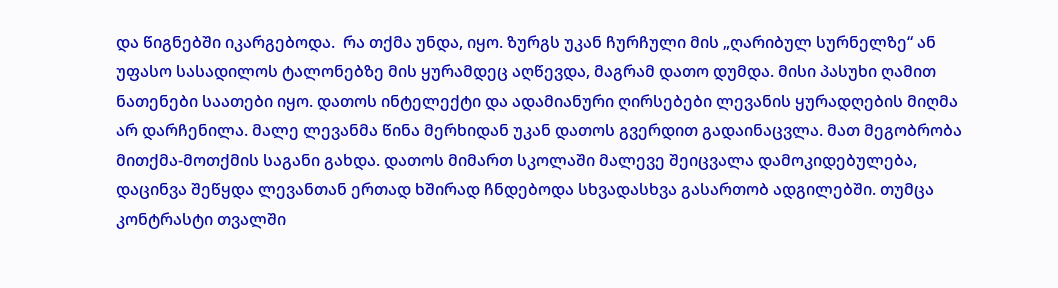და წიგნებში იკარგებოდა.  რა თქმა უნდა, იყო. ზურგს უკან ჩურჩული მის „ღარიბულ სურნელზე“ ან უფასო სასადილოს ტალონებზე მის ყურამდეც აღწევდა, მაგრამ დათო დუმდა. მისი პასუხი ღამით ნათენები საათები იყო. დათოს ინტელექტი და ადამიანური ღირსებები ლევანის ყურადღების მიღმა არ დარჩენილა. მალე ლევანმა წინა მერხიდან უკან დათოს გვერდით გადაინაცვლა. მათ მეგობრობა მითქმა-მოთქმის საგანი გახდა. დათოს მიმართ სკოლაში მალევე შეიცვალა დამოკიდებულება, დაცინვა შეწყდა ლევანთან ერთად ხშირად ჩნდებოდა სხვადასხვა გასართობ ადგილებში. თუმცა კონტრასტი თვალში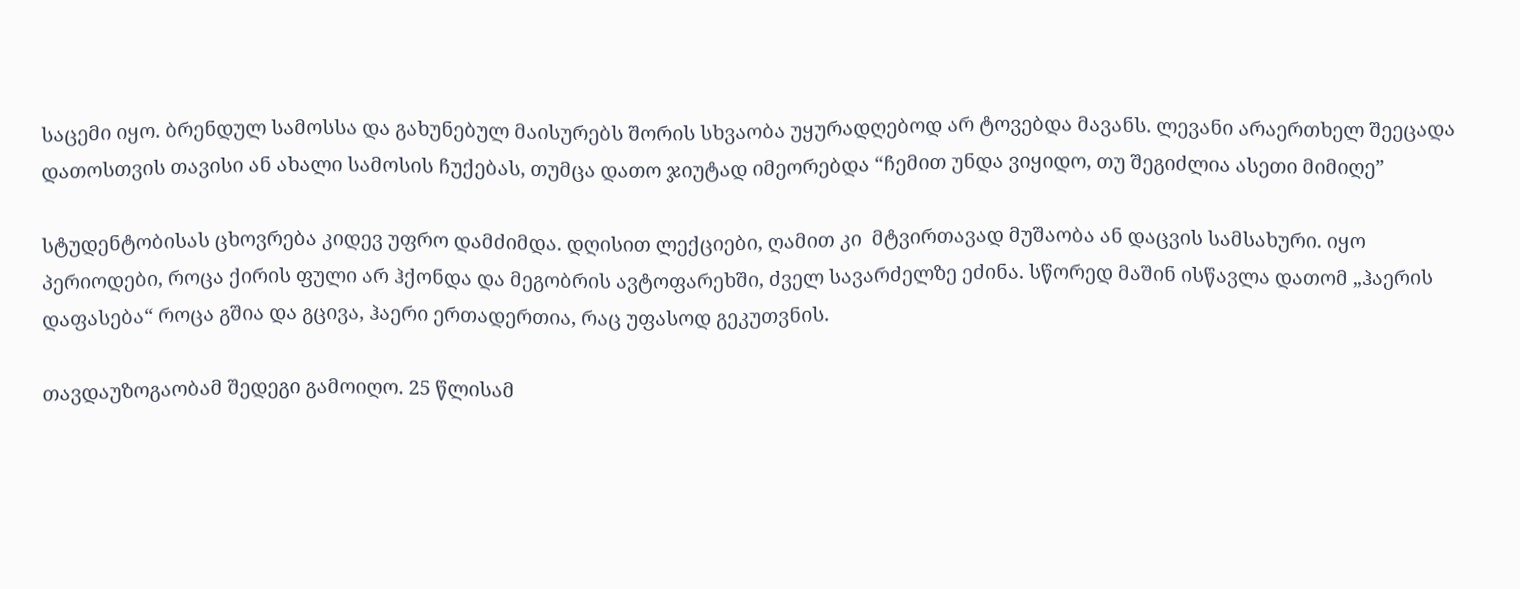საცემი იყო. ბრენდულ სამოსსა და გახუნებულ მაისურებს შორის სხვაობა უყურადღებოდ არ ტოვებდა მავანს. ლევანი არაერთხელ შეეცადა დათოსთვის თავისი ან ახალი სამოსის ჩუქებას, თუმცა დათო ჯიუტად იმეორებდა “ჩემით უნდა ვიყიდო, თუ შეგიძლია ასეთი მიმიღე”

სტუდენტობისას ცხოვრება კიდევ უფრო დამძიმდა. დღისით ლექციები, ღამით კი  მტვირთავად მუშაობა ან დაცვის სამსახური. იყო პერიოდები, როცა ქირის ფული არ ჰქონდა და მეგობრის ავტოფარეხში, ძველ სავარძელზე ეძინა. სწორედ მაშინ ისწავლა დათომ „ჰაერის დაფასება“ როცა გშია და გცივა, ჰაერი ერთადერთია, რაც უფასოდ გეკუთვნის.

თავდაუზოგაობამ შედეგი გამოიღო. 25 წლისამ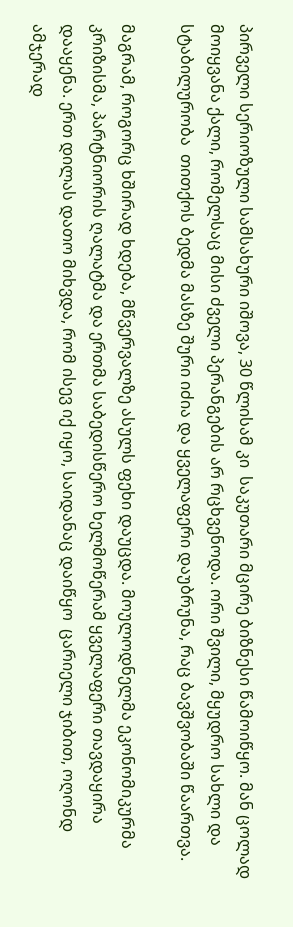პირველი სერიოზული სამსახური იშოვა, 30 წლისამ კი  საკუთარი მცირე ბიზნესი წამოიწყო. მან ცოლად მოიყვანა ქალი, რომელსაც მისი ძველი პერანგების არ რცხვენოდა. ორი შვილი, მყუდრო სახლი და სტაბილურობა  თითქოს ბედმა მასზე შური იძია და ყველაფერი დაუბრუნა, რაც ბავშვობაში წაართვა.

მაგრამ, როგორც ხშირად ხდება, მწვერვალზე ასულს ფეხი დაუცდა. მოულოდნელმა ეკონომიკურმა კრიზისმა, პარტნიორის ღალატმა და ერთმა საბედისწერო ხელმოწერამ ყველაფერი თავდაყირა დააყენა. ერთ დილას დათო მიხვდა, რომ ისევ იქ იყო, საიდანაც დაიწყო  ცარიელი ჯიბით, ოღონდ ამჯერად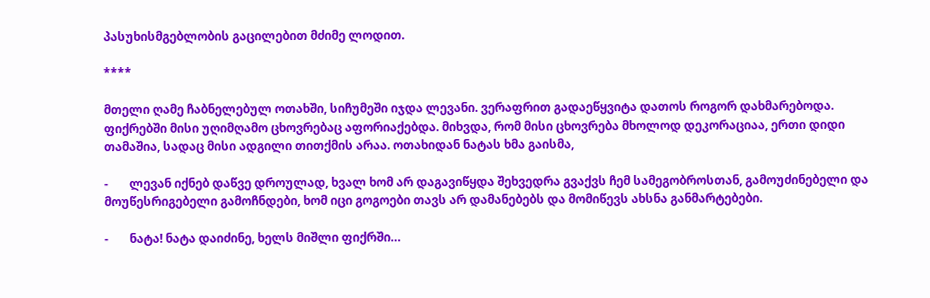პასუხისმგებლობის გაცილებით მძიმე ლოდით.

****

მთელი ღამე ჩაბნელებულ ოთახში, სიჩუმეში იჯდა ლევანი. ვერაფრით გადაეწყვიტა დათოს როგორ დახმარებოდა. ფიქრებში მისი უღიმღამო ცხოვრებაც აფორიაქებდა. მიხვდა, რომ მისი ცხოვრება მხოლოდ დეკორაციაა, ერთი დიდი თამაშია, სადაც მისი ადგილი თითქმის არაა. ოთახიდან ნატას ხმა გაისმა,

-       ლევან იქნებ დაწვე დროულად, ხვალ ხომ არ დაგავიწყდა შეხვედრა გვაქვს ჩემ სამეგობროსთან, გამოუძინებელი და მოუწესრიგებელი გამოჩნდები, ხომ იცი გოგოები თავს არ დამანებებს და მომიწევს ახსნა განმარტებები.

-       ნატა! ნატა დაიძინე, ხელს მიშლი ფიქრში…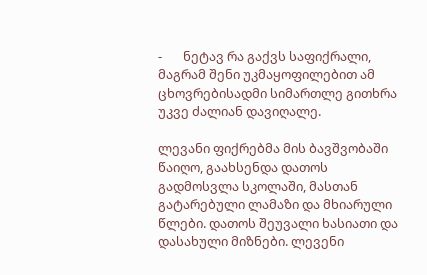-       ნეტავ რა გაქვს საფიქრალი, მაგრამ შენი უკმაყოფილებით ამ ცხოვრებისადმი სიმართლე გითხრა უკვე ძალიან დავიღალე.

ლევანი ფიქრებმა მის ბავშვობაში წაიღო, გაახსენდა დათოს გადმოსვლა სკოლაში, მასთან გატარებული ლამაზი და მხიარული წლები. დათოს შეუვალი ხასიათი და დასახული მიზნები. ლევენი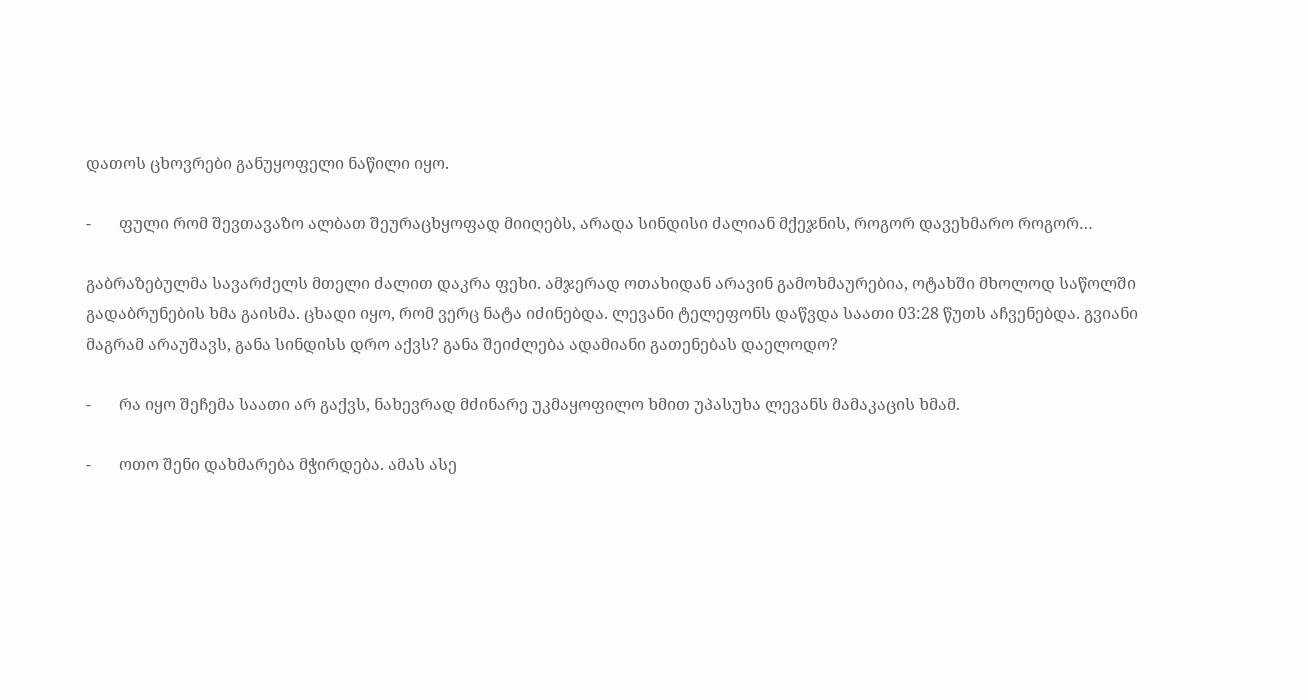დათოს ცხოვრები განუყოფელი ნაწილი იყო.

-       ფული რომ შევთავაზო ალბათ შეურაცხყოფად მიიღებს, არადა სინდისი ძალიან მქეჯნის, როგორ დავეხმარო როგორ…

გაბრაზებულმა სავარძელს მთელი ძალით დაკრა ფეხი. ამჯერად ოთახიდან არავინ გამოხმაურებია, ოტახში მხოლოდ საწოლში გადაბრუნების ხმა გაისმა. ცხადი იყო, რომ ვერც ნატა იძინებდა. ლევანი ტელეფონს დაწვდა საათი 03:28 წუთს აჩვენებდა. გვიანი მაგრამ არაუშავს, განა სინდისს დრო აქვს? განა შეიძლება ადამიანი გათენებას დაელოდო?

-       რა იყო შეჩემა საათი არ გაქვს, ნახევრად მძინარე უკმაყოფილო ხმით უპასუხა ლევანს მამაკაცის ხმამ.

-       ოთო შენი დახმარება მჭირდება. ამას ასე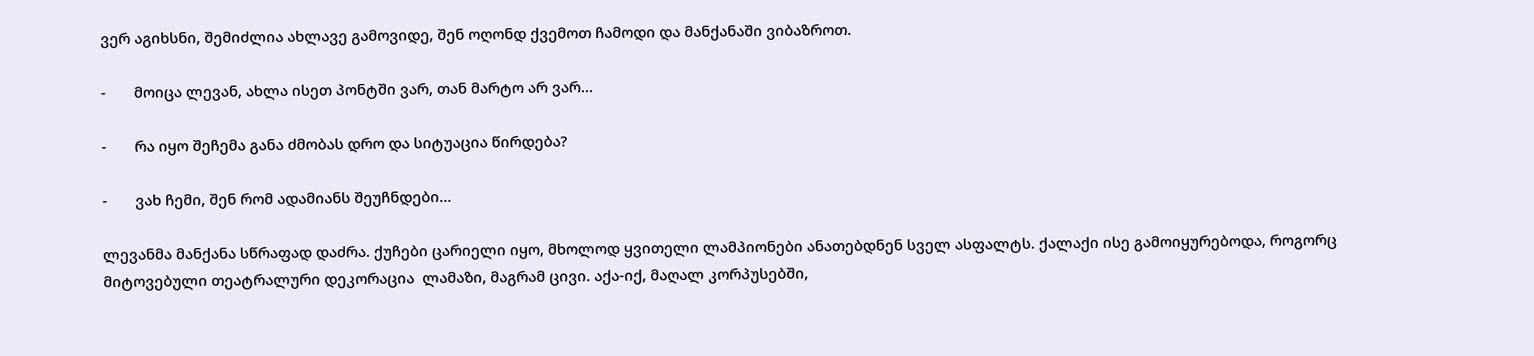ვერ აგიხსნი, შემიძლია ახლავე გამოვიდე, შენ ოღონდ ქვემოთ ჩამოდი და მანქანაში ვიბაზროთ.

-       მოიცა ლევან, ახლა ისეთ პონტში ვარ, თან მარტო არ ვარ…

-       რა იყო შეჩემა განა ძმობას დრო და სიტუაცია წირდება?

-       ვახ ჩემი, შენ რომ ადამიანს შეუჩნდები…

ლევანმა მანქანა სწრაფად დაძრა. ქუჩები ცარიელი იყო, მხოლოდ ყვითელი ლამპიონები ანათებდნენ სველ ასფალტს. ქალაქი ისე გამოიყურებოდა, როგორც მიტოვებული თეატრალური დეკორაცია  ლამაზი, მაგრამ ცივი. აქა-იქ, მაღალ კორპუსებში,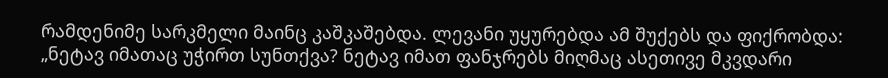რამდენიმე სარკმელი მაინც კაშკაშებდა. ლევანი უყურებდა ამ შუქებს და ფიქრობდა: „ნეტავ იმათაც უჭირთ სუნთქვა? ნეტავ იმათ ფანჯრებს მიღმაც ასეთივე მკვდარი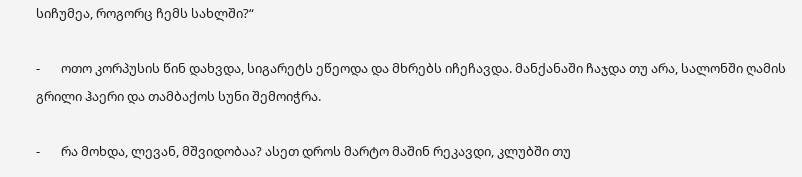სიჩუმეა, როგორც ჩემს სახლში?“

-       ოთო კორპუსის წინ დახვდა, სიგარეტს ეწეოდა და მხრებს იჩეჩავდა. მანქანაში ჩაჯდა თუ არა, სალონში ღამის გრილი ჰაერი და თამბაქოს სუნი შემოიჭრა.

-       რა მოხდა, ლევან, მშვიდობაა? ასეთ დროს მარტო მაშინ რეკავდი, კლუბში თუ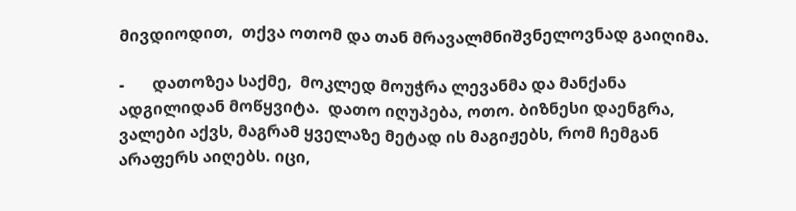მივდიოდით,  თქვა ოთომ და თან მრავალმნიშვნელოვნად გაიღიმა.

-       დათოზეა საქმე,  მოკლედ მოუჭრა ლევანმა და მანქანა ადგილიდან მოწყვიტა.  დათო იღუპება, ოთო. ბიზნესი დაენგრა, ვალები აქვს, მაგრამ ყველაზე მეტად ის მაგიჟებს, რომ ჩემგან არაფერს აიღებს. იცი,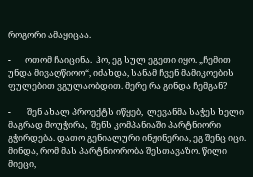როგორი ამაყიცაა.

-       ოთომ ჩაიცინა.  ჰო, ეგ სულ ეგეთი იყო. „ჩემით უნდა მივაღწიოო“, იძახდა, სანამ ჩვენ მამიკოების ფულებით ვგულაობდით. მერე რა გინდა ჩემგან?

-        შენ ახალ პროექტს იწყებ,  ლევანმა საჭეს ხელი მაგრად მოუჭირა,  შენს კომპანიაში პარტნიორი გჭირდება. დათო გენიალური ინჟინერია, ეგ შენც იცი. მინდა, რომ მას პარტნიორობა შესთავაზო. წილი მიეცი,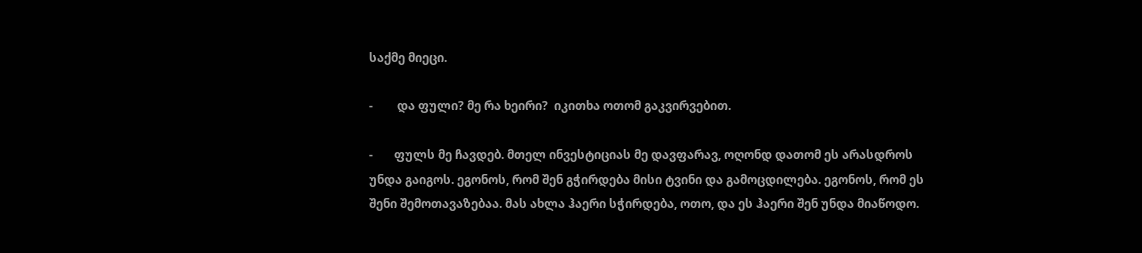საქმე მიეცი.

-        და ფული? მე რა ხეირი?  იკითხა ოთომ გაკვირვებით.

-       ფულს მე ჩავდებ. მთელ ინვესტიციას მე დავფარავ, ოღონდ დათომ ეს არასდროს უნდა გაიგოს. ეგონოს, რომ შენ გჭირდება მისი ტვინი და გამოცდილება. ეგონოს, რომ ეს შენი შემოთავაზებაა. მას ახლა ჰაერი სჭირდება, ოთო, და ეს ჰაერი შენ უნდა მიაწოდო.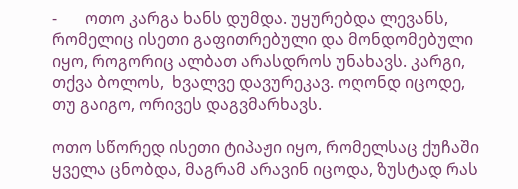-       ოთო კარგა ხანს დუმდა. უყურებდა ლევანს, რომელიც ისეთი გაფითრებული და მონდომებული იყო, როგორიც ალბათ არასდროს უნახავს. კარგი,  თქვა ბოლოს,  ხვალვე დავურეკავ. ოღონდ იცოდე, თუ გაიგო, ორივეს დაგვმარხავს.

ოთო სწორედ ისეთი ტიპაჟი იყო, რომელსაც ქუჩაში ყველა ცნობდა, მაგრამ არავინ იცოდა, ზუსტად რას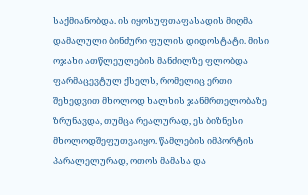საქმიანობდა. ის იყოსუფთაფასადის მიღმა დამალული ბინძური ფულის დიდოსტატი. მისი ოჯახი ათწლეულების მანძილზე ფლობდა ფარმაცევტულ ქსელს, რომელიც ერთი შეხედვით მხოლოდ ხალხის ჯანმრთელობაზე ზრუნავდა, თუმცა რეალურად, ეს ბიზნესი მხოლოდშეფუთვაიყო. წამლების იმპორტის პარალელურად, ოთოს მამასა და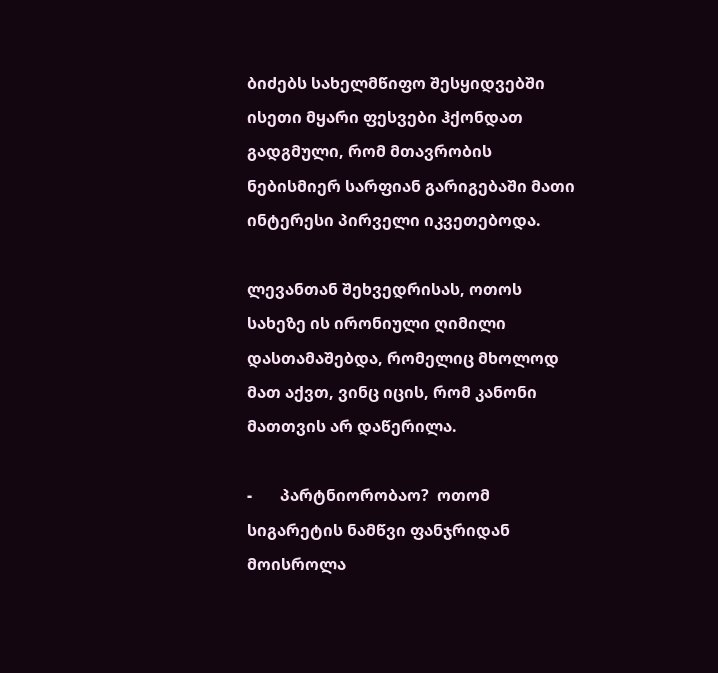ბიძებს სახელმწიფო შესყიდვებში ისეთი მყარი ფესვები ჰქონდათ გადგმული, რომ მთავრობის ნებისმიერ სარფიან გარიგებაში მათი ინტერესი პირველი იკვეთებოდა.

ლევანთან შეხვედრისას, ოთოს სახეზე ის ირონიული ღიმილი დასთამაშებდა, რომელიც მხოლოდ მათ აქვთ, ვინც იცის, რომ კანონი მათთვის არ დაწერილა.

-       პარტნიორობაო?  ოთომ სიგარეტის ნამწვი ფანჯრიდან მოისროლა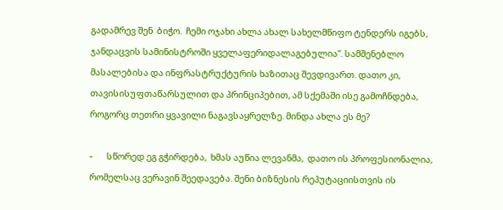გადამრევ შენ  ბიჭო.  ჩემი ოჯახი ახლა ახალ სახელმწიფო ტენდერს იგებს,  ჯანდაცვის სამინისტროში ყველაფერიდალაგებულია“. სამშენებლო მასალებისა და ინფრასტრუქტურის ხაზითაც შევდივართ. დათო კი, თავისისუფთაწარსულით და პრინციპებით, ამ სქემაში ისე გამოჩნდება, როგორც თეთრი ყვავილი ნაგავსაყრელზე. მინდა ახლა ეს მე?

-       სწორედ ეგ გჭირდება,  ხმას აუწია ლევანმა,  დათო ის პროფესიონალია, რომელსაც ვერავინ შეედავება. შენი ბიზნესის რეპუტაციისთვის ის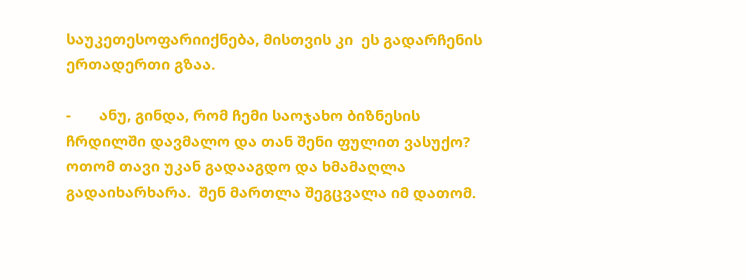საუკეთესოფარიიქნება, მისთვის კი  ეს გადარჩენის ერთადერთი გზაა.

-       ანუ, გინდა, რომ ჩემი საოჯახო ბიზნესის ჩრდილში დავმალო და თან შენი ფულით ვასუქო?  ოთომ თავი უკან გადააგდო და ხმამაღლა გადაიხარხარა.  შენ მართლა შეგცვალა იმ დათომ.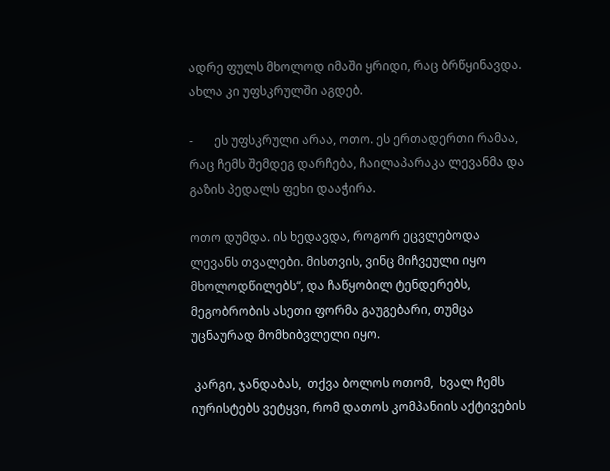ადრე ფულს მხოლოდ იმაში ყრიდი, რაც ბრწყინავდა. ახლა კი უფსკრულში აგდებ.

-       ეს უფსკრული არაა, ოთო. ეს ერთადერთი რამაა, რაც ჩემს შემდეგ დარჩება, ჩაილაპარაკა ლევანმა და გაზის პედალს ფეხი დააჭირა.

ოთო დუმდა. ის ხედავდა, როგორ ეცვლებოდა ლევანს თვალები. მისთვის, ვინც მიჩვეული იყო მხოლოდწილებს“, და ჩაწყობილ ტენდერებს, მეგობრობის ასეთი ფორმა გაუგებარი, თუმცა უცნაურად მომხიბვლელი იყო.

 კარგი, ჯანდაბას,  თქვა ბოლოს ოთომ,  ხვალ ჩემს იურისტებს ვეტყვი, რომ დათოს კომპანიის აქტივების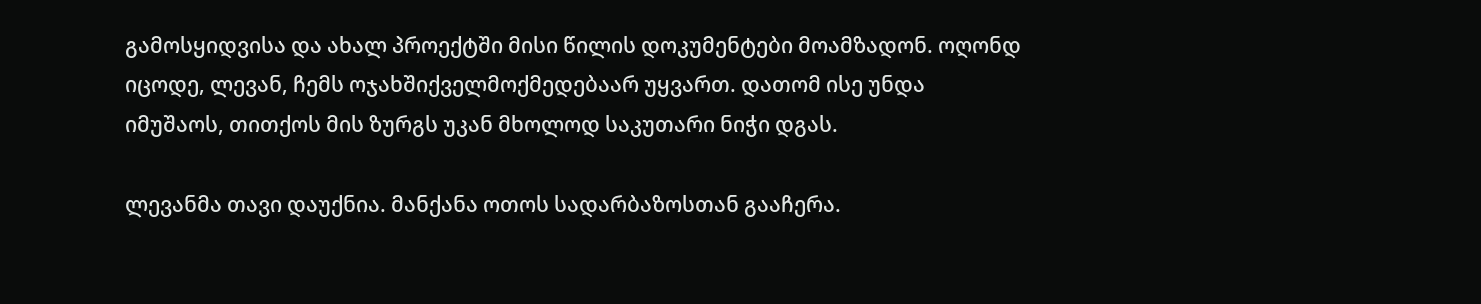გამოსყიდვისა და ახალ პროექტში მისი წილის დოკუმენტები მოამზადონ. ოღონდ იცოდე, ლევან, ჩემს ოჯახშიქველმოქმედებაარ უყვართ. დათომ ისე უნდა იმუშაოს, თითქოს მის ზურგს უკან მხოლოდ საკუთარი ნიჭი დგას.

ლევანმა თავი დაუქნია. მანქანა ოთოს სადარბაზოსთან გააჩერა.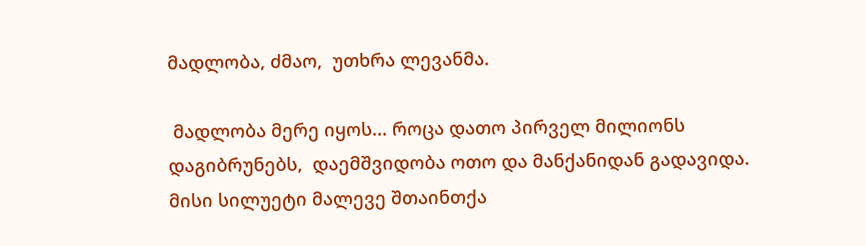მადლობა, ძმაო,  უთხრა ლევანმა.

 მადლობა მერე იყოს... როცა დათო პირველ მილიონს დაგიბრუნებს,  დაემშვიდობა ოთო და მანქანიდან გადავიდა. მისი სილუეტი მალევე შთაინთქა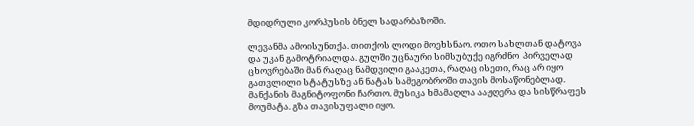მდიდრული კორპუსის ბნელ სადარბაზოში.

ლევანმა ამოისუნთქა. თითქოს ლოდი მოეხსნაო. ოთო სახლთან დატოვა და უკან გამოტრიალდა. გულში უცნაური სიმსუბუქე იგრძნო  პირველად ცხოვრებაში მან რაღაც ნამდვილი გააკეთა, რაღაც ისეთი, რაც არ იყო გათვლილი სტატუსზე ან ნატას სამეგობროში თავის მოსაწონებლად. მანქანის მაგნიტოფონი ჩართო. მუსიკა ხმამაღლა ააჟღერა და სისწრაფეს მოუმატა. გზა თავისუფალი იყო.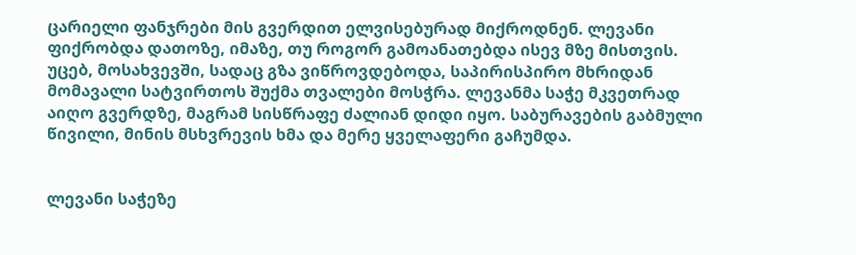ცარიელი ფანჯრები მის გვერდით ელვისებურად მიქროდნენ. ლევანი ფიქრობდა დათოზე, იმაზე, თუ როგორ გამოანათებდა ისევ მზე მისთვის. უცებ, მოსახვევში, სადაც გზა ვიწროვდებოდა, საპირისპირო მხრიდან მომავალი სატვირთოს შუქმა თვალები მოსჭრა. ლევანმა საჭე მკვეთრად აიღო გვერდზე, მაგრამ სისწრაფე ძალიან დიდი იყო. საბურავების გაბმული წივილი, მინის მსხვრევის ხმა და მერე ყველაფერი გაჩუმდა.


ლევანი საჭეზე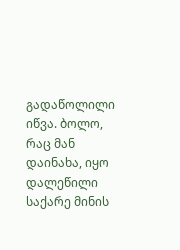გადაწოლილი იწვა. ბოლო, რაც მან დაინახა, იყო დალეწილი საქარე მინის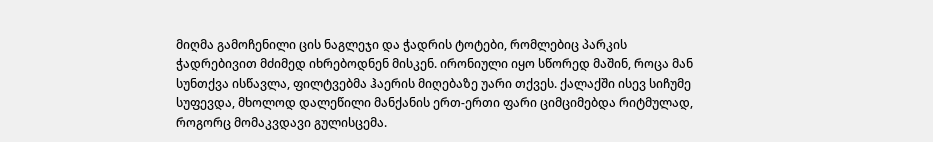მიღმა გამოჩენილი ცის ნაგლეჯი და ჭადრის ტოტები, რომლებიც პარკის ჭადრებივით მძიმედ იხრებოდნენ მისკენ. ირონიული იყო სწორედ მაშინ, როცა მან სუნთქვა ისწავლა, ფილტვებმა ჰაერის მიღებაზე უარი თქვეს. ქალაქში ისევ სიჩუმე სუფევდა, მხოლოდ დალეწილი მანქანის ერთ-ერთი ფარი ციმციმებდა რიტმულად, როგორც მომაკვდავი გულისცემა.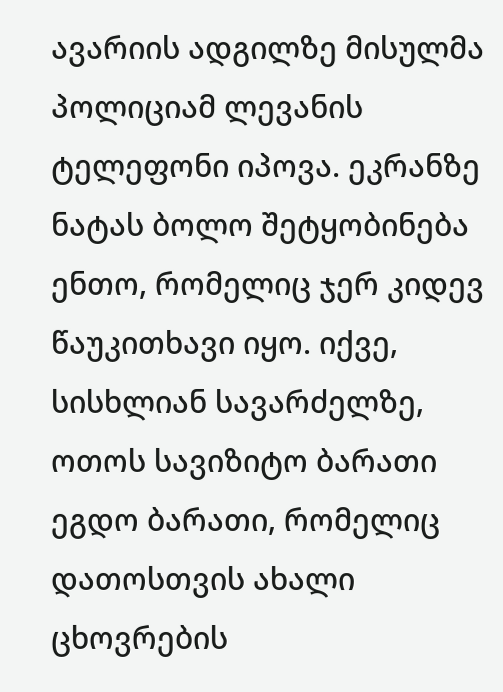ავარიის ადგილზე მისულმა პოლიციამ ლევანის ტელეფონი იპოვა. ეკრანზე ნატას ბოლო შეტყობინება ენთო, რომელიც ჯერ კიდევ წაუკითხავი იყო. იქვე, სისხლიან სავარძელზე, ოთოს სავიზიტო ბარათი ეგდო ბარათი, რომელიც დათოსთვის ახალი ცხოვრების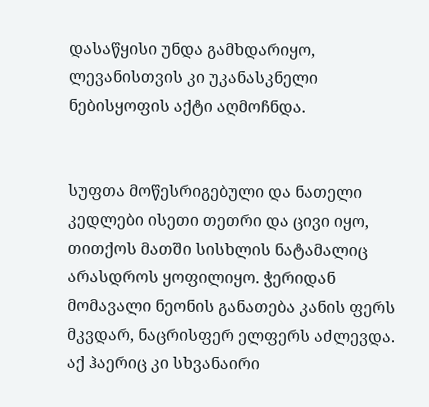დასაწყისი უნდა გამხდარიყო, ლევანისთვის კი უკანასკნელი ნებისყოფის აქტი აღმოჩნდა.


სუფთა მოწესრიგებული და ნათელი კედლები ისეთი თეთრი და ცივი იყო, თითქოს მათში სისხლის ნატამალიც არასდროს ყოფილიყო. ჭერიდან მომავალი ნეონის განათება კანის ფერს მკვდარ, ნაცრისფერ ელფერს აძლევდა. აქ ჰაერიც კი სხვანაირი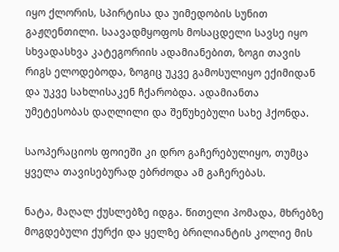იყო ქლორის, სპირტისა და უიმედობის სუნით გაჟღენთილი. საავადმყოფოს მოსაცდელი სავსე იყო  სხვადასხვა კატეგორიის ადამიანებით, ზოგი თავის რიგს ელოდებოდა, ზოგიც უკვე გამოსულიყო ექიმიდან და უკვე სახლისაკენ ჩქარობდა. ადამიანთა უმეტესობას დაღლილი და შეწუხებული სახე ჰქონდა.

საოპერაციოს ფოიეში კი დრო გაჩერებულიყო, თუმცა ყველა თავისებურად ებრძოდა ამ გაჩერებას.

ნატა, მაღალ ქუსლებზე იდგა. წითელი პომადა, მხრებზე მოგდებული ქურქი და ყელზე ბრილიანტის კოლიე მის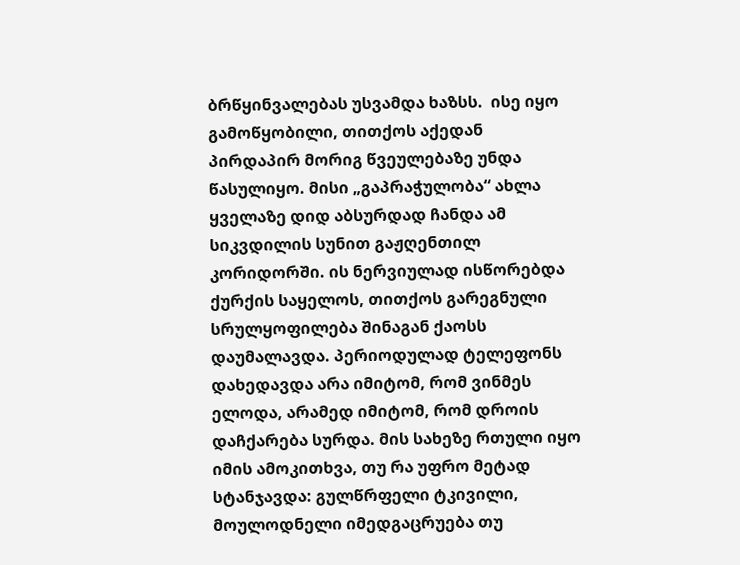ბრწყინვალებას უსვამდა ხაზსს.  ისე იყო გამოწყობილი, თითქოს აქედან პირდაპირ მორიგ წვეულებაზე უნდა წასულიყო. მისი „გაპრაჭულობა“ ახლა ყველაზე დიდ აბსურდად ჩანდა ამ სიკვდილის სუნით გაჟღენთილ კორიდორში. ის ნერვიულად ისწორებდა ქურქის საყელოს, თითქოს გარეგნული სრულყოფილება შინაგან ქაოსს დაუმალავდა. პერიოდულად ტელეფონს დახედავდა არა იმიტომ, რომ ვინმეს ელოდა, არამედ იმიტომ, რომ დროის დაჩქარება სურდა. მის სახეზე რთული იყო იმის ამოკითხვა, თუ რა უფრო მეტად სტანჯავდა: გულწრფელი ტკივილი, მოულოდნელი იმედგაცრუება თუ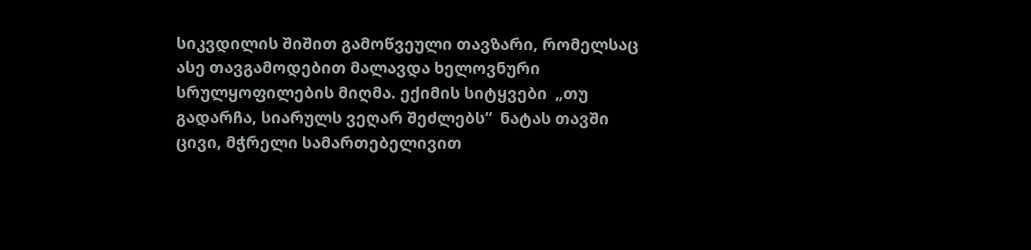სიკვდილის შიშით გამოწვეული თავზარი, რომელსაც ასე თავგამოდებით მალავდა ხელოვნური სრულყოფილების მიღმა. ექიმის სიტყვები  „თუ გადარჩა, სიარულს ვეღარ შეძლებს“  ნატას თავში ცივი, მჭრელი სამართებელივით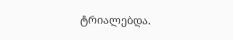ტრიალებდა.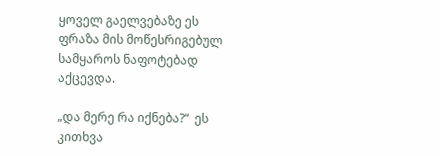ყოველ გაელვებაზე ეს ფრაზა მის მოწესრიგებულ სამყაროს ნაფოტებად აქცევდა.

„და მერე რა იქნება?“  ეს კითხვა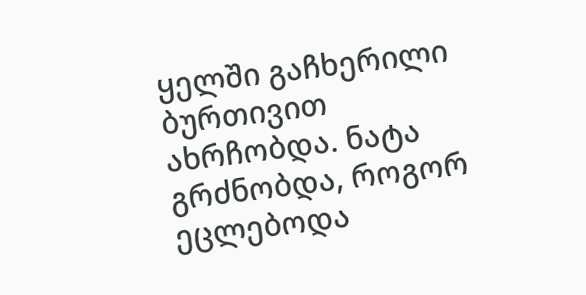ყელში გაჩხერილი ბურთივით ახრჩობდა. ნატა გრძნობდა, როგორ ეცლებოდა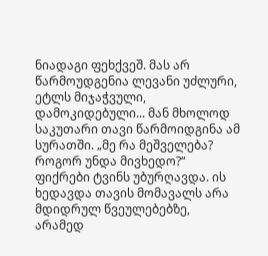ნიადაგი ფეხქვეშ. მას არ წარმოუდგენია ლევანი უძლური, ეტლს მიჯაჭვული, დამოკიდებული... მან მხოლოდ საკუთარი თავი წარმოიდგინა ამ სურათში. „მე რა მეშველება? როგორ უნდა მივხედო?“  ფიქრები ტვინს უბურღავდა. ის ხედავდა თავის მომავალს არა მდიდრულ წვეულებებზე, არამედ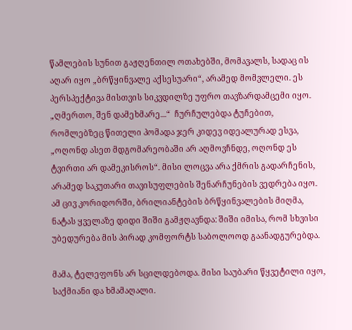წამლების სუნით გაჟღენთილ ოთახებში, მომავალს, სადაც ის აღარ იყო „ბრწყინვალე აქსესუარი“, არამედ მომვლელი. ეს პერსპექტივა მისთვის სიკვდილზე უფრო თავზარდამცემი იყო. „ღმერთო, შენ დამეხმარე...“  ჩურჩულებდა ტუჩებით, რომლებზეც წითელი პომადა ჯერ კიდევ იდეალურად ესვა,  „ოღონდ ასეთ მდგომარეობაში არ აღმოვჩნდე, ოღონდ ეს ტვირთი არ დამეკისროს“. მისი ლოცვა არა ქმრის გადარჩენის, არამედ საკუთარი თავისუფლების შენარჩუნების ვედრება იყო. ამ ცივ კორიდორში, ბრილიანტების ბრწყინვალების მიღმა, ნატას ყველაზე დიდი შიში გამჟღავნდა: შიში იმისა, რომ სხვისი უბედურება მის პირად კომფორტს საბოლოოდ გაანადგურებდა.

მამა, ტელეფონს არ სცილდებოდა. მისი საუბარი წყვეტილი იყო, საქმიანი და ხმამაღალი.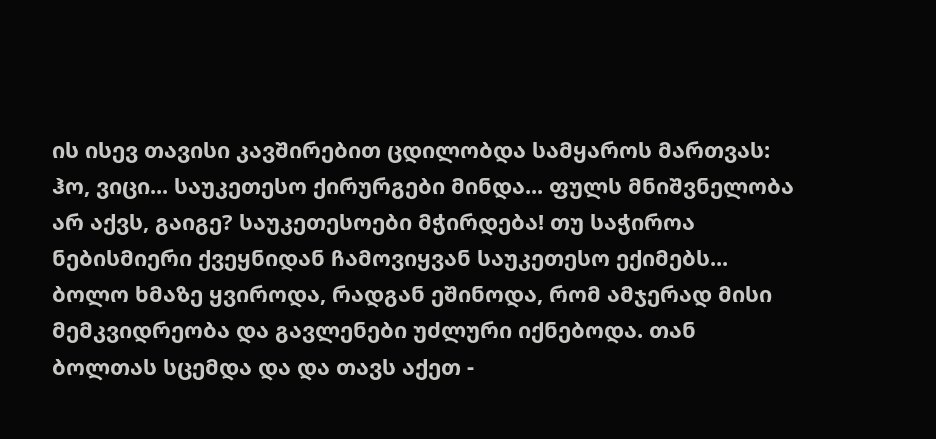ის ისევ თავისი კავშირებით ცდილობდა სამყაროს მართვას:  ჰო, ვიცი... საუკეთესო ქირურგები მინდა... ფულს მნიშვნელობა არ აქვს, გაიგე? საუკეთესოები მჭირდება! თუ საჭიროა ნებისმიერი ქვეყნიდან ჩამოვიყვან საუკეთესო ექიმებს...  ბოლო ხმაზე ყვიროდა, რადგან ეშინოდა, რომ ამჯერად მისი მემკვიდრეობა და გავლენები უძლური იქნებოდა. თან ბოლთას სცემდა და და თავს აქეთ -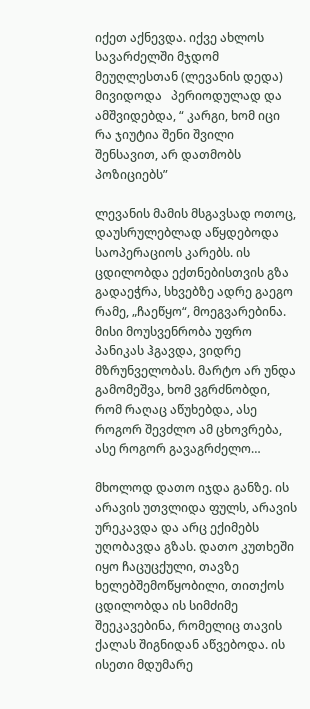იქეთ აქნევდა. იქვე ახლოს სავარძელში მჯდომ მეუღლესთან (ლევანის დედა) მივიდოდა   პერიოდულად და ამშვიდებდა, “ კარგი, ხომ იცი რა ჯიუტია შენი შვილი შენსავით, არ დათმობს პოზიციებს”

ლევანის მამის მსგავსად ოთოც, დაუსრულებლად აწყდებოდა საოპერაციოს კარებს. ის ცდილობდა ექთნებისთვის გზა გადაეჭრა, სხვებზე ადრე გაეგო რამე, „ჩაეწყო“, მოეგვარებინა. მისი მოუსვენრობა უფრო პანიკას ჰგავდა, ვიდრე მზრუნველობას. მარტო არ უნდა გამომეშვა, ხომ ვგრძნობდი, რომ რაღაც აწუხებდა, ასე როგორ შევძლო ამ ცხოვრება, ასე როგორ გავაგრძელო…

მხოლოდ დათო იჯდა განზე. ის არავის უთვლიდა ფულს, არავის ურეკავდა და არც ექიმებს უღობავდა გზას. დათო კუთხეში იყო ჩაცუცქული, თავზე ხელებშემოწყობილი, თითქოს ცდილობდა ის სიმძიმე შეეკავებინა, რომელიც თავის ქალას შიგნიდან აწვებოდა. ის ისეთი მდუმარე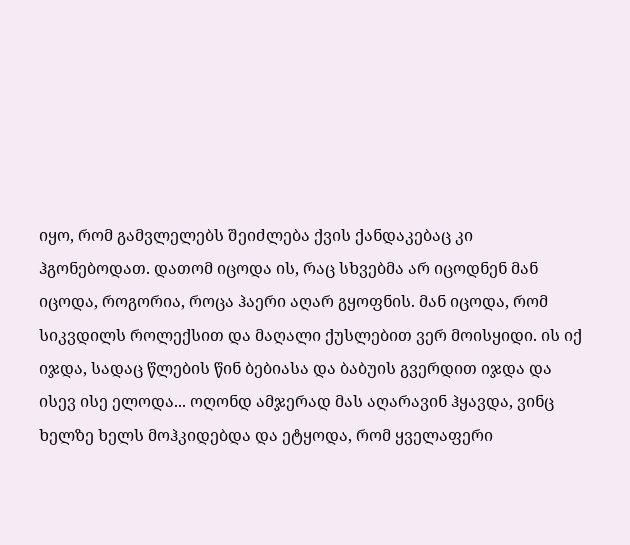იყო, რომ გამვლელებს შეიძლება ქვის ქანდაკებაც კი ჰგონებოდათ. დათომ იცოდა ის, რაც სხვებმა არ იცოდნენ მან იცოდა, როგორია, როცა ჰაერი აღარ გყოფნის. მან იცოდა, რომ სიკვდილს როლექსით და მაღალი ქუსლებით ვერ მოისყიდი. ის იქ იჯდა, სადაც წლების წინ ბებიასა და ბაბუის გვერდით იჯდა და ისევ ისე ელოდა... ოღონდ ამჯერად მას აღარავინ ჰყავდა, ვინც ხელზე ხელს მოჰკიდებდა და ეტყოდა, რომ ყველაფერი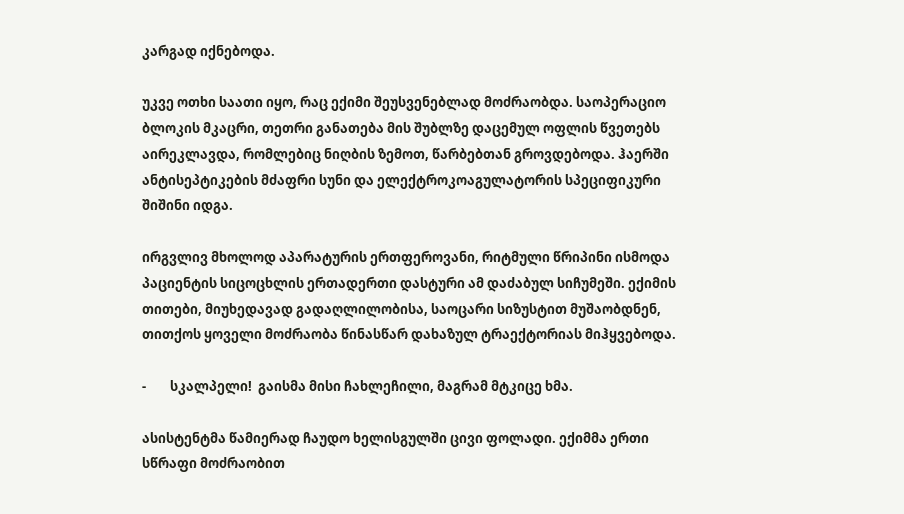კარგად იქნებოდა.

უკვე ოთხი საათი იყო, რაც ექიმი შეუსვენებლად მოძრაობდა. საოპერაციო ბლოკის მკაცრი, თეთრი განათება მის შუბლზე დაცემულ ოფლის წვეთებს აირეკლავდა, რომლებიც ნიღბის ზემოთ, წარბებთან გროვდებოდა. ჰაერში ანტისეპტიკების მძაფრი სუნი და ელექტროკოაგულატორის სპეციფიკური შიშინი იდგა.

ირგვლივ მხოლოდ აპარატურის ერთფეროვანი, რიტმული წრიპინი ისმოდა პაციენტის სიცოცხლის ერთადერთი დასტური ამ დაძაბულ სიჩუმეში. ექიმის თითები, მიუხედავად გადაღლილობისა, საოცარი სიზუსტით მუშაობდნენ, თითქოს ყოველი მოძრაობა წინასწარ დახაზულ ტრაექტორიას მიჰყვებოდა.

-        სკალპელი!  გაისმა მისი ჩახლეჩილი, მაგრამ მტკიცე ხმა.

ასისტენტმა წამიერად ჩაუდო ხელისგულში ცივი ფოლადი. ექიმმა ერთი სწრაფი მოძრაობით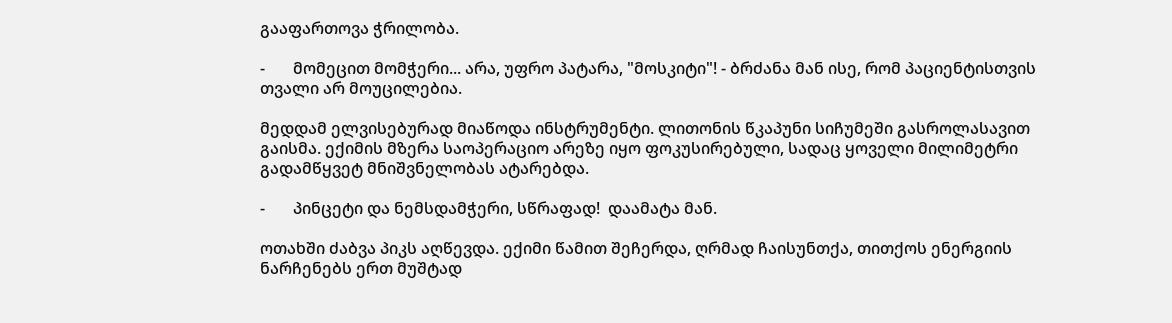გააფართოვა ჭრილობა.

-       მომეცით მომჭერი... არა, უფრო პატარა, "მოსკიტი"! - ბრძანა მან ისე, რომ პაციენტისთვის თვალი არ მოუცილებია.

მედდამ ელვისებურად მიაწოდა ინსტრუმენტი. ლითონის წკაპუნი სიჩუმეში გასროლასავით გაისმა. ექიმის მზერა საოპერაციო არეზე იყო ფოკუსირებული, სადაც ყოველი მილიმეტრი გადამწყვეტ მნიშვნელობას ატარებდა.

-       პინცეტი და ნემსდამჭერი, სწრაფად!  დაამატა მან.

ოთახში ძაბვა პიკს აღწევდა. ექიმი წამით შეჩერდა, ღრმად ჩაისუნთქა, თითქოს ენერგიის ნარჩენებს ერთ მუშტად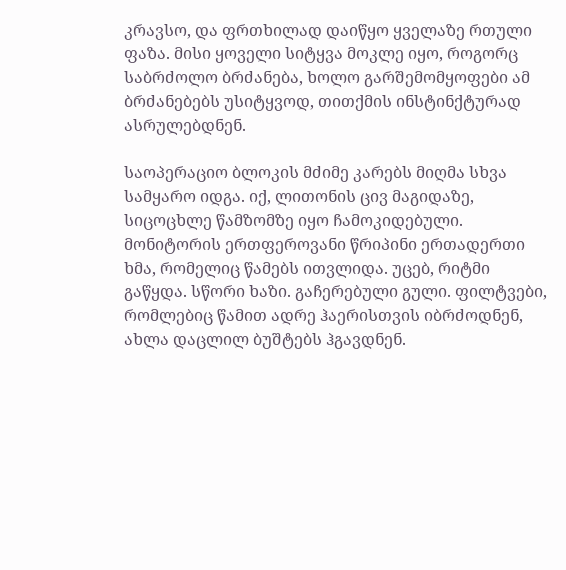კრავსო, და ფრთხილად დაიწყო ყველაზე რთული ფაზა. მისი ყოველი სიტყვა მოკლე იყო, როგორც საბრძოლო ბრძანება, ხოლო გარშემომყოფები ამ ბრძანებებს უსიტყვოდ, თითქმის ინსტინქტურად ასრულებდნენ.

საოპერაციო ბლოკის მძიმე კარებს მიღმა სხვა სამყარო იდგა. იქ, ლითონის ცივ მაგიდაზე, სიცოცხლე წამზომზე იყო ჩამოკიდებული. მონიტორის ერთფეროვანი წრიპინი ერთადერთი ხმა, რომელიც წამებს ითვლიდა. უცებ, რიტმი გაწყდა. სწორი ხაზი. გაჩერებული გული. ფილტვები, რომლებიც წამით ადრე ჰაერისთვის იბრძოდნენ, ახლა დაცლილ ბუშტებს ჰგავდნენ.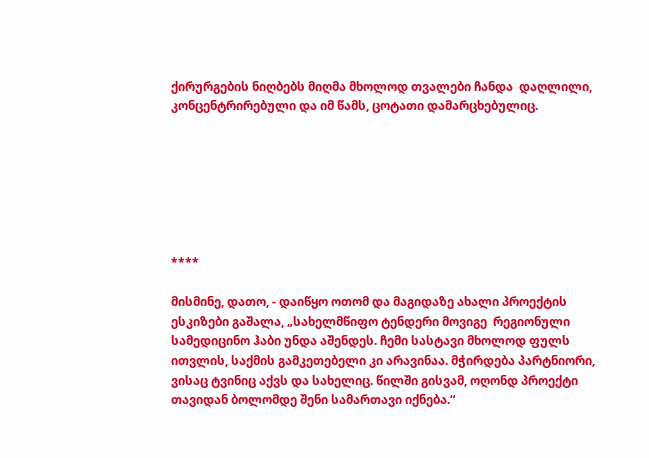ქირურგების ნიღბებს მიღმა მხოლოდ თვალები ჩანდა  დაღლილი, კონცენტრირებული და იმ წამს, ცოტათი დამარცხებულიც.







****

მისმინე, დათო, - დაიწყო ოთომ და მაგიდაზე ახალი პროექტის ესკიზები გაშალა, „სახელმწიფო ტენდერი მოვიგე  რეგიონული სამედიცინო ჰაბი უნდა აშენდეს. ჩემი სასტავი მხოლოდ ფულს ითვლის, საქმის გამკეთებელი კი არავინაა. მჭირდება პარტნიორი, ვისაც ტვინიც აქვს და სახელიც. წილში გისვამ, ოღონდ პროექტი თავიდან ბოლომდე შენი სამართავი იქნება.“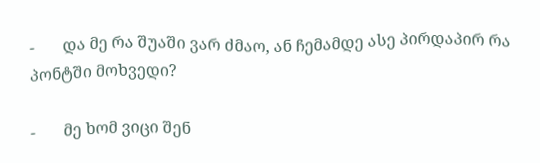-       და მე რა შუაში ვარ ძმაო, ან ჩემამდე ასე პირდაპირ რა პონტში მოხვედი?

-       მე ხომ ვიცი შენ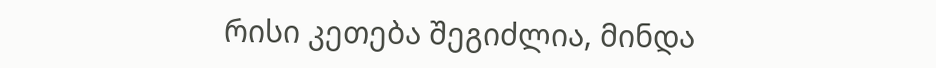რისი კეთება შეგიძლია, მინდა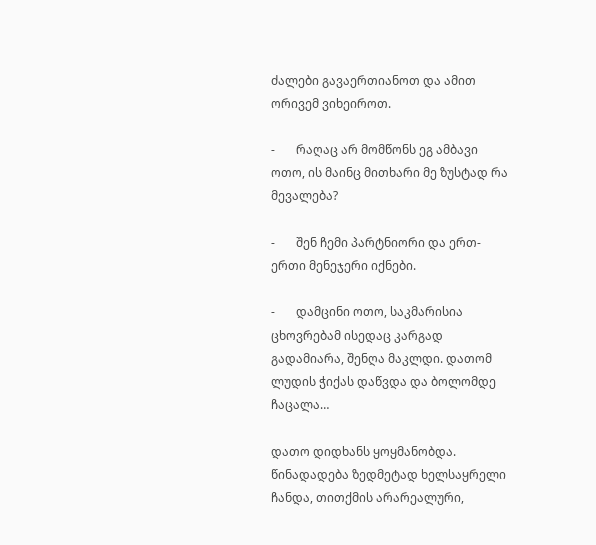ძალები გავაერთიანოთ და ამით ორივემ ვიხეიროთ.

-       რაღაც არ მომწონს ეგ ამბავი ოთო, ის მაინც მითხარი მე ზუსტად რა მევალება?

-       შენ ჩემი პარტნიორი და ერთ-ერთი მენეჯერი იქნები.

-       დამცინი ოთო, საკმარისია ცხოვრებამ ისედაც კარგად გადამიარა, შენღა მაკლდი. დათომ ლუდის ჭიქას დაწვდა და ბოლომდე ჩაცალა…

დათო დიდხანს ყოყმანობდა. წინადადება ზედმეტად ხელსაყრელი ჩანდა, თითქმის არარეალური,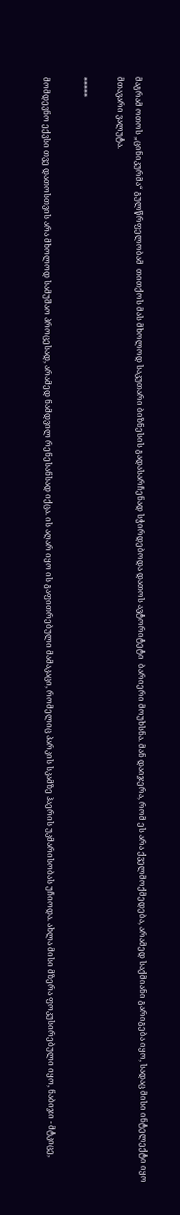მაგრამ ოთოს „ცინიკურმა“ გულწრფელობამ  თითქოს მას მხოლოდ საკუთარი ბიზნესის გადასარჩენად სჭირდებოდა დათოს ავტორიტეტი  ბარიერი მოუხსნა. მან დაიჯერა, რომ ეს არა ქველმოქმედება, არამედ საქმიანი გარიგება იყო, სადაც მისი ინტელექტი იყო მთავარი ვალუტა.

*****

მომდევნო ექვსი თვე დათოსთვის არა მხოლოდ სამუშაო პროცესად, არამედ ნამდვილ რენესანსად იქცა. ის აღარ იყო ის გაფითრებული მამაკაცი, რომელიც პარკის სკამზე ჰაერის უკმარისობას უჩიოდა. ახლა მისი მზერა ფოკუსირებული იყო, ნაბიჯი - მტკიცე,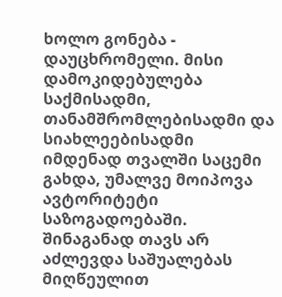ხოლო გონება - დაუცხრომელი. მისი დამოკიდებულება საქმისადმი, თანამშრომლებისადმი და სიახლეებისადმი იმდენად თვალში საცემი გახდა, უმალვე მოიპოვა ავტორიტეტი საზოგადოებაში. შინაგანად თავს არ აძლევდა საშუალებას მიღწეულით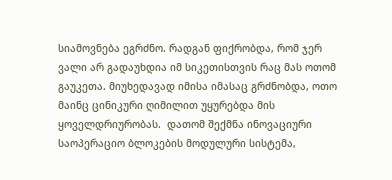სიამოვნება ეგრძნო. რადგან ფიქრობდა, რომ ჯერ ვალი არ გადაუხდია იმ სიკეთისთვის რაც მას ოთომ გაუკეთა. მიუხედავად იმისა იმასაც გრძნობდა, ოთო მაინც ცინიკური ღიმილით უყურებდა მის ყოველდრიურობას.  დათომ შექმნა ინოვაციური საოპერაციო ბლოკების მოდულური სისტემა,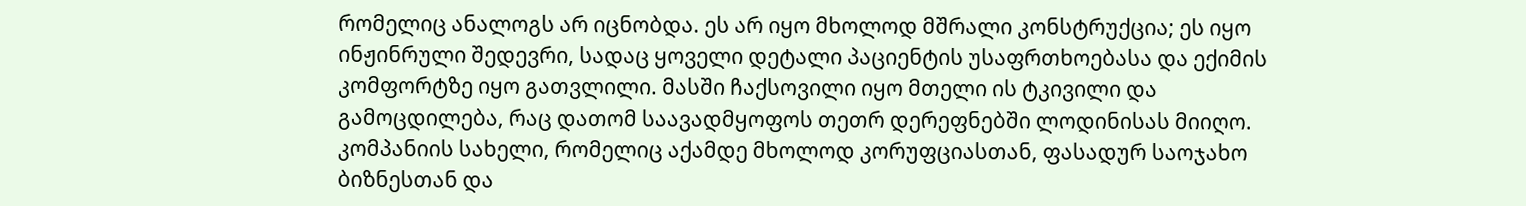რომელიც ანალოგს არ იცნობდა. ეს არ იყო მხოლოდ მშრალი კონსტრუქცია; ეს იყო ინჟინრული შედევრი, სადაც ყოველი დეტალი პაციენტის უსაფრთხოებასა და ექიმის კომფორტზე იყო გათვლილი. მასში ჩაქსოვილი იყო მთელი ის ტკივილი და გამოცდილება, რაც დათომ საავადმყოფოს თეთრ დერეფნებში ლოდინისას მიიღო. კომპანიის სახელი, რომელიც აქამდე მხოლოდ კორუფციასთან, ფასადურ საოჯახო ბიზნესთან და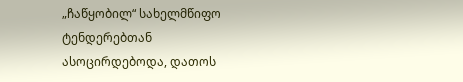„ჩაწყობილ“ სახელმწიფო ტენდერებთან ასოცირდებოდა, დათოს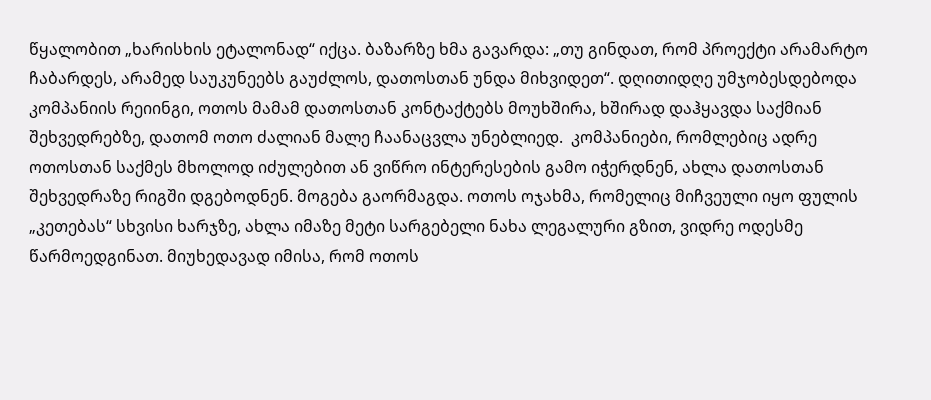წყალობით „ხარისხის ეტალონად“ იქცა. ბაზარზე ხმა გავარდა: „თუ გინდათ, რომ პროექტი არამარტო ჩაბარდეს, არამედ საუკუნეებს გაუძლოს, დათოსთან უნდა მიხვიდეთ“. დღითიდღე უმჯობესდებოდა კომპანიის რეიინგი, ოთოს მამამ დათოსთან კონტაქტებს მოუხშირა, ხშირად დაჰყავდა საქმიან შეხვედრებზე, დათომ ოთო ძალიან მალე ჩაანაცვლა უნებლიედ.  კომპანიები, რომლებიც ადრე ოთოსთან საქმეს მხოლოდ იძულებით ან ვიწრო ინტერესების გამო იჭერდნენ, ახლა დათოსთან შეხვედრაზე რიგში დგებოდნენ. მოგება გაორმაგდა. ოთოს ოჯახმა, რომელიც მიჩვეული იყო ფულის „კეთებას“ სხვისი ხარჯზე, ახლა იმაზე მეტი სარგებელი ნახა ლეგალური გზით, ვიდრე ოდესმე წარმოედგინათ. მიუხედავად იმისა, რომ ოთოს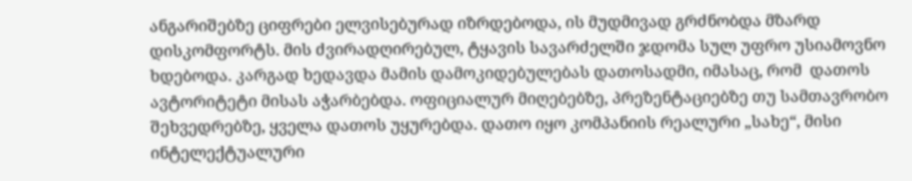ანგარიშებზე ციფრები ელვისებურად იზრდებოდა, ის მუდმივად გრძნობდა მზარდ დისკომფორტს. მის ძვირადღირებულ, ტყავის სავარძელში ჯდომა სულ უფრო უსიამოვნო ხდებოდა. კარგად ხედავდა მამის დამოკიდებულებას დათოსადმი, იმასაც, რომ  დათოს ავტორიტეტი მისას აჭარბებდა. ოფიციალურ მიღებებზე, პრეზენტაციებზე თუ სამთავრობო შეხვედრებზე, ყველა დათოს უყურებდა. დათო იყო კომპანიის რეალური „სახე“, მისი ინტელექტუალური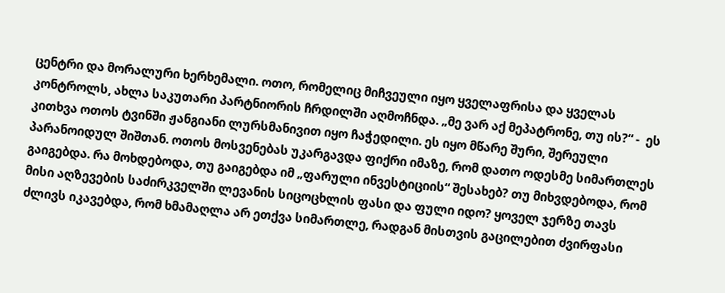ცენტრი და მორალური ხერხემალი. ოთო, რომელიც მიჩვეული იყო ყველაფრისა და ყველას კონტროლს, ახლა საკუთარი პარტნიორის ჩრდილში აღმოჩნდა. „მე ვარ აქ მეპატრონე, თუ ის?“ -  ეს კითხვა ოთოს ტვინში ჟანგიანი ლურსმანივით იყო ჩაჭედილი. ეს იყო მწარე შური, შერეული პარანოიდულ შიშთან. ოთოს მოსვენებას უკარგავდა ფიქრი იმაზე, რომ დათო ოდესმე სიმართლეს გაიგებდა. რა მოხდებოდა, თუ გაიგებდა იმ „ფარული ინვესტიციის“ შესახებ? თუ მიხვდებოდა, რომ მისი აღზევების საძირკველში ლევანის სიცოცხლის ფასი და ფული იდო? ყოველ ჯერზე თავს ძლივს იკავებდა, რომ ხმამაღლა არ ეთქვა სიმართლე, რადგან მისთვის გაცილებით ძვირფასი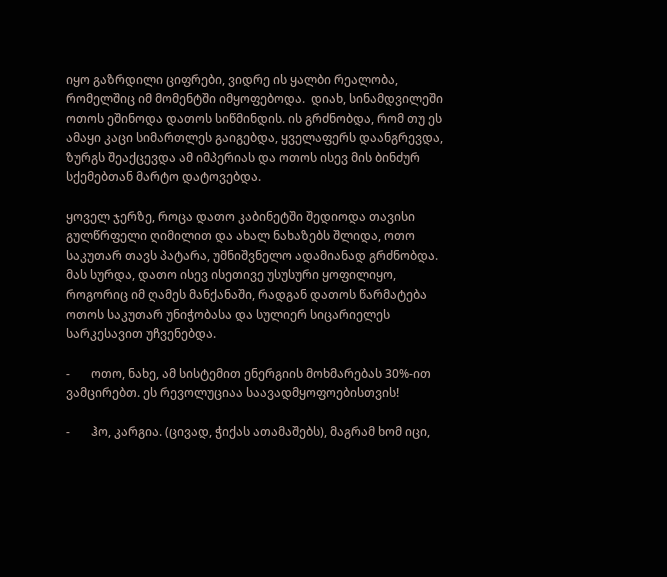იყო გაზრდილი ციფრები, ვიდრე ის ყალბი რეალობა, რომელშიც იმ მომენტში იმყოფებოდა.  დიახ, სინამდვილეში ოთოს ეშინოდა დათოს სიწმინდის. ის გრძნობდა, რომ თუ ეს ამაყი კაცი სიმართლეს გაიგებდა, ყველაფერს დაანგრევდა, ზურგს შეაქცევდა ამ იმპერიას და ოთოს ისევ მის ბინძურ სქემებთან მარტო დატოვებდა.

ყოველ ჯერზე, როცა დათო კაბინეტში შედიოდა თავისი გულწრფელი ღიმილით და ახალ ნახაზებს შლიდა, ოთო საკუთარ თავს პატარა, უმნიშვნელო ადამიანად გრძნობდა. მას სურდა, დათო ისევ ისეთივე უსუსური ყოფილიყო, როგორიც იმ ღამეს მანქანაში, რადგან დათოს წარმატება ოთოს საკუთარ უნიჭობასა და სულიერ სიცარიელეს სარკესავით უჩვენებდა.

-       ოთო, ნახე, ამ სისტემით ენერგიის მოხმარებას 30%-ით ვამცირებთ. ეს რევოლუციაა საავადმყოფოებისთვის!

-       ჰო, კარგია. (ცივად, ჭიქას ათამაშებს), მაგრამ ხომ იცი,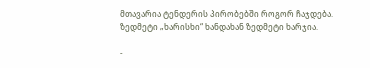მთავარია ტენდერის პირობებში როგორ ჩაჯდება. ზედმეტი „ხარისხი“ ხანდახან ზედმეტი ხარჯია.

-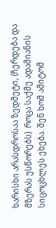ხარისხი არასდროსაა ზედმეტი, (ჩერდება და მზერას უსწორებს)  როცა საქმე ადამიანის სიცოცხლეს ეხება. შენ ხომ ამიტომ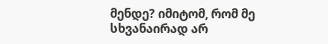მენდე? იმიტომ, რომ მე სხვანაირად არ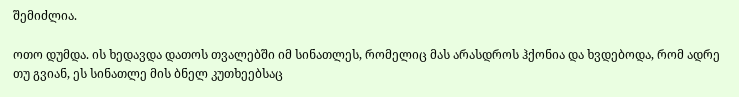შემიძლია.

ოთო დუმდა. ის ხედავდა დათოს თვალებში იმ სინათლეს, რომელიც მას არასდროს ჰქონია და ხვდებოდა, რომ ადრე თუ გვიან, ეს სინათლე მის ბნელ კუთხეებსაც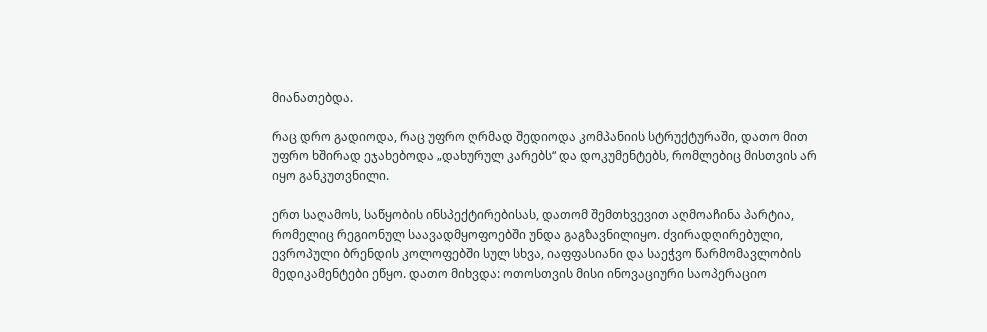მიანათებდა.

რაც დრო გადიოდა, რაც უფრო ღრმად შედიოდა კომპანიის სტრუქტურაში, დათო მით უფრო ხშირად ეჯახებოდა „დახურულ კარებს“ და დოკუმენტებს, რომლებიც მისთვის არ იყო განკუთვნილი.

ერთ საღამოს, საწყობის ინსპექტირებისას, დათომ შემთხვევით აღმოაჩინა პარტია, რომელიც რეგიონულ საავადმყოფოებში უნდა გაგზავნილიყო. ძვირადღირებული, ევროპული ბრენდის კოლოფებში სულ სხვა, იაფფასიანი და საეჭვო წარმომავლობის მედიკამენტები ეწყო. დათო მიხვდა: ოთოსთვის მისი ინოვაციური საოპერაციო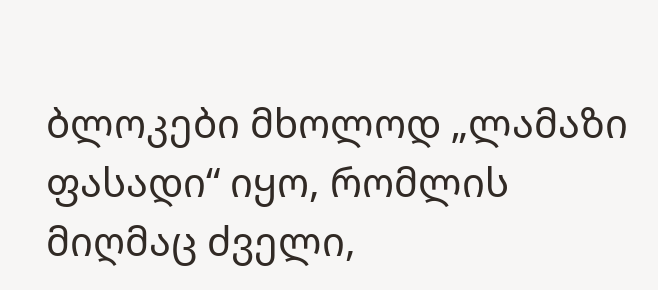ბლოკები მხოლოდ „ლამაზი ფასადი“ იყო, რომლის მიღმაც ძველი,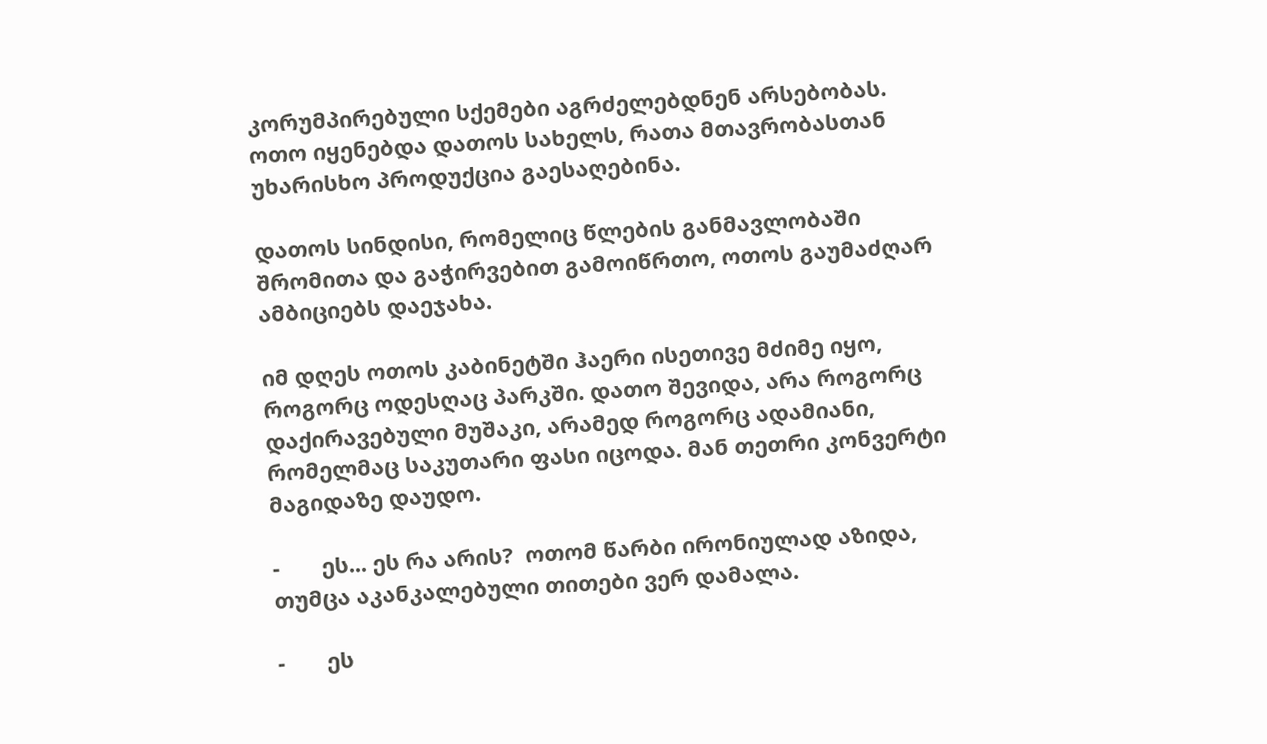კორუმპირებული სქემები აგრძელებდნენ არსებობას. ოთო იყენებდა დათოს სახელს, რათა მთავრობასთან უხარისხო პროდუქცია გაესაღებინა.

დათოს სინდისი, რომელიც წლების განმავლობაში შრომითა და გაჭირვებით გამოიწრთო, ოთოს გაუმაძღარ ამბიციებს დაეჯახა.

იმ დღეს ოთოს კაბინეტში ჰაერი ისეთივე მძიმე იყო, როგორც ოდესღაც პარკში. დათო შევიდა, არა როგორც დაქირავებული მუშაკი, არამედ როგორც ადამიანი, რომელმაც საკუთარი ფასი იცოდა. მან თეთრი კონვერტი მაგიდაზე დაუდო.

-       ეს... ეს რა არის?  ოთომ წარბი ირონიულად აზიდა, თუმცა აკანკალებული თითები ვერ დამალა.

-       ეს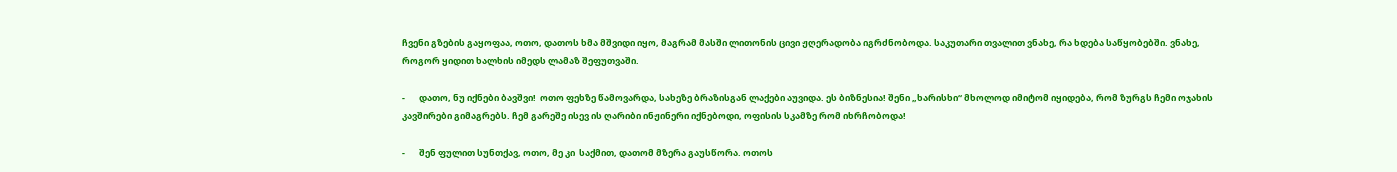ჩვენი გზების გაყოფაა, ოთო, დათოს ხმა მშვიდი იყო, მაგრამ მასში ლითონის ცივი ჟღერადობა იგრძნობოდა. საკუთარი თვალით ვნახე, რა ხდება საწყობებში. ვნახე, როგორ ყიდით ხალხის იმედს ლამაზ შეფუთვაში.

-       დათო, ნუ იქნები ბავშვი!  ოთო ფეხზე წამოვარდა, სახეზე ბრაზისგან ლაქები აუვიდა. ეს ბიზნესია! შენი „ხარისხი“ მხოლოდ იმიტომ იყიდება, რომ ზურგს ჩემი ოჯახის კავშირები გიმაგრებს. ჩემ გარეშე ისევ ის ღარიბი ინჟინერი იქნებოდი, ოფისის სკამზე რომ იხრჩობოდა!

-       შენ ფულით სუნთქავ, ოთო, მე კი  საქმით, დათომ მზერა გაუსწორა. ოთოს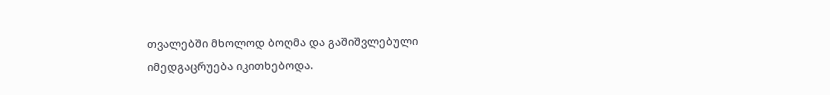თვალებში მხოლოდ ბოღმა და გაშიშვლებული იმედგაცრუება იკითხებოდა.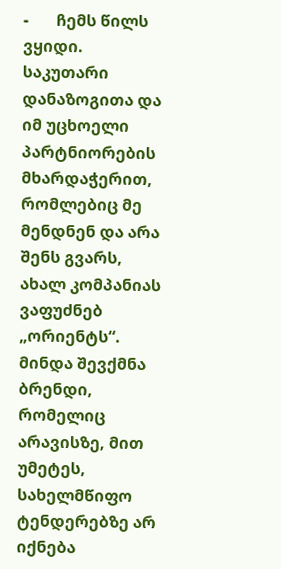-       ჩემს წილს ვყიდი. საკუთარი დანაზოგითა და იმ უცხოელი პარტნიორების მხარდაჭერით, რომლებიც მე მენდნენ და არა შენს გვარს, ახალ კომპანიას ვაფუძნებ „ორიენტს“. მინდა შევქმნა ბრენდი, რომელიც არავისზე, მით უმეტეს, სახელმწიფო ტენდერებზე არ იქნება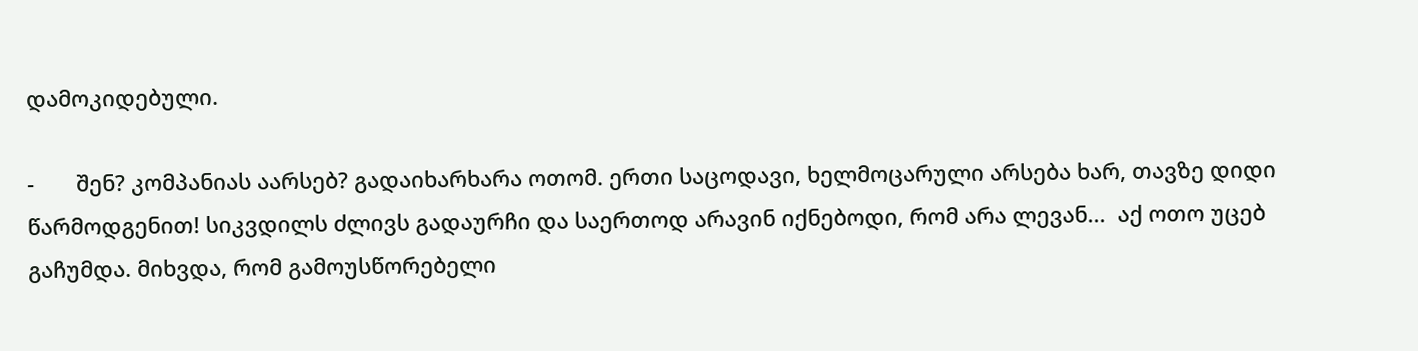დამოკიდებული.

-       შენ? კომპანიას აარსებ? გადაიხარხარა ოთომ. ერთი საცოდავი, ხელმოცარული არსება ხარ, თავზე დიდი წარმოდგენით! სიკვდილს ძლივს გადაურჩი და საერთოდ არავინ იქნებოდი, რომ არა ლევან...  აქ ოთო უცებ გაჩუმდა. მიხვდა, რომ გამოუსწორებელი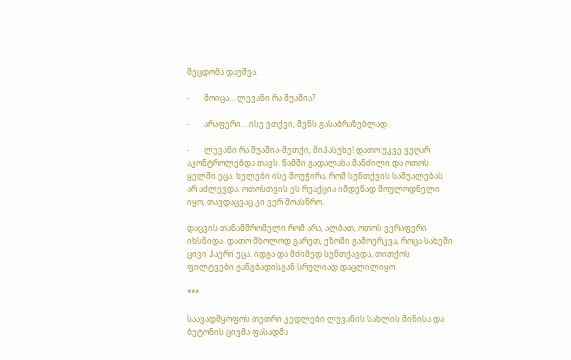შეცდომა დაუშვა.

-       მოიცა... ლევანი რა შუაშია?

-       არაფერი... ისე ვთქვი, შენს გასაბრაზებლად.

-       ლევანი რა შუაშია-მეთქი, მიპასუხე! დათო უკვე ვეღარ აკონტროლებდა თავს. წამში გადალახა მანძილი და ოთოს ყელში ეცა. ხელები ისე მოუჭირა, რომ სუნთქვის საშუალებას არ აძლევდა. ოთოსთვის ეს რეაქცია იმდენად მოულოდნელი იყო, თავდაცვაც კი ვერ მოასწრო.

დაცვის თანამშრომელი რომ არა, ალბათ, ოთოს ვერაფერი იხსნიდა. დათო მხოლოდ გარეთ, ეზოში გამოერკვა, როცა სახეში ცივი ჰაერი ეცა. იდგა და მძიმედ სუნთქავდა, თითქოს ფილტვები ჟანგბადისგან სრულიად დაცლილიყო.

***

საავადმყოფოს თეთრი კედლები ლევანის სახლის მინისა და ბეტონის ცივმა ფასადმა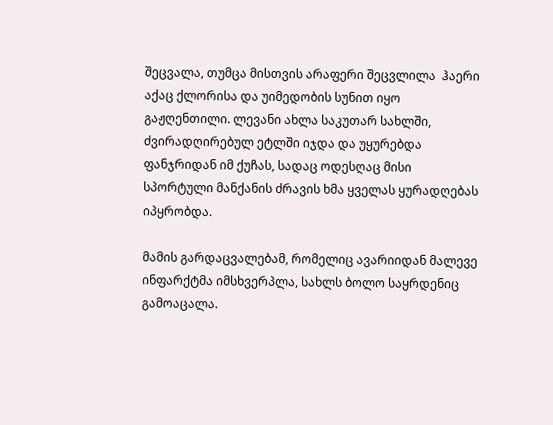შეცვალა, თუმცა მისთვის არაფერი შეცვლილა  ჰაერი აქაც ქლორისა და უიმედობის სუნით იყო გაჟღენთილი. ლევანი ახლა საკუთარ სახლში, ძვირადღირებულ ეტლში იჯდა და უყურებდა ფანჯრიდან იმ ქუჩას, სადაც ოდესღაც მისი სპორტული მანქანის ძრავის ხმა ყველას ყურადღებას იპყრობდა.

მამის გარდაცვალებამ, რომელიც ავარიიდან მალევე ინფარქტმა იმსხვერპლა, სახლს ბოლო საყრდენიც გამოაცალა.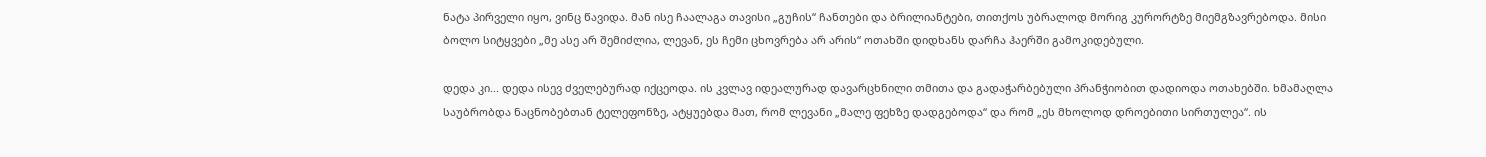ნატა პირველი იყო, ვინც წავიდა. მან ისე ჩაალაგა თავისი „გუჩის“ ჩანთები და ბრილიანტები, თითქოს უბრალოდ მორიგ კურორტზე მიემგზავრებოდა. მისი ბოლო სიტყვები „მე ასე არ შემიძლია, ლევან, ეს ჩემი ცხოვრება არ არის“ ოთახში დიდხანს დარჩა ჰაერში გამოკიდებული.

დედა კი... დედა ისევ ძველებურად იქცეოდა. ის კვლავ იდეალურად დავარცხნილი თმითა და გადაჭარბებული პრანჭიობით დადიოდა ოთახებში. ხმამაღლა საუბრობდა ნაცნობებთან ტელეფონზე, ატყუებდა მათ, რომ ლევანი „მალე ფეხზე დადგებოდა“ და რომ „ეს მხოლოდ დროებითი სირთულეა“. ის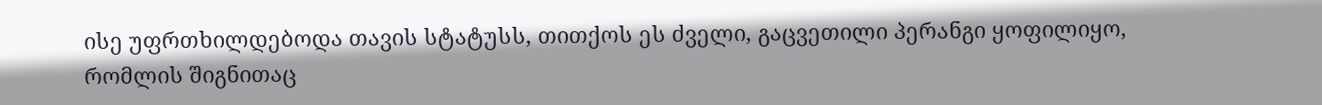ისე უფრთხილდებოდა თავის სტატუსს, თითქოს ეს ძველი, გაცვეთილი პერანგი ყოფილიყო, რომლის შიგნითაც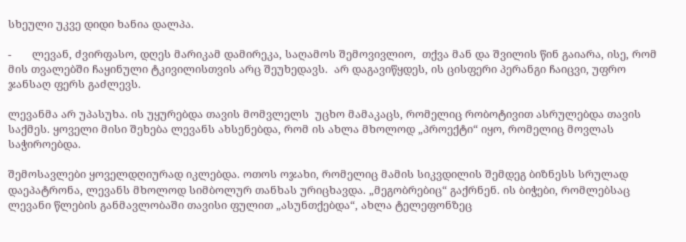სხეული უკვე დიდი ხანია დალპა.

-       ლევან, ძვირფასო, დღეს მარიკამ დამირეკა, საღამოს შემოვივლიო,  თქვა მან და შვილის წინ გაიარა, ისე, რომ მის თვალებში ჩაყინული ტკივილისთვის არც შეუხედავს.  არ დაგავიწყდეს, ის ცისფერი პერანგი ჩაიცვი, უფრო ჯანსაღ ფერს გაძლევს.

ლევანმა არ უპასუხა. ის უყურებდა თავის მომვლელს  უცხო მამაკაცს, რომელიც რობოტივით ასრულებდა თავის საქმეს. ყოველი მისი შეხება ლევანს ახსენებდა, რომ ის ახლა მხოლოდ „პროექტი“ იყო, რომელიც მოვლას საჭიროებდა.

შემოსავლები ყოველდღიურად იკლებდა. ოთოს ოჯახი, რომელიც მამის სიკვდილის შემდეგ ბიზნესს სრულად დაეპატრონა, ლევანს მხოლოდ სიმბოლურ თანხას ურიცხავდა. „მეგობრებიც“ გაქრნენ. ის ბიჭები, რომლებსაც ლევანი წლების განმავლობაში თავისი ფულით „ასუნთქებდა“, ახლა ტელეფონზეც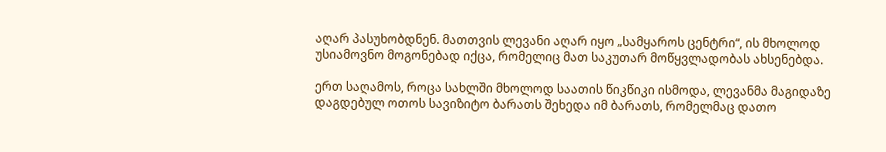აღარ პასუხობდნენ. მათთვის ლევანი აღარ იყო „სამყაროს ცენტრი“, ის მხოლოდ უსიამოვნო მოგონებად იქცა, რომელიც მათ საკუთარ მოწყვლადობას ახსენებდა.

ერთ საღამოს, როცა სახლში მხოლოდ საათის წიკწიკი ისმოდა, ლევანმა მაგიდაზე დაგდებულ ოთოს სავიზიტო ბარათს შეხედა იმ ბარათს, რომელმაც დათო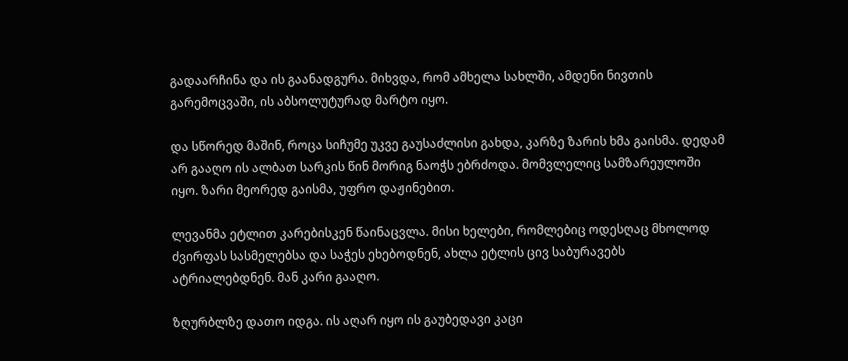გადაარჩინა და ის გაანადგურა. მიხვდა, რომ ამხელა სახლში, ამდენი ნივთის გარემოცვაში, ის აბსოლუტურად მარტო იყო.

და სწორედ მაშინ, როცა სიჩუმე უკვე გაუსაძლისი გახდა, კარზე ზარის ხმა გაისმა. დედამ არ გააღო ის ალბათ სარკის წინ მორიგ ნაოჭს ებრძოდა. მომვლელიც სამზარეულოში იყო. ზარი მეორედ გაისმა, უფრო დაჟინებით.

ლევანმა ეტლით კარებისკენ წაინაცვლა. მისი ხელები, რომლებიც ოდესღაც მხოლოდ ძვირფას სასმელებსა და საჭეს ეხებოდნენ, ახლა ეტლის ცივ საბურავებს ატრიალებდნენ. მან კარი გააღო.

ზღურბლზე დათო იდგა. ის აღარ იყო ის გაუბედავი კაცი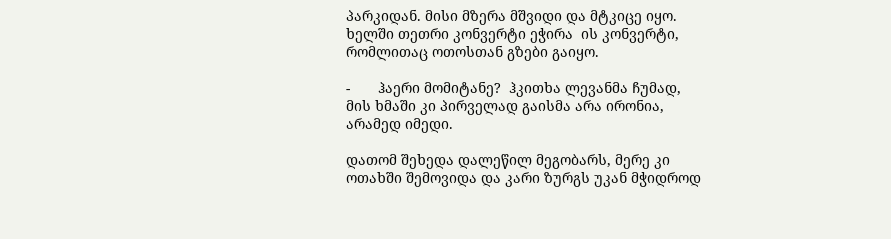პარკიდან. მისი მზერა მშვიდი და მტკიცე იყო. ხელში თეთრი კონვერტი ეჭირა  ის კონვერტი, რომლითაც ოთოსთან გზები გაიყო.

-       ჰაერი მომიტანე?  ჰკითხა ლევანმა ჩუმად, მის ხმაში კი პირველად გაისმა არა ირონია, არამედ იმედი.

დათომ შეხედა დალეწილ მეგობარს, მერე კი ოთახში შემოვიდა და კარი ზურგს უკან მჭიდროდ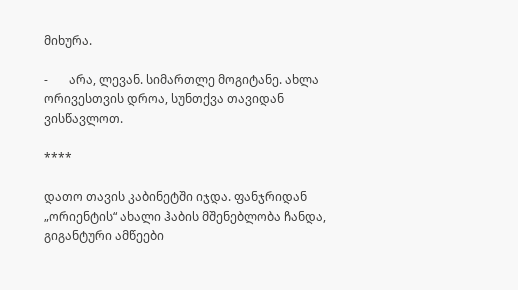მიხურა.

-       არა, ლევან. სიმართლე მოგიტანე. ახლა ორივესთვის დროა, სუნთქვა თავიდან ვისწავლოთ.

****

დათო თავის კაბინეტში იჯდა. ფანჯრიდან „ორიენტის“ ახალი ჰაბის მშენებლობა ჩანდა, გიგანტური ამწეები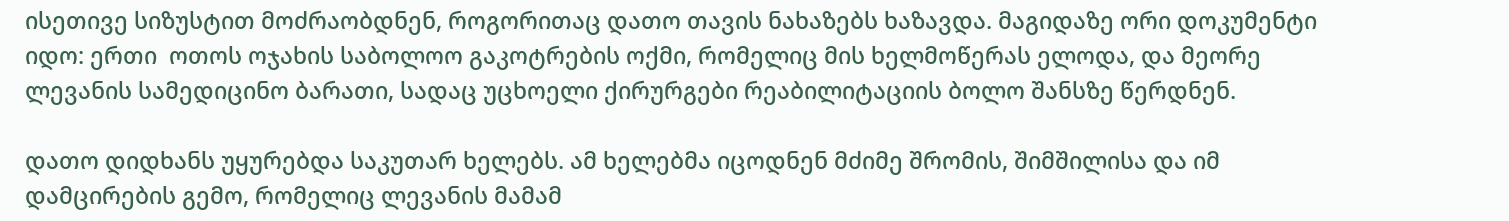ისეთივე სიზუსტით მოძრაობდნენ, როგორითაც დათო თავის ნახაზებს ხაზავდა. მაგიდაზე ორი დოკუმენტი იდო: ერთი  ოთოს ოჯახის საბოლოო გაკოტრების ოქმი, რომელიც მის ხელმოწერას ელოდა, და მეორე ლევანის სამედიცინო ბარათი, სადაც უცხოელი ქირურგები რეაბილიტაციის ბოლო შანსზე წერდნენ.

დათო დიდხანს უყურებდა საკუთარ ხელებს. ამ ხელებმა იცოდნენ მძიმე შრომის, შიმშილისა და იმ დამცირების გემო, რომელიც ლევანის მამამ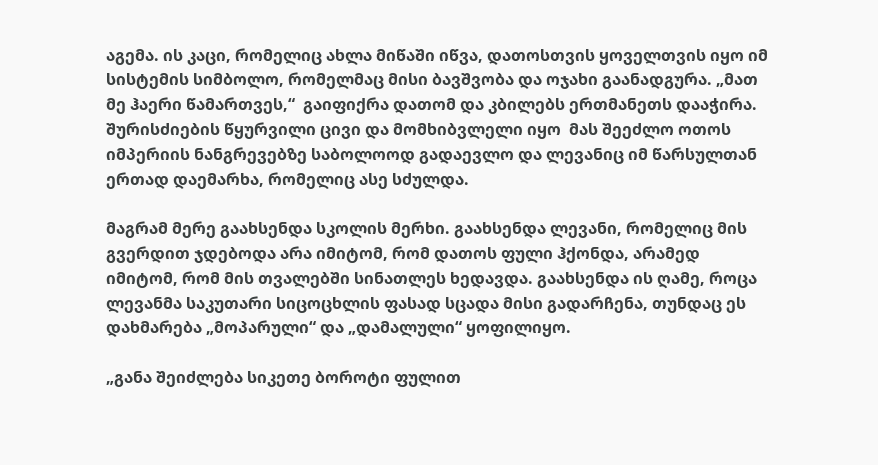აგემა. ის კაცი, რომელიც ახლა მიწაში იწვა, დათოსთვის ყოველთვის იყო იმ სისტემის სიმბოლო, რომელმაც მისი ბავშვობა და ოჯახი გაანადგურა. „მათ მე ჰაერი წამართვეს,“  გაიფიქრა დათომ და კბილებს ერთმანეთს დააჭირა. შურისძიების წყურვილი ცივი და მომხიბვლელი იყო  მას შეეძლო ოთოს იმპერიის ნანგრევებზე საბოლოოდ გადაევლო და ლევანიც იმ წარსულთან ერთად დაემარხა, რომელიც ასე სძულდა.

მაგრამ მერე გაახსენდა სკოლის მერხი. გაახსენდა ლევანი, რომელიც მის გვერდით ჯდებოდა არა იმიტომ, რომ დათოს ფული ჰქონდა, არამედ იმიტომ, რომ მის თვალებში სინათლეს ხედავდა. გაახსენდა ის ღამე, როცა ლევანმა საკუთარი სიცოცხლის ფასად სცადა მისი გადარჩენა, თუნდაც ეს დახმარება „მოპარული“ და „დამალული“ ყოფილიყო.

„განა შეიძლება სიკეთე ბოროტი ფულით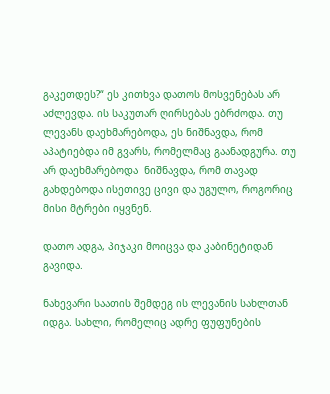გაკეთდეს?“ ეს კითხვა დათოს მოსვენებას არ აძლევდა. ის საკუთარ ღირსებას ებრძოდა. თუ ლევანს დაეხმარებოდა, ეს ნიშნავდა, რომ აპატიებდა იმ გვარს, რომელმაც გაანადგურა. თუ არ დაეხმარებოდა  ნიშნავდა, რომ თავად გახდებოდა ისეთივე ცივი და უგულო, როგორიც მისი მტრები იყვნენ.

დათო ადგა, პიჯაკი მოიცვა და კაბინეტიდან გავიდა.

ნახევარი საათის შემდეგ ის ლევანის სახლთან იდგა. სახლი, რომელიც ადრე ფუფუნების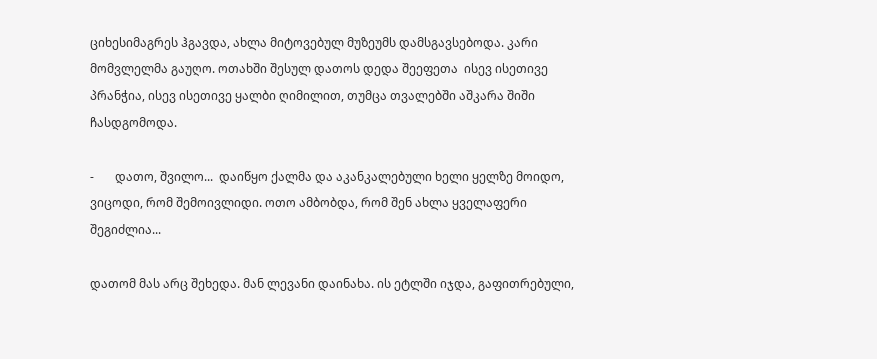ციხესიმაგრეს ჰგავდა, ახლა მიტოვებულ მუზეუმს დამსგავსებოდა. კარი მომვლელმა გაუღო. ოთახში შესულ დათოს დედა შეეფეთა  ისევ ისეთივე პრანჭია, ისევ ისეთივე ყალბი ღიმილით, თუმცა თვალებში აშკარა შიში ჩასდგომოდა.

-       დათო, შვილო...  დაიწყო ქალმა და აკანკალებული ხელი ყელზე მოიდო,  ვიცოდი, რომ შემოივლიდი. ოთო ამბობდა, რომ შენ ახლა ყველაფერი შეგიძლია...

დათომ მას არც შეხედა. მან ლევანი დაინახა. ის ეტლში იჯდა, გაფითრებული,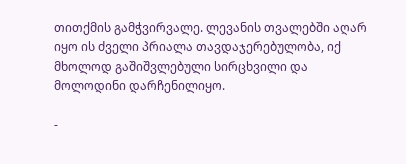თითქმის გამჭვირვალე. ლევანის თვალებში აღარ იყო ის ძველი პრიალა თავდაჯერებულობა, იქ მხოლოდ გაშიშვლებული სირცხვილი და მოლოდინი დარჩენილიყო.

-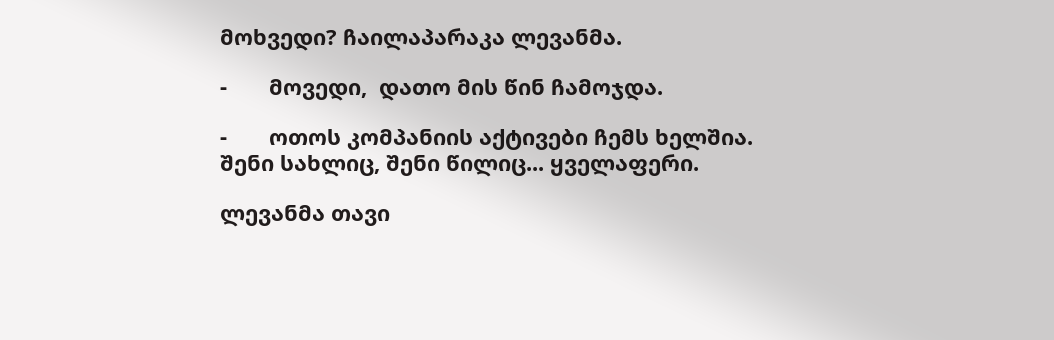მოხვედი? ჩაილაპარაკა ლევანმა.

-       მოვედი,  დათო მის წინ ჩამოჯდა.

-       ოთოს კომპანიის აქტივები ჩემს ხელშია. შენი სახლიც, შენი წილიც... ყველაფერი.

ლევანმა თავი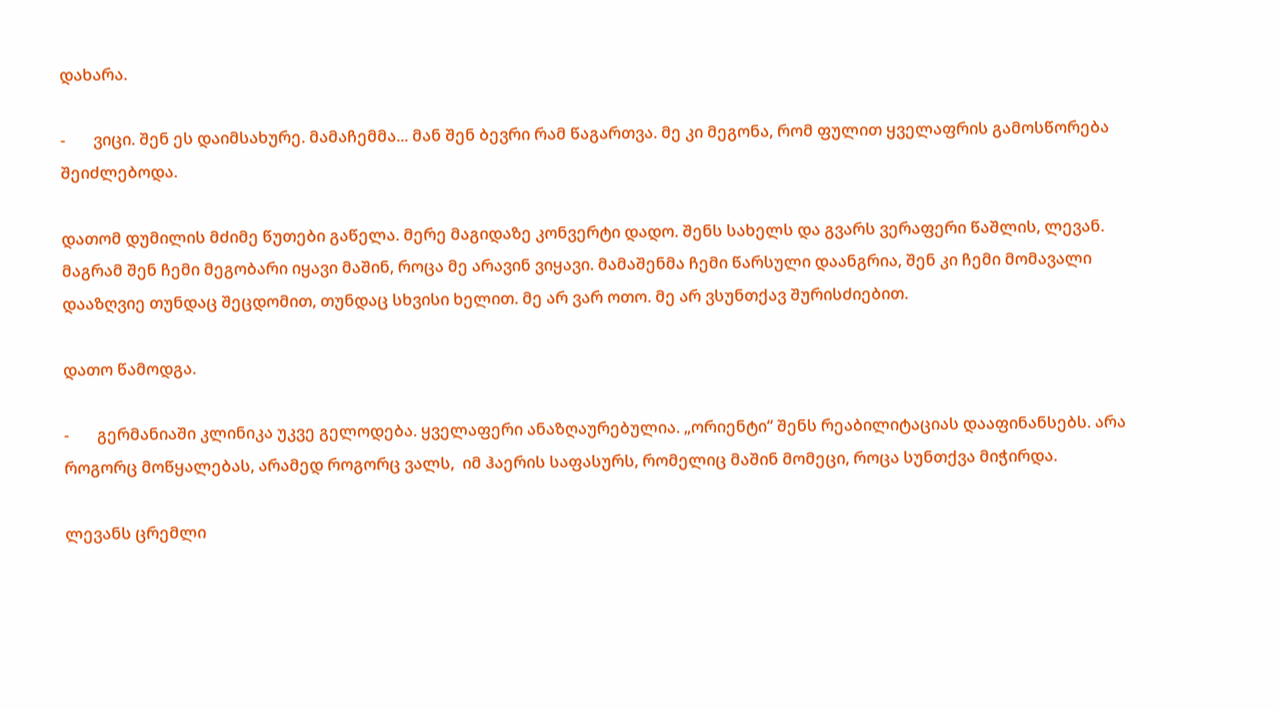დახარა.

-       ვიცი. შენ ეს დაიმსახურე. მამაჩემმა... მან შენ ბევრი რამ წაგართვა. მე კი მეგონა, რომ ფულით ყველაფრის გამოსწორება შეიძლებოდა.

დათომ დუმილის მძიმე წუთები გაწელა. მერე მაგიდაზე კონვერტი დადო. შენს სახელს და გვარს ვერაფერი წაშლის, ლევან. მაგრამ შენ ჩემი მეგობარი იყავი მაშინ, როცა მე არავინ ვიყავი. მამაშენმა ჩემი წარსული დაანგრია, შენ კი ჩემი მომავალი დააზღვიე თუნდაც შეცდომით, თუნდაც სხვისი ხელით. მე არ ვარ ოთო. მე არ ვსუნთქავ შურისძიებით.

დათო წამოდგა.

-       გერმანიაში კლინიკა უკვე გელოდება. ყველაფერი ანაზღაურებულია. „ორიენტი“ შენს რეაბილიტაციას დააფინანსებს. არა როგორც მოწყალებას, არამედ როგორც ვალს,  იმ ჰაერის საფასურს, რომელიც მაშინ მომეცი, როცა სუნთქვა მიჭირდა.

ლევანს ცრემლი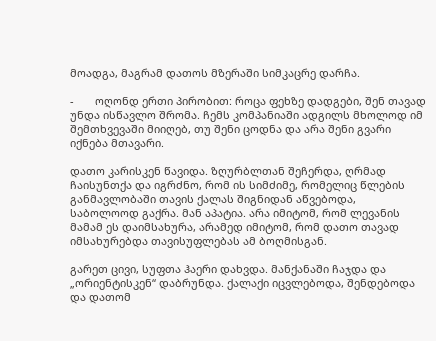მოადგა, მაგრამ დათოს მზერაში სიმკაცრე დარჩა.

-       ოღონდ ერთი პირობით: როცა ფეხზე დადგები, შენ თავად უნდა ისწავლო შრომა. ჩემს კომპანიაში ადგილს მხოლოდ იმ შემთხვევაში მიიღებ, თუ შენი ცოდნა და არა შენი გვარი იქნება მთავარი.

დათო კარისკენ წავიდა. ზღურბლთან შეჩერდა, ღრმად ჩაისუნთქა და იგრძნო, რომ ის სიმძიმე, რომელიც წლების განმავლობაში თავის ქალას შიგნიდან აწვებოდა, საბოლოოდ გაქრა. მან აპატია. არა იმიტომ, რომ ლევანის მამამ ეს დაიმსახურა, არამედ იმიტომ, რომ დათო თავად იმსახურებდა თავისუფლებას ამ ბოღმისგან.

გარეთ ცივი, სუფთა ჰაერი დახვდა. მანქანაში ჩაჯდა და „ორიენტისკენ“ დაბრუნდა. ქალაქი იცვლებოდა, შენდებოდა და დათომ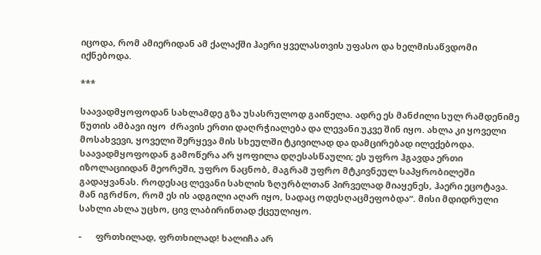იცოდა, რომ ამიერიდან ამ ქალაქში ჰაერი ყველასთვის უფასო და ხელმისაწვდომი იქნებოდა.

***

საავადმყოფოდან სახლამდე გზა უსასრულოდ გაიწელა. ადრე ეს მანძილი სულ რამდენიმე წუთის ამბავი იყო  ძრავის ერთი დაღრჭიალება და ლევანი უკვე შინ იყო. ახლა კი ყოველი მოსახვევი, ყოველი შერყევა მის სხეულში ტკივილად და დამცირებად ილექებოდა. საავადმყოფოდან გამოწერა არ ყოფილა დღესასწაული; ეს უფრო ჰგავდა ერთი იზოლაციიდან მეორეში, უფრო ნაცნობ, მაგრამ უფრო მტკივნეულ საპყრობილეში გადაყვანას. როდესაც ლევანი სახლის ზღურბლთან პირველად მიაყენეს, ჰაერი ეცოტავა. მან იგრძნო, რომ ეს ის ადგილი აღარ იყო, სადაც ოდესღაცმეფობდა“. მისი მდიდრული სახლი ახლა უცხო, ცივ ლაბირინთად ქცეულიყო.

-       ფრთხილად, ფრთხილად! ხალიჩა არ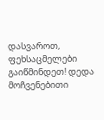დასვაროთ, ფეხსაცმელები გაიწმინდეთ! დედა მოჩვენებითი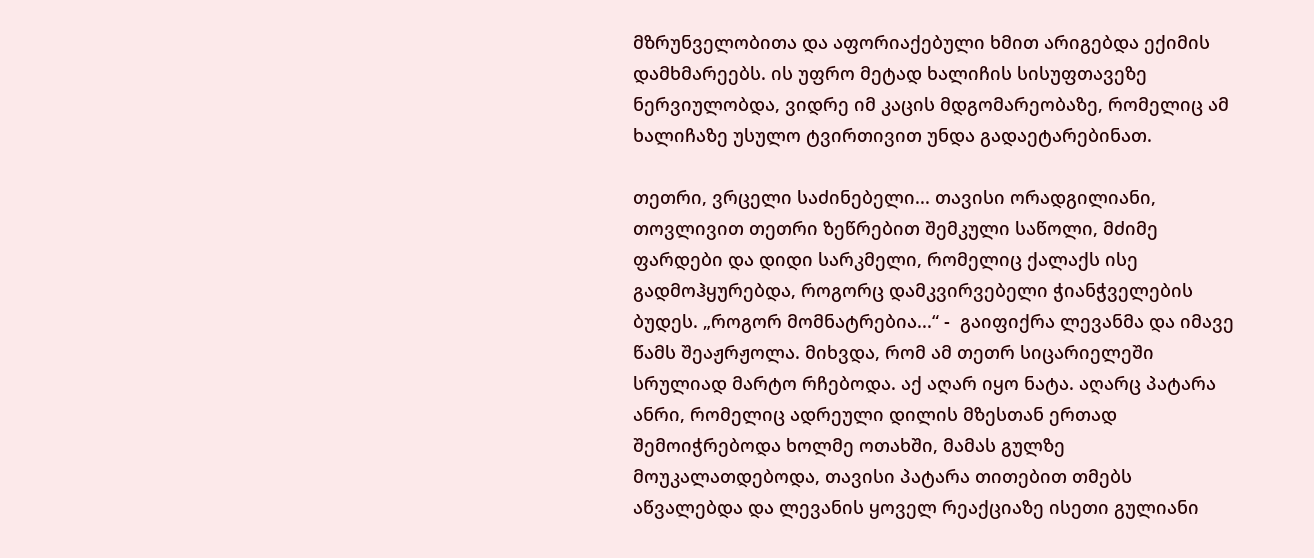მზრუნველობითა და აფორიაქებული ხმით არიგებდა ექიმის დამხმარეებს. ის უფრო მეტად ხალიჩის სისუფთავეზე ნერვიულობდა, ვიდრე იმ კაცის მდგომარეობაზე, რომელიც ამ ხალიჩაზე უსულო ტვირთივით უნდა გადაეტარებინათ.

თეთრი, ვრცელი საძინებელი... თავისი ორადგილიანი, თოვლივით თეთრი ზეწრებით შემკული საწოლი, მძიმე ფარდები და დიდი სარკმელი, რომელიც ქალაქს ისე გადმოჰყურებდა, როგორც დამკვირვებელი ჭიანჭველების ბუდეს. „როგორ მომნატრებია...“ -  გაიფიქრა ლევანმა და იმავე წამს შეაჟრჟოლა. მიხვდა, რომ ამ თეთრ სიცარიელეში სრულიად მარტო რჩებოდა. აქ აღარ იყო ნატა. აღარც პატარა ანრი, რომელიც ადრეული დილის მზესთან ერთად შემოიჭრებოდა ხოლმე ოთახში, მამას გულზე მოუკალათდებოდა, თავისი პატარა თითებით თმებს აწვალებდა და ლევანის ყოველ რეაქციაზე ისეთი გულიანი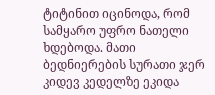ტიტინით იცინოდა, რომ სამყარო უფრო ნათელი ხდებოდა. მათი ბედნიერების სურათი ჯერ კიდევ კედელზე ეკიდა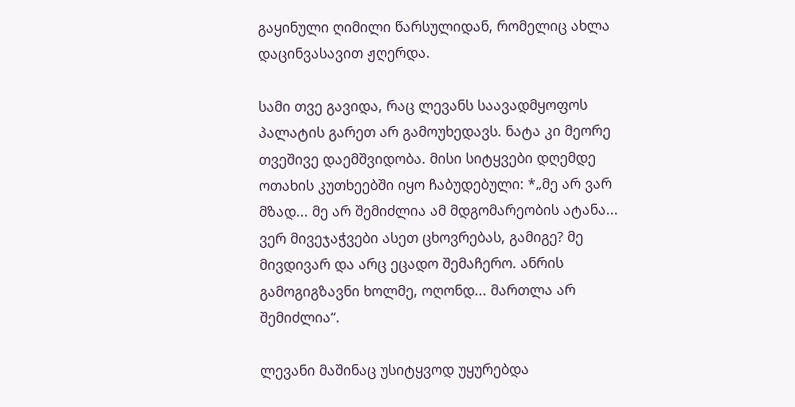გაყინული ღიმილი წარსულიდან, რომელიც ახლა დაცინვასავით ჟღერდა.

სამი თვე გავიდა, რაც ლევანს საავადმყოფოს პალატის გარეთ არ გამოუხედავს. ნატა კი მეორე თვეშივე დაემშვიდობა. მისი სიტყვები დღემდე ოთახის კუთხეებში იყო ჩაბუდებული: *„მე არ ვარ მზად... მე არ შემიძლია ამ მდგომარეობის ატანა... ვერ მივეჯაჭვები ასეთ ცხოვრებას, გამიგე? მე მივდივარ და არც ეცადო შემაჩერო. ანრის გამოგიგზავნი ხოლმე, ოღონდ... მართლა არ შემიძლია“.

ლევანი მაშინაც უსიტყვოდ უყურებდა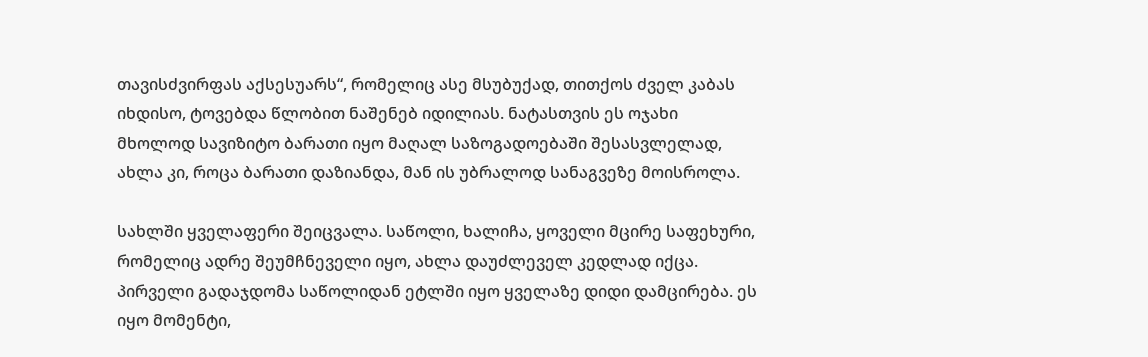თავისძვირფას აქსესუარს“, რომელიც ასე მსუბუქად, თითქოს ძველ კაბას იხდისო, ტოვებდა წლობით ნაშენებ იდილიას. ნატასთვის ეს ოჯახი მხოლოდ სავიზიტო ბარათი იყო მაღალ საზოგადოებაში შესასვლელად, ახლა კი, როცა ბარათი დაზიანდა, მან ის უბრალოდ სანაგვეზე მოისროლა.

სახლში ყველაფერი შეიცვალა. საწოლი, ხალიჩა, ყოველი მცირე საფეხური, რომელიც ადრე შეუმჩნეველი იყო, ახლა დაუძლეველ კედლად იქცა. პირველი გადაჯდომა საწოლიდან ეტლში იყო ყველაზე დიდი დამცირება. ეს იყო მომენტი,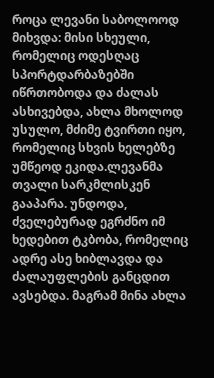როცა ლევანი საბოლოოდ მიხვდა: მისი სხეული, რომელიც ოდესღაც სპორტდარბაზებში იწრთობოდა და ძალას ასხივებდა, ახლა მხოლოდ უსულო, მძიმე ტვირთი იყო, რომელიც სხვის ხელებზე უმწეოდ ეკიდა.ლევანმა თვალი სარკმლისკენ გააპარა. უნდოდა, ძველებურად ეგრძნო იმ ხედებით ტკბობა, რომელიც ადრე ასე ხიბლავდა და ძალაუფლების განცდით ავსებდა. მაგრამ მინა ახლა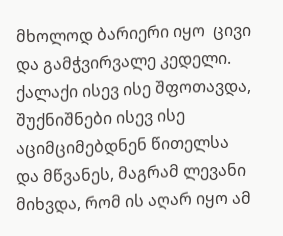მხოლოდ ბარიერი იყო  ცივი და გამჭვირვალე კედელი. ქალაქი ისევ ისე შფოთავდა, შუქნიშნები ისევ ისე აციმციმებდნენ წითელსა და მწვანეს, მაგრამ ლევანი მიხვდა, რომ ის აღარ იყო ამ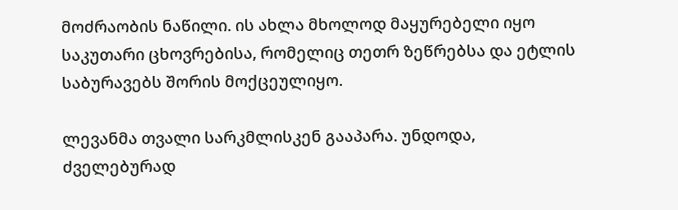მოძრაობის ნაწილი. ის ახლა მხოლოდ მაყურებელი იყო საკუთარი ცხოვრებისა, რომელიც თეთრ ზეწრებსა და ეტლის საბურავებს შორის მოქცეულიყო.

ლევანმა თვალი სარკმლისკენ გააპარა. უნდოდა, ძველებურად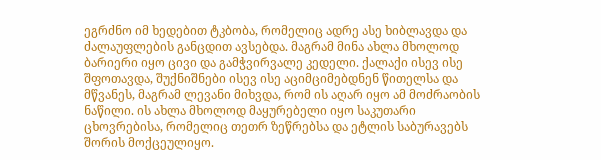ეგრძნო იმ ხედებით ტკბობა, რომელიც ადრე ასე ხიბლავდა და ძალაუფლების განცდით ავსებდა. მაგრამ მინა ახლა მხოლოდ ბარიერი იყო ცივი და გამჭვირვალე კედელი. ქალაქი ისევ ისე შფოთავდა, შუქნიშნები ისევ ისე აციმციმებდნენ წითელსა და მწვანეს, მაგრამ ლევანი მიხვდა, რომ ის აღარ იყო ამ მოძრაობის ნაწილი. ის ახლა მხოლოდ მაყურებელი იყო საკუთარი ცხოვრებისა, რომელიც თეთრ ზეწრებსა და ეტლის საბურავებს შორის მოქცეულიყო.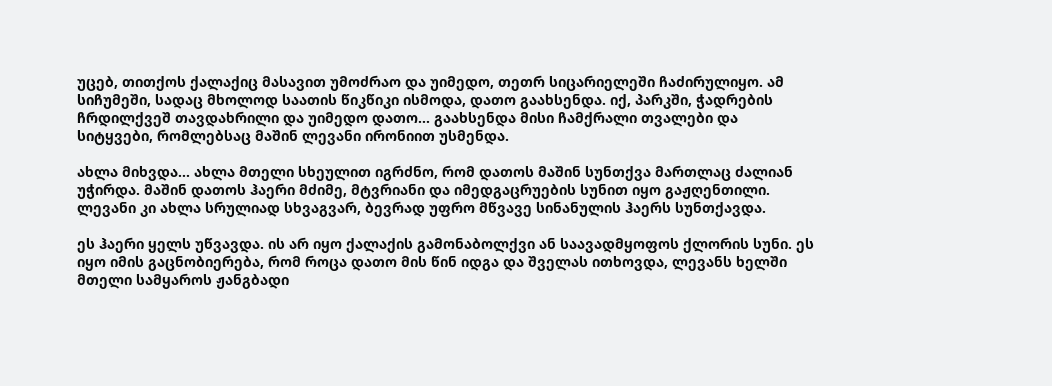უცებ, თითქოს ქალაქიც მასავით უმოძრაო და უიმედო, თეთრ სიცარიელეში ჩაძირულიყო. ამ სიჩუმეში, სადაც მხოლოდ საათის წიკწიკი ისმოდა, დათო გაახსენდა. იქ, პარკში, ჭადრების ჩრდილქვეშ თავდახრილი და უიმედო დათო... გაახსენდა მისი ჩამქრალი თვალები და სიტყვები, რომლებსაც მაშინ ლევანი ირონიით უსმენდა.

ახლა მიხვდა... ახლა მთელი სხეულით იგრძნო, რომ დათოს მაშინ სუნთქვა მართლაც ძალიან უჭირდა. მაშინ დათოს ჰაერი მძიმე, მტვრიანი და იმედგაცრუების სუნით იყო გაჟღენთილი. ლევანი კი ახლა სრულიად სხვაგვარ, ბევრად უფრო მწვავე სინანულის ჰაერს სუნთქავდა.

ეს ჰაერი ყელს უწვავდა. ის არ იყო ქალაქის გამონაბოლქვი ან საავადმყოფოს ქლორის სუნი. ეს იყო იმის გაცნობიერება, რომ როცა დათო მის წინ იდგა და შველას ითხოვდა, ლევანს ხელში მთელი სამყაროს ჟანგბადი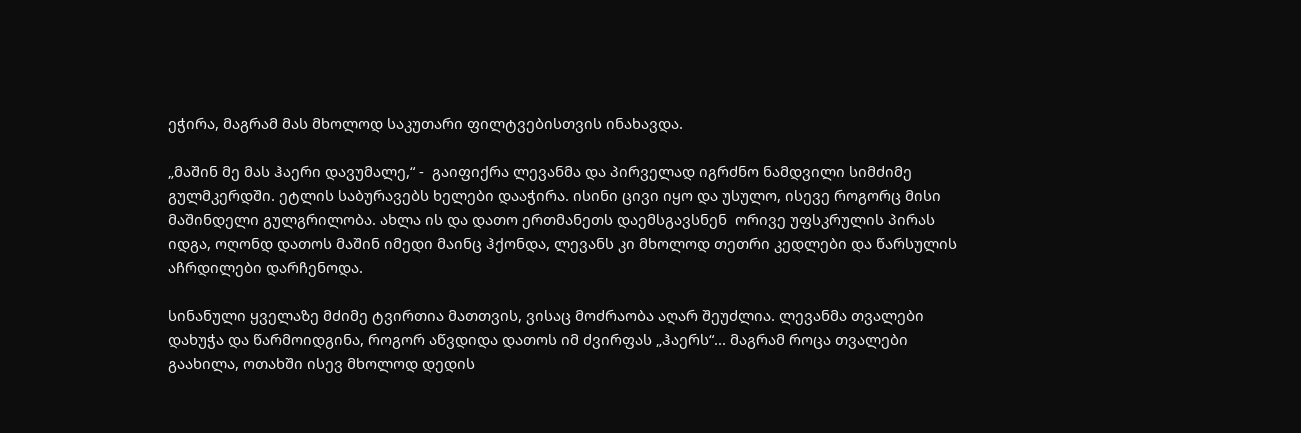ეჭირა, მაგრამ მას მხოლოდ საკუთარი ფილტვებისთვის ინახავდა.

„მაშინ მე მას ჰაერი დავუმალე,“ -  გაიფიქრა ლევანმა და პირველად იგრძნო ნამდვილი სიმძიმე გულმკერდში. ეტლის საბურავებს ხელები დააჭირა. ისინი ცივი იყო და უსულო, ისევე როგორც მისი მაშინდელი გულგრილობა. ახლა ის და დათო ერთმანეთს დაემსგავსნენ  ორივე უფსკრულის პირას იდგა, ოღონდ დათოს მაშინ იმედი მაინც ჰქონდა, ლევანს კი მხოლოდ თეთრი კედლები და წარსულის აჩრდილები დარჩენოდა.

სინანული ყველაზე მძიმე ტვირთია მათთვის, ვისაც მოძრაობა აღარ შეუძლია. ლევანმა თვალები დახუჭა და წარმოიდგინა, როგორ აწვდიდა დათოს იმ ძვირფას „ჰაერს“... მაგრამ როცა თვალები გაახილა, ოთახში ისევ მხოლოდ დედის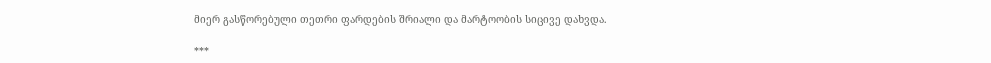მიერ გასწორებული თეთრი ფარდების შრიალი და მარტოობის სიცივე დახვდა.

***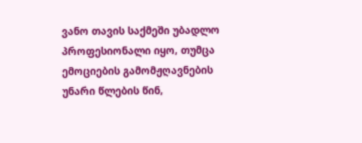ვანო თავის საქმეში უბადლო პროფესიონალი იყო, თუმცა ემოციების გამომჟღავნების უნარი წლების წინ,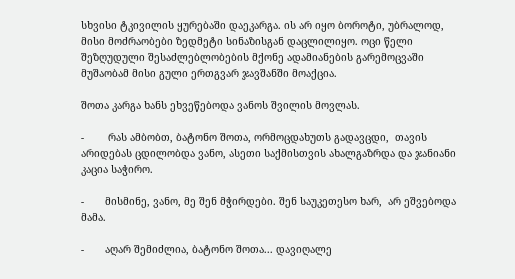სხვისი ტკივილის ყურებაში დაეკარგა. ის არ იყო ბოროტი, უბრალოდ, მისი მოძრაობები ზედმეტი სინაზისგან დაცლილიყო. ოცი წელი შეზღუდული შესაძლებლობების მქონე ადამიანების გარემოცვაში მუშაობამ მისი გული ერთგვარ ჯავშანში მოაქცია.

შოთა კარგა ხანს ეხვეწებოდა ვანოს შვილის მოვლას.

-        რას ამბობთ, ბატონო შოთა, ორმოცდახუთს გადავცდი,  თავის არიდებას ცდილობდა ვანო, ასეთი საქმისთვის ახალგაზრდა და ჯანიანი კაცია საჭირო.

-       მისმინე, ვანო, მე შენ მჭირდები. შენ საუკეთესო ხარ,  არ ეშვებოდა მამა.

-       აღარ შემიძლია, ბატონო შოთა... დავიღალე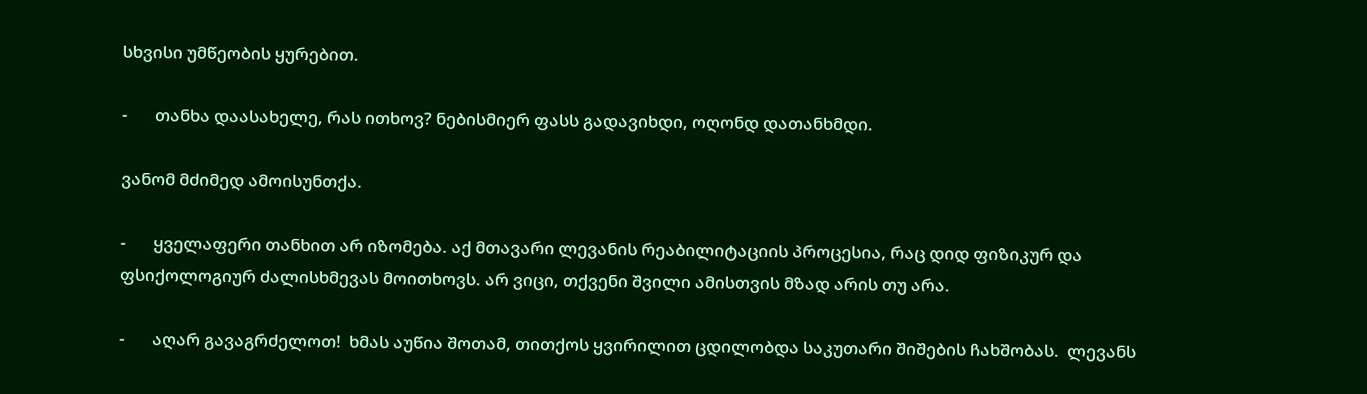სხვისი უმწეობის ყურებით.

-       თანხა დაასახელე, რას ითხოვ? ნებისმიერ ფასს გადავიხდი, ოღონდ დათანხმდი.

ვანომ მძიმედ ამოისუნთქა.

-       ყველაფერი თანხით არ იზომება. აქ მთავარი ლევანის რეაბილიტაციის პროცესია, რაც დიდ ფიზიკურ და ფსიქოლოგიურ ძალისხმევას მოითხოვს. არ ვიცი, თქვენი შვილი ამისთვის მზად არის თუ არა.

-       აღარ გავაგრძელოთ!  ხმას აუწია შოთამ, თითქოს ყვირილით ცდილობდა საკუთარი შიშების ჩახშობას.  ლევანს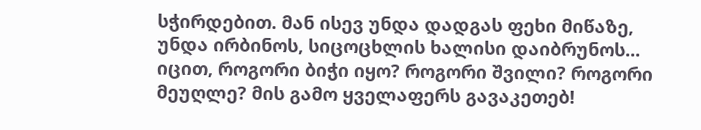სჭირდებით. მან ისევ უნდა დადგას ფეხი მიწაზე, უნდა ირბინოს, სიცოცხლის ხალისი დაიბრუნოს... იცით, როგორი ბიჭი იყო? როგორი შვილი? როგორი მეუღლე? მის გამო ყველაფერს გავაკეთებ!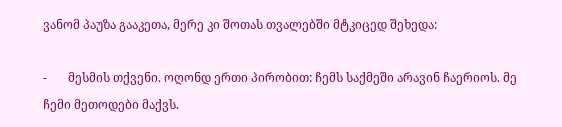ვანომ პაუზა გააკეთა, მერე კი შოთას თვალებში მტკიცედ შეხედა:

-       მესმის თქვენი. ოღონდ ერთი პირობით: ჩემს საქმეში არავინ ჩაერიოს. მე ჩემი მეთოდები მაქვს.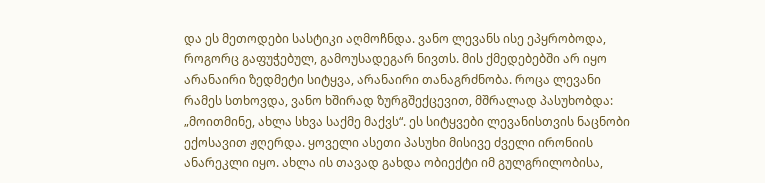და ეს მეთოდები სასტიკი აღმოჩნდა. ვანო ლევანს ისე ეპყრობოდა, როგორც გაფუჭებულ, გამოუსადეგარ ნივთს. მის ქმედებებში არ იყო არანაირი ზედმეტი სიტყვა, არანაირი თანაგრძნობა. როცა ლევანი რამეს სთხოვდა, ვანო ხშირად ზურგშექცევით, მშრალად პასუხობდა: „მოითმინე, ახლა სხვა საქმე მაქვს“. ეს სიტყვები ლევანისთვის ნაცნობი ექოსავით ჟღერდა. ყოველი ასეთი პასუხი მისივე ძველი ირონიის ანარეკლი იყო. ახლა ის თავად გახდა ობიექტი იმ გულგრილობისა,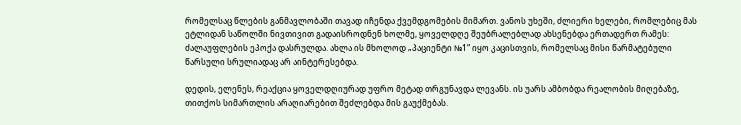რომელსაც წლების განმავლობაში თავად იჩენდა ქვემდგომების მიმართ. ვანოს უხეში, ძლიერი ხელები, რომლებიც მას ეტლიდან საწოლში ნივთივით გადაისროდნენ ხოლმე, ყოველდღე შეუბრალებლად ახსენებდა ერთადერთ რამეს: ძალაუფლების ეპოქა დასრულდა. ახლა ის მხოლოდ „პაციენტი №1“ იყო კაცისთვის, რომელსაც მისი წარმატებული წარსული სრულიადაც არ აინტერესებდა.

დედის, ელენეს, რეაქცია ყოველდღიურად უფრო მეტად თრგუნავდა ლევანს. ის უარს ამბობდა რეალობის მიღებაზე, თითქოს სიმართლის არაღიარებით შეძლებდა მის გაუქმებას.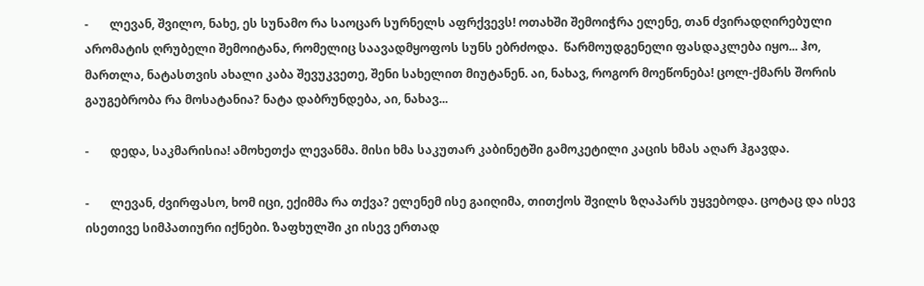-       ლევან, შვილო, ნახე, ეს სუნამო რა საოცარ სურნელს აფრქვევს! ოთახში შემოიჭრა ელენე, თან ძვირადღირებული არომატის ღრუბელი შემოიტანა, რომელიც საავადმყოფოს სუნს ებრძოდა.  წარმოუდგენელი ფასდაკლება იყო... ჰო, მართლა, ნატასთვის ახალი კაბა შევუკვეთე, შენი სახელით მიუტანენ. აი, ნახავ, როგორ მოეწონება! ცოლ-ქმარს შორის გაუგებრობა რა მოსატანია? ნატა დაბრუნდება, აი, ნახავ...

-       დედა, საკმარისია! ამოხეთქა ლევანმა. მისი ხმა საკუთარ კაბინეტში გამოკეტილი კაცის ხმას აღარ ჰგავდა.

-       ლევან, ძვირფასო, ხომ იცი, ექიმმა რა თქვა? ელენემ ისე გაიღიმა, თითქოს შვილს ზღაპარს უყვებოდა. ცოტაც და ისევ ისეთივე სიმპათიური იქნები. ზაფხულში კი ისევ ერთად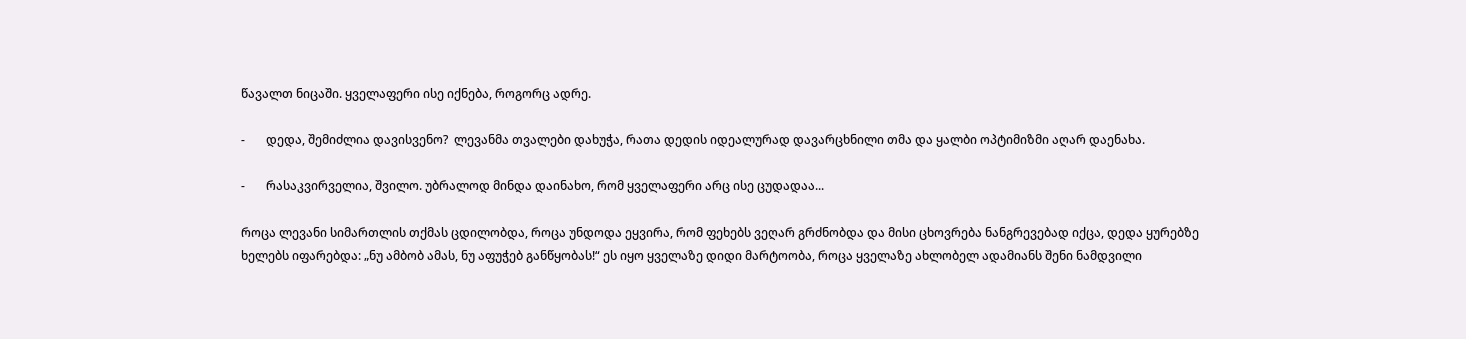წავალთ ნიცაში. ყველაფერი ისე იქნება, როგორც ადრე.

-       დედა, შემიძლია დავისვენო?  ლევანმა თვალები დახუჭა, რათა დედის იდეალურად დავარცხნილი თმა და ყალბი ოპტიმიზმი აღარ დაენახა.

-       რასაკვირველია, შვილო. უბრალოდ მინდა დაინახო, რომ ყველაფერი არც ისე ცუდადაა...

როცა ლევანი სიმართლის თქმას ცდილობდა, როცა უნდოდა ეყვირა, რომ ფეხებს ვეღარ გრძნობდა და მისი ცხოვრება ნანგრევებად იქცა, დედა ყურებზე ხელებს იფარებდა: „ნუ ამბობ ამას, ნუ აფუჭებ განწყობას!“ ეს იყო ყველაზე დიდი მარტოობა, როცა ყველაზე ახლობელ ადამიანს შენი ნამდვილი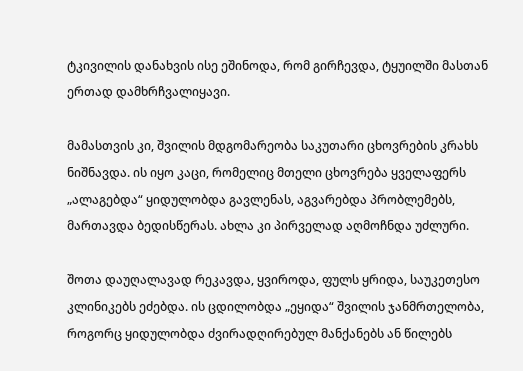ტკივილის დანახვის ისე ეშინოდა, რომ გირჩევდა, ტყუილში მასთან ერთად დამხრჩვალიყავი.

მამასთვის კი, შვილის მდგომარეობა საკუთარი ცხოვრების კრახს ნიშნავდა. ის იყო კაცი, რომელიც მთელი ცხოვრება ყველაფერს „ალაგებდა“ ყიდულობდა გავლენას, აგვარებდა პრობლემებს, მართავდა ბედისწერას. ახლა კი პირველად აღმოჩნდა უძლური.

შოთა დაუღალავად რეკავდა, ყვიროდა, ფულს ყრიდა, საუკეთესო კლინიკებს ეძებდა. ის ცდილობდა „ეყიდა“ შვილის ჯანმრთელობა, როგორც ყიდულობდა ძვირადღირებულ მანქანებს ან წილებს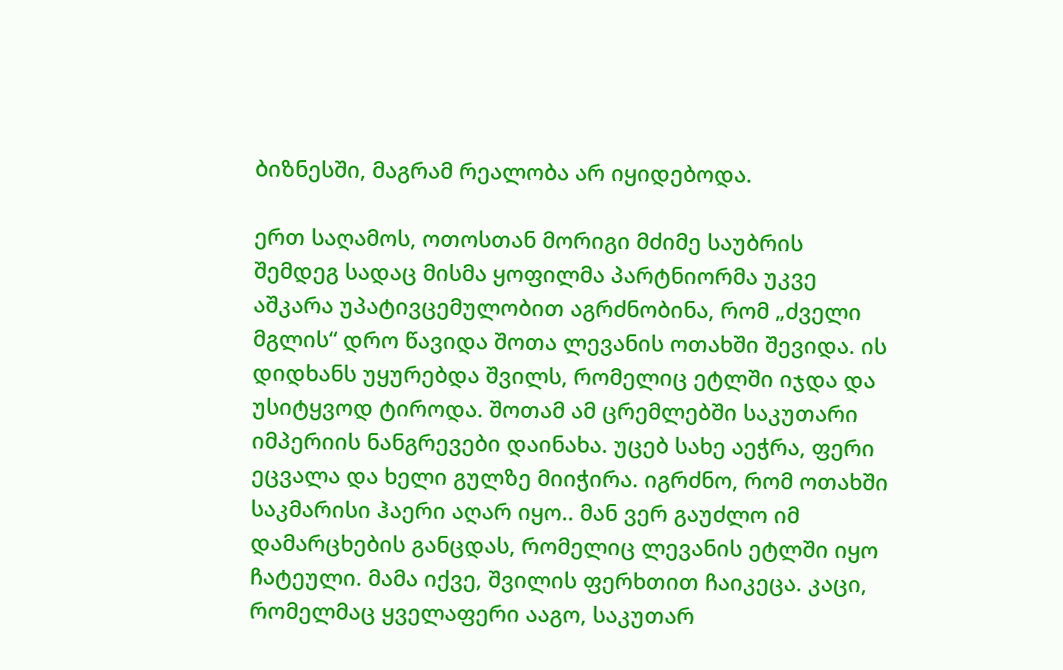ბიზნესში, მაგრამ რეალობა არ იყიდებოდა.

ერთ საღამოს, ოთოსთან მორიგი მძიმე საუბრის შემდეგ სადაც მისმა ყოფილმა პარტნიორმა უკვე აშკარა უპატივცემულობით აგრძნობინა, რომ „ძველი მგლის“ დრო წავიდა შოთა ლევანის ოთახში შევიდა. ის დიდხანს უყურებდა შვილს, რომელიც ეტლში იჯდა და უსიტყვოდ ტიროდა. შოთამ ამ ცრემლებში საკუთარი იმპერიის ნანგრევები დაინახა. უცებ სახე აეჭრა, ფერი ეცვალა და ხელი გულზე მიიჭირა. იგრძნო, რომ ოთახში საკმარისი ჰაერი აღარ იყო.. მან ვერ გაუძლო იმ დამარცხების განცდას, რომელიც ლევანის ეტლში იყო ჩატეული. მამა იქვე, შვილის ფერხთით ჩაიკეცა. კაცი, რომელმაც ყველაფერი ააგო, საკუთარ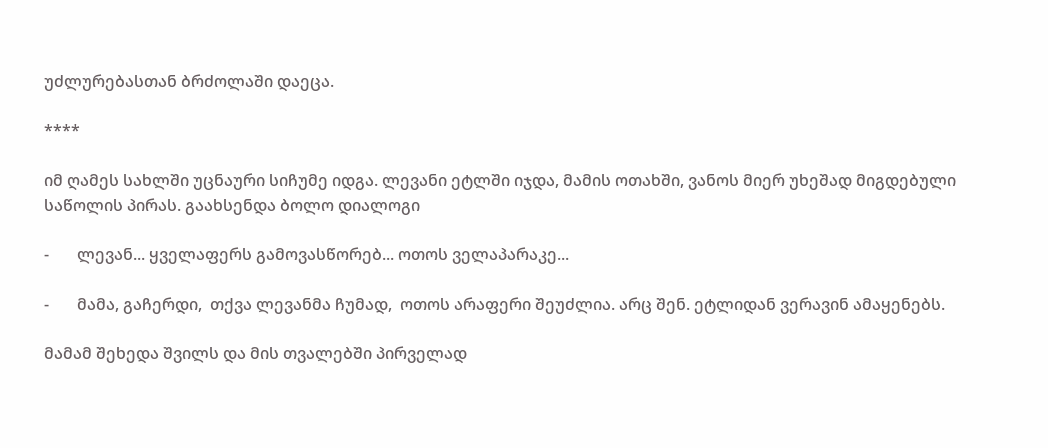უძლურებასთან ბრძოლაში დაეცა.

****

იმ ღამეს სახლში უცნაური სიჩუმე იდგა. ლევანი ეტლში იჯდა, მამის ოთახში, ვანოს მიერ უხეშად მიგდებული საწოლის პირას. გაახსენდა ბოლო დიალოგი

-       ლევან... ყველაფერს გამოვასწორებ... ოთოს ველაპარაკე...

-       მამა, გაჩერდი,  თქვა ლევანმა ჩუმად,  ოთოს არაფერი შეუძლია. არც შენ. ეტლიდან ვერავინ ამაყენებს.

მამამ შეხედა შვილს და მის თვალებში პირველად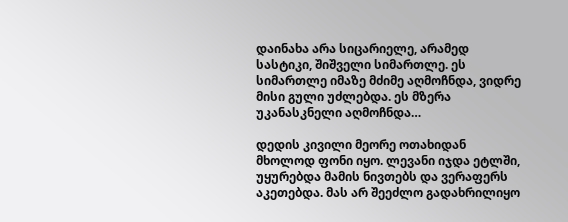დაინახა არა სიცარიელე, არამედ სასტიკი, შიშველი სიმართლე. ეს სიმართლე იმაზე მძიმე აღმოჩნდა, ვიდრე მისი გული უძლებდა. ეს მზერა უკანასკნელი აღმოჩნდა…

დედის კივილი მეორე ოთახიდან მხოლოდ ფონი იყო. ლევანი იჯდა ეტლში, უყურებდა მამის ნივთებს და ვერაფერს აკეთებდა. მას არ შეეძლო გადახრილიყო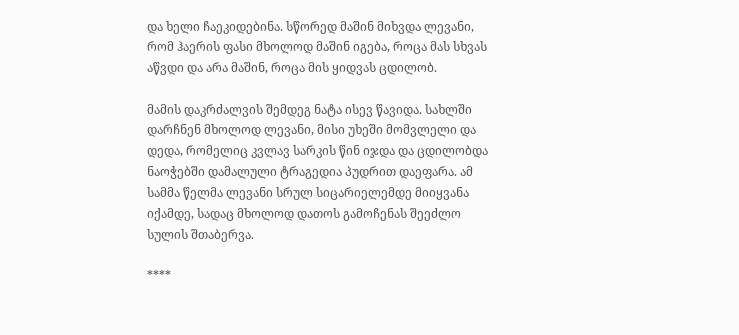და ხელი ჩაეკიდებინა. სწორედ მაშინ მიხვდა ლევანი, რომ ჰაერის ფასი მხოლოდ მაშინ იგება, როცა მას სხვას აწვდი და არა მაშინ, როცა მის ყიდვას ცდილობ.

მამის დაკრძალვის შემდეგ ნატა ისევ წავიდა. სახლში დარჩნენ მხოლოდ ლევანი, მისი უხეში მომვლელი და დედა, რომელიც კვლავ სარკის წინ იჯდა და ცდილობდა ნაოჭებში დამალული ტრაგედია პუდრით დაეფარა. ამ სამმა წელმა ლევანი სრულ სიცარიელემდე მიიყვანა იქამდე, სადაც მხოლოდ დათოს გამოჩენას შეეძლო სულის შთაბერვა.

****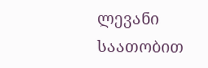ლევანი საათობით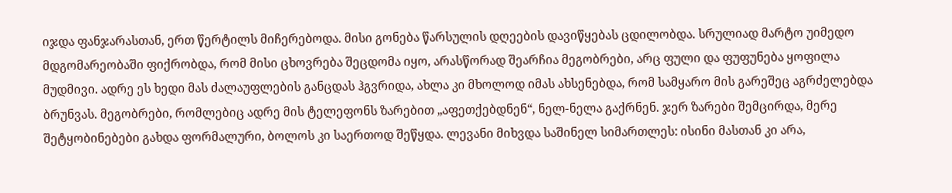იჯდა ფანჯარასთან, ერთ წერტილს მიჩერებოდა. მისი გონება წარსულის დღეების დავიწყებას ცდილობდა. სრულიად მარტო უიმედო მდგომარეობაში ფიქრობდა, რომ მისი ცხოვრება შეცდომა იყო, არასწორად შეარჩია მეგობრები, არც ფული და ფუფუნება ყოფილა მუდმივი. ადრე ეს ხედი მას ძალაუფლების განცდას ჰგვრიდა, ახლა კი მხოლოდ იმას ახსენებდა, რომ სამყარო მის გარეშეც აგრძელებდა ბრუნვას. მეგობრები, რომლებიც ადრე მის ტელეფონს ზარებით „აფეთქებდნენ“, ნელ-ნელა გაქრნენ. ჯერ ზარები შემცირდა, მერე შეტყობინებები გახდა ფორმალური, ბოლოს კი საერთოდ შეწყდა. ლევანი მიხვდა საშინელ სიმართლეს: ისინი მასთან კი არა,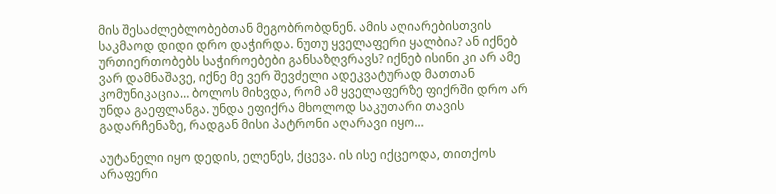მის შესაძლებლობებთან მეგობრობდნენ. ამის აღიარებისთვის საკმაოდ დიდი დრო დაჭირდა. ნუთუ ყველაფერი ყალბია? ან იქნებ ურთიერთობებს საჭიროებები განსაზღვრავს? იქნებ ისინი კი არ ამე ვარ დამნაშავე, იქნე მე ვერ შევძელი ადეკვატურად მათთან კომუნიკაცია… ბოლოს მიხვდა, რომ ამ ყველაფერზე ფიქრში დრო არ უნდა გაეფლანგა. უნდა ეფიქრა მხოლოდ საკუთარი თავის გადარჩენაზე, რადგან მისი პატრონი აღარავი იყო…

აუტანელი იყო დედის, ელენეს, ქცევა. ის ისე იქცეოდა, თითქოს არაფერი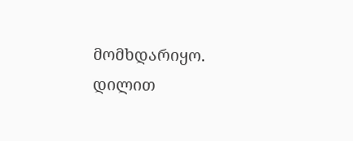მომხდარიყო. დილით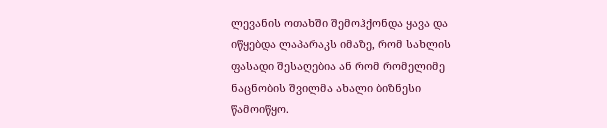ლევანის ოთახში შემოჰქონდა ყავა და იწყებდა ლაპარაკს იმაზე, რომ სახლის ფასადი შესაღებია ან რომ რომელიმე ნაცნობის შვილმა ახალი ბიზნესი წამოიწყო.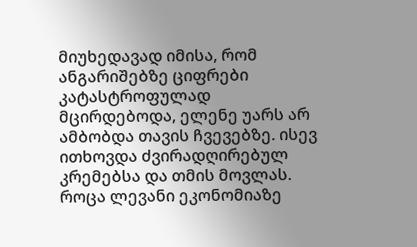მიუხედავად იმისა, რომ ანგარიშებზე ციფრები კატასტროფულად მცირდებოდა, ელენე უარს არ ამბობდა თავის ჩვევებზე. ისევ ითხოვდა ძვირადღირებულ კრემებსა და თმის მოვლას. როცა ლევანი ეკონომიაზე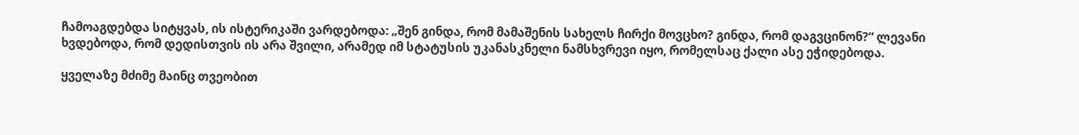ჩამოაგდებდა სიტყვას, ის ისტერიკაში ვარდებოდა: „შენ გინდა, რომ მამაშენის სახელს ჩირქი მოვცხო? გინდა, რომ დაგვცინონ?“ ლევანი ხვდებოდა, რომ დედისთვის ის არა შვილი, არამედ იმ სტატუსის უკანასკნელი ნამსხვრევი იყო, რომელსაც ქალი ასე ეჭიდებოდა.

ყველაზე მძიმე მაინც თვეობით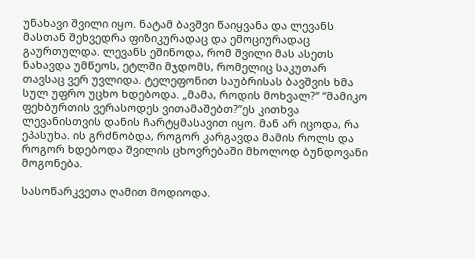უნახავი შვილი იყო. ნატამ ბავშვი წაიყვანა და ლევანს მასთან შეხვედრა ფიზიკურადაც და ემოციურადაც გაურთულდა. ლევანს ეშინოდა, რომ შვილი მას ასეთს ნახავდა უმწეოს, ეტლში მჯდომს, რომელიც საკუთარ თავსაც ვერ უვლიდა. ტელეფონით საუბრისას ბავშვის ხმა სულ უფრო უცხო ხდებოდა. „მამა, როდის მოხვალ?“ “მამიკო ფეხბურთის ვერასოდეს ვითამაშებთ?”ეს კითხვა ლევანისთვის დანის ჩარტყმასავით იყო. მან არ იცოდა, რა ეპასუხა. ის გრძნობდა, როგორ კარგავდა მამის როლს და როგორ ხდებოდა შვილის ცხოვრებაში მხოლოდ ბუნდოვანი მოგონება.

სასოწარკვეთა ღამით მოდიოდა.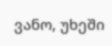ვანო, უხეში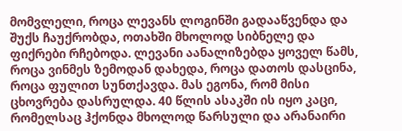მომვლელი, როცა ლევანს ლოგინში გადააწვენდა და შუქს ჩაუქრობდა, ოთახში მხოლოდ სიბნელე და ფიქრები რჩებოდა. ლევანი აანალიზებდა ყოველ წამს, როცა ვინმეს ზემოდან დახედა, როცა დათოს დასცინა, როცა ფულით სუნთქავდა. მას ეგონა, რომ მისი ცხოვრება დასრულდა. 40 წლის ასაკში ის იყო კაცი, რომელსაც ჰქონდა მხოლოდ წარსული და არანაირი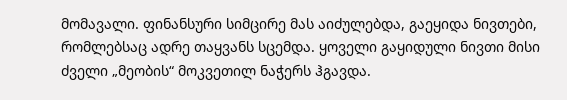მომავალი. ფინანსური სიმცირე მას აიძულებდა, გაეყიდა ნივთები, რომლებსაც ადრე თაყვანს სცემდა. ყოველი გაყიდული ნივთი მისი ძველი „მეობის“ მოკვეთილ ნაჭერს ჰგავდა.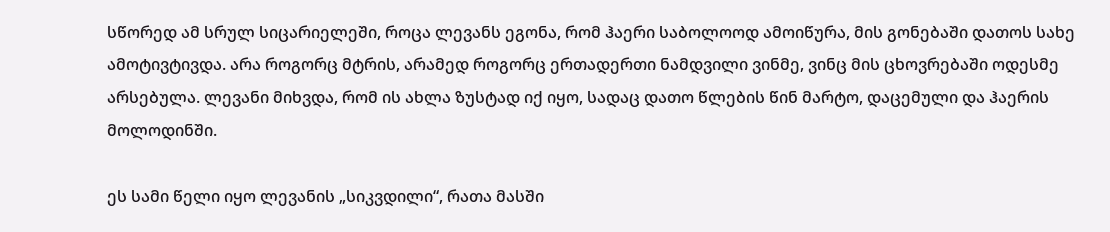სწორედ ამ სრულ სიცარიელეში, როცა ლევანს ეგონა, რომ ჰაერი საბოლოოდ ამოიწურა, მის გონებაში დათოს სახე ამოტივტივდა. არა როგორც მტრის, არამედ როგორც ერთადერთი ნამდვილი ვინმე, ვინც მის ცხოვრებაში ოდესმე არსებულა. ლევანი მიხვდა, რომ ის ახლა ზუსტად იქ იყო, სადაც დათო წლების წინ მარტო, დაცემული და ჰაერის მოლოდინში.

ეს სამი წელი იყო ლევანის „სიკვდილი“, რათა მასში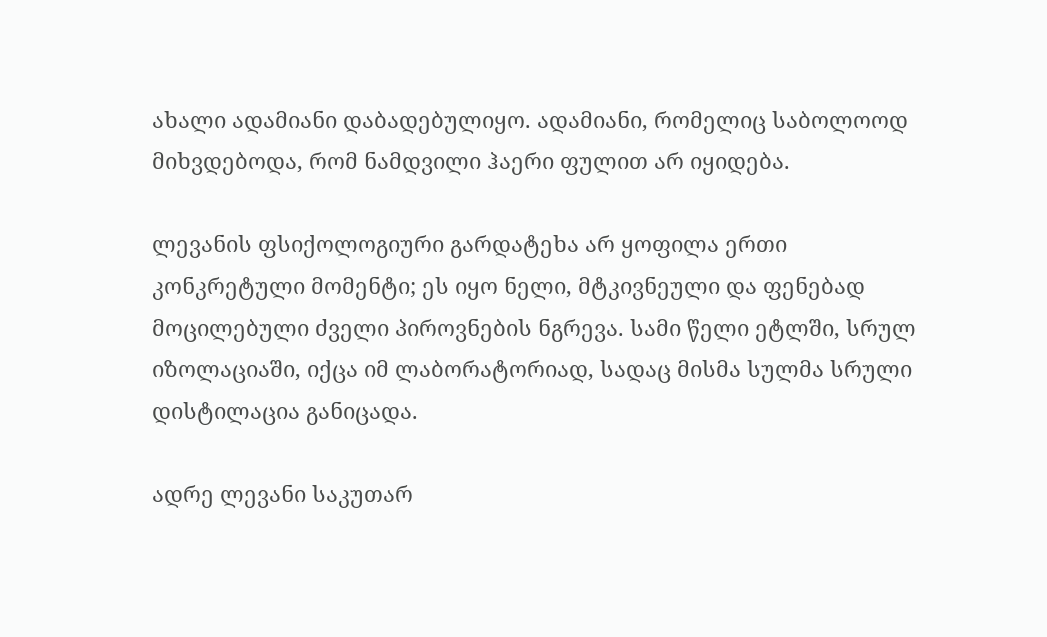ახალი ადამიანი დაბადებულიყო. ადამიანი, რომელიც საბოლოოდ მიხვდებოდა, რომ ნამდვილი ჰაერი ფულით არ იყიდება.

ლევანის ფსიქოლოგიური გარდატეხა არ ყოფილა ერთი კონკრეტული მომენტი; ეს იყო ნელი, მტკივნეული და ფენებად მოცილებული ძველი პიროვნების ნგრევა. სამი წელი ეტლში, სრულ იზოლაციაში, იქცა იმ ლაბორატორიად, სადაც მისმა სულმა სრული დისტილაცია განიცადა.

ადრე ლევანი საკუთარ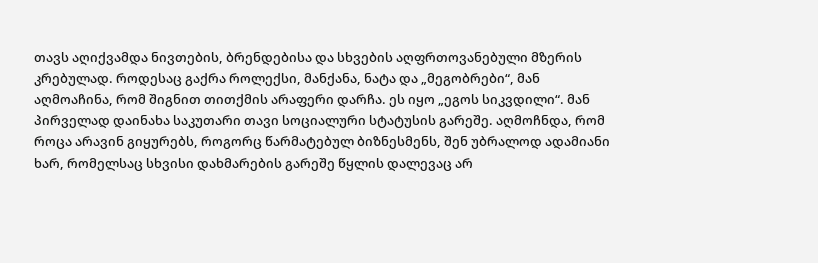თავს აღიქვამდა ნივთების, ბრენდებისა და სხვების აღფრთოვანებული მზერის კრებულად. როდესაც გაქრა როლექსი, მანქანა, ნატა და „მეგობრები“, მან აღმოაჩინა, რომ შიგნით თითქმის არაფერი დარჩა. ეს იყო „ეგოს სიკვდილი“. მან პირველად დაინახა საკუთარი თავი სოციალური სტატუსის გარეშე. აღმოჩნდა, რომ როცა არავინ გიყურებს, როგორც წარმატებულ ბიზნესმენს, შენ უბრალოდ ადამიანი ხარ, რომელსაც სხვისი დახმარების გარეშე წყლის დალევაც არ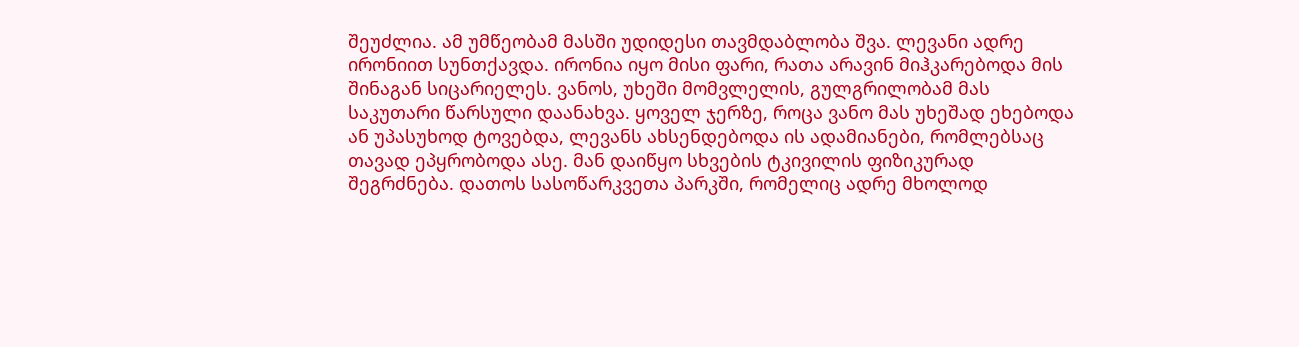შეუძლია. ამ უმწეობამ მასში უდიდესი თავმდაბლობა შვა. ლევანი ადრე ირონიით სუნთქავდა. ირონია იყო მისი ფარი, რათა არავინ მიჰკარებოდა მის შინაგან სიცარიელეს. ვანოს, უხეში მომვლელის, გულგრილობამ მას საკუთარი წარსული დაანახვა. ყოველ ჯერზე, როცა ვანო მას უხეშად ეხებოდა ან უპასუხოდ ტოვებდა, ლევანს ახსენდებოდა ის ადამიანები, რომლებსაც თავად ეპყრობოდა ასე. მან დაიწყო სხვების ტკივილის ფიზიკურად შეგრძნება. დათოს სასოწარკვეთა პარკში, რომელიც ადრე მხოლოდ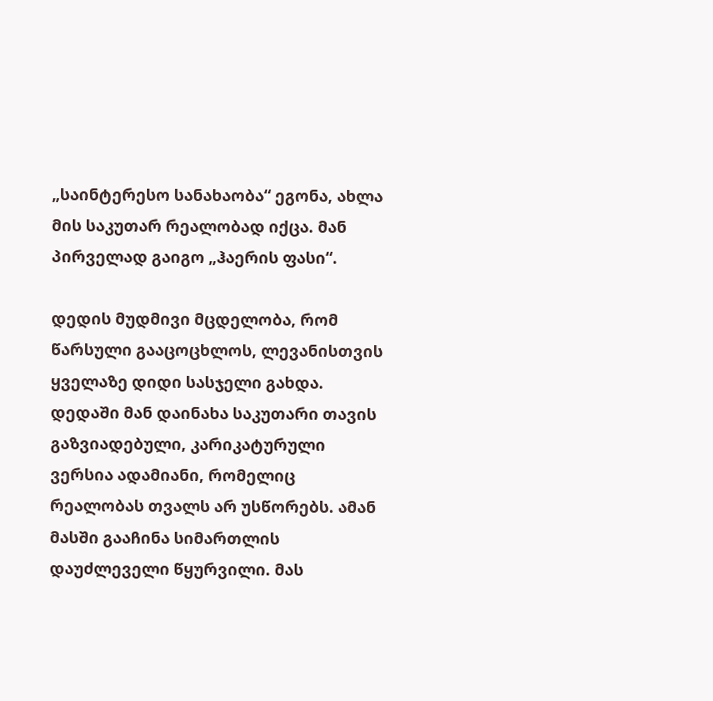„საინტერესო სანახაობა“ ეგონა, ახლა მის საკუთარ რეალობად იქცა. მან პირველად გაიგო „ჰაერის ფასი“.

დედის მუდმივი მცდელობა, რომ წარსული გააცოცხლოს, ლევანისთვის ყველაზე დიდი სასჯელი გახდა. დედაში მან დაინახა საკუთარი თავის გაზვიადებული, კარიკატურული ვერსია ადამიანი, რომელიც რეალობას თვალს არ უსწორებს. ამან მასში გააჩინა სიმართლის დაუძლეველი წყურვილი. მას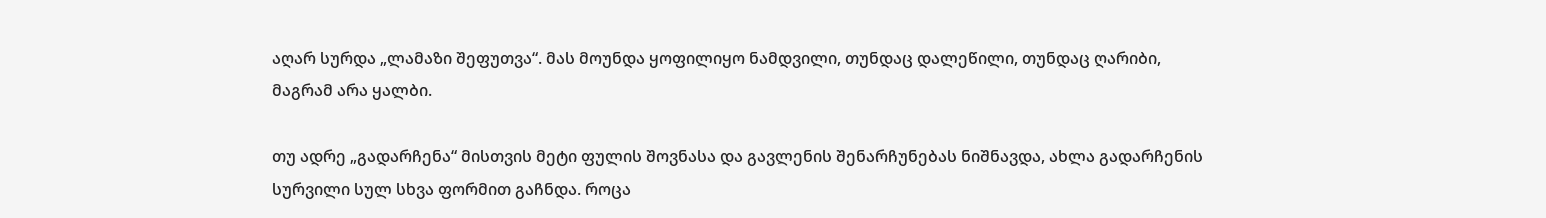აღარ სურდა „ლამაზი შეფუთვა“. მას მოუნდა ყოფილიყო ნამდვილი, თუნდაც დალეწილი, თუნდაც ღარიბი, მაგრამ არა ყალბი.

თუ ადრე „გადარჩენა“ მისთვის მეტი ფულის შოვნასა და გავლენის შენარჩუნებას ნიშნავდა, ახლა გადარჩენის სურვილი სულ სხვა ფორმით გაჩნდა. როცა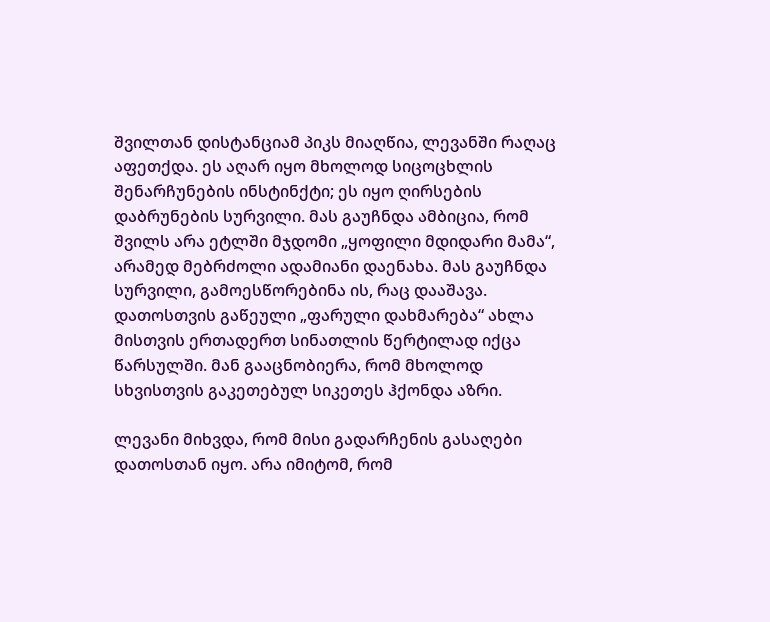შვილთან დისტანციამ პიკს მიაღწია, ლევანში რაღაც აფეთქდა. ეს აღარ იყო მხოლოდ სიცოცხლის შენარჩუნების ინსტინქტი; ეს იყო ღირსების დაბრუნების სურვილი. მას გაუჩნდა ამბიცია, რომ შვილს არა ეტლში მჯდომი „ყოფილი მდიდარი მამა“, არამედ მებრძოლი ადამიანი დაენახა. მას გაუჩნდა სურვილი, გამოესწორებინა ის, რაც დააშავა. დათოსთვის გაწეული „ფარული დახმარება“ ახლა მისთვის ერთადერთ სინათლის წერტილად იქცა წარსულში. მან გააცნობიერა, რომ მხოლოდ სხვისთვის გაკეთებულ სიკეთეს ჰქონდა აზრი.

ლევანი მიხვდა, რომ მისი გადარჩენის გასაღები დათოსთან იყო. არა იმიტომ, რომ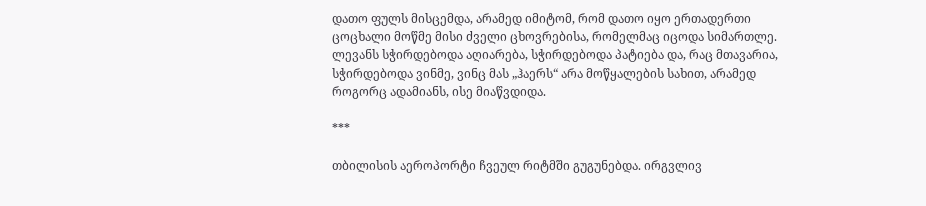დათო ფულს მისცემდა, არამედ იმიტომ, რომ დათო იყო ერთადერთი ცოცხალი მოწმე მისი ძველი ცხოვრებისა, რომელმაც იცოდა სიმართლე. ლევანს სჭირდებოდა აღიარება, სჭირდებოდა პატიება და, რაც მთავარია, სჭირდებოდა ვინმე, ვინც მას „ჰაერს“ არა მოწყალების სახით, არამედ როგორც ადამიანს, ისე მიაწვდიდა.

***

თბილისის აეროპორტი ჩვეულ რიტმში გუგუნებდა. ირგვლივ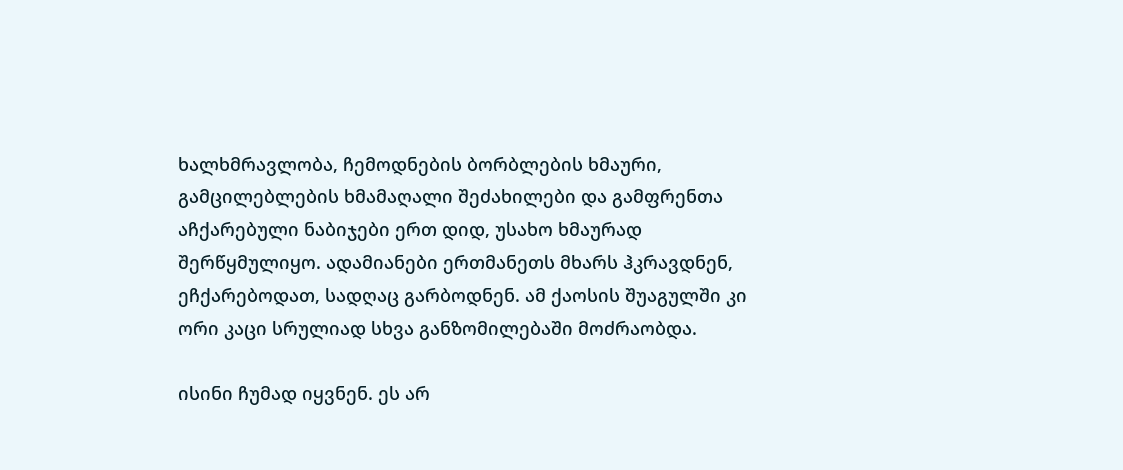ხალხმრავლობა, ჩემოდნების ბორბლების ხმაური, გამცილებლების ხმამაღალი შეძახილები და გამფრენთა აჩქარებული ნაბიჯები ერთ დიდ, უსახო ხმაურად შერწყმულიყო. ადამიანები ერთმანეთს მხარს ჰკრავდნენ, ეჩქარებოდათ, სადღაც გარბოდნენ. ამ ქაოსის შუაგულში კი ორი კაცი სრულიად სხვა განზომილებაში მოძრაობდა.

ისინი ჩუმად იყვნენ. ეს არ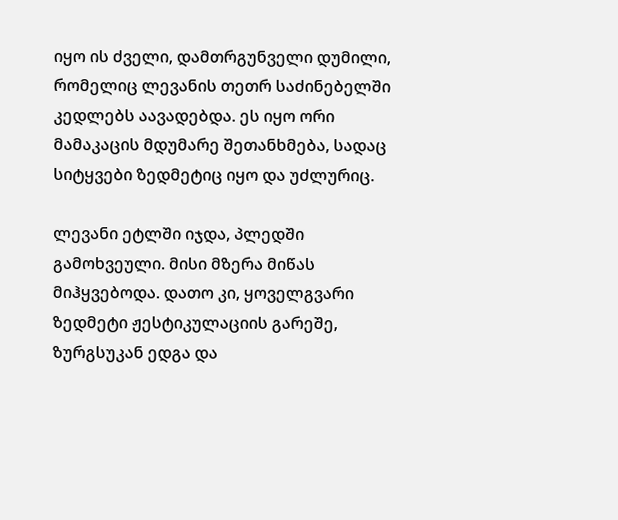იყო ის ძველი, დამთრგუნველი დუმილი, რომელიც ლევანის თეთრ საძინებელში კედლებს აავადებდა. ეს იყო ორი მამაკაცის მდუმარე შეთანხმება, სადაც სიტყვები ზედმეტიც იყო და უძლურიც.

ლევანი ეტლში იჯდა, პლედში გამოხვეული. მისი მზერა მიწას მიჰყვებოდა. დათო კი, ყოველგვარი ზედმეტი ჟესტიკულაციის გარეშე, ზურგსუკან ედგა და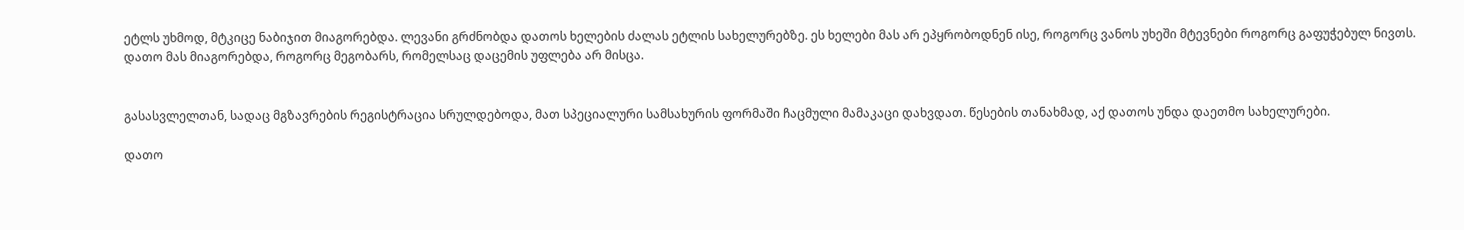ეტლს უხმოდ, მტკიცე ნაბიჯით მიაგორებდა. ლევანი გრძნობდა დათოს ხელების ძალას ეტლის სახელურებზე. ეს ხელები მას არ ეპყრობოდნენ ისე, როგორც ვანოს უხეში მტევნები როგორც გაფუჭებულ ნივთს. დათო მას მიაგორებდა, როგორც მეგობარს, რომელსაც დაცემის უფლება არ მისცა.


გასასვლელთან, სადაც მგზავრების რეგისტრაცია სრულდებოდა, მათ სპეციალური სამსახურის ფორმაში ჩაცმული მამაკაცი დახვდათ. წესების თანახმად, აქ დათოს უნდა დაეთმო სახელურები.

დათო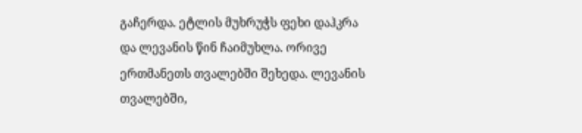გაჩერდა. ეტლის მუხრუჭს ფეხი დაჰკრა და ლევანის წინ ჩაიმუხლა. ორივე ერთმანეთს თვალებში შეხედა. ლევანის თვალებში,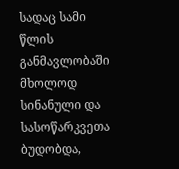სადაც სამი წლის განმავლობაში მხოლოდ სინანული და სასოწარკვეთა ბუდობდა,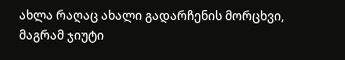ახლა რაღაც ახალი გადარჩენის მორცხვი, მაგრამ ჯიუტი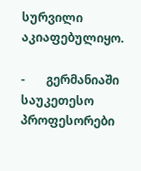სურვილი აკიაფებულიყო.

-       გერმანიაში საუკეთესო პროფესორები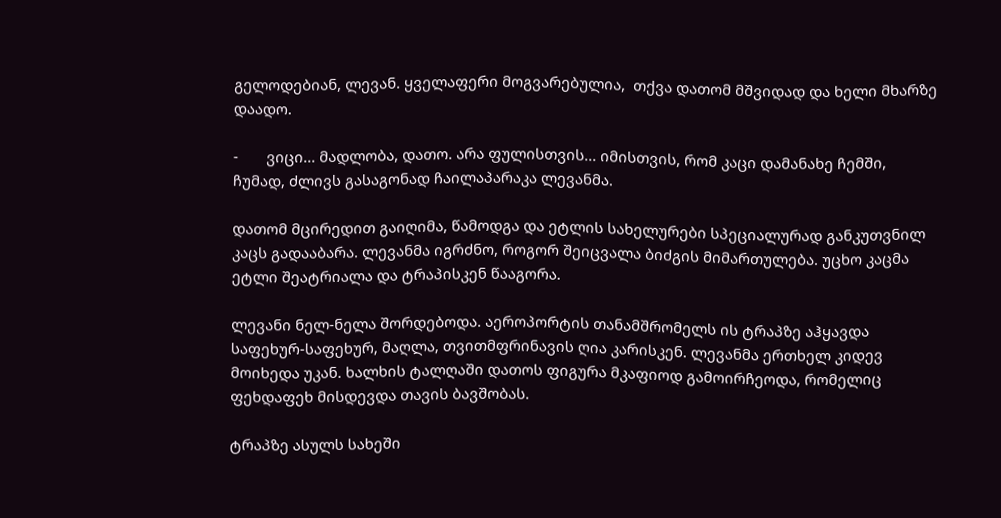გელოდებიან, ლევან. ყველაფერი მოგვარებულია,  თქვა დათომ მშვიდად და ხელი მხარზე დაადო.

-       ვიცი... მადლობა, დათო. არა ფულისთვის... იმისთვის, რომ კაცი დამანახე ჩემში,  ჩუმად, ძლივს გასაგონად ჩაილაპარაკა ლევანმა.

დათომ მცირედით გაიღიმა, წამოდგა და ეტლის სახელურები სპეციალურად განკუთვნილ კაცს გადააბარა. ლევანმა იგრძნო, როგორ შეიცვალა ბიძგის მიმართულება. უცხო კაცმა ეტლი შეატრიალა და ტრაპისკენ წააგორა.

ლევანი ნელ-ნელა შორდებოდა. აეროპორტის თანამშრომელს ის ტრაპზე აჰყავდა  საფეხურ-საფეხურ, მაღლა, თვითმფრინავის ღია კარისკენ. ლევანმა ერთხელ კიდევ მოიხედა უკან. ხალხის ტალღაში დათოს ფიგურა მკაფიოდ გამოირჩეოდა, რომელიც ფეხდაფეხ მისდევდა თავის ბავშობას.

ტრაპზე ასულს სახეში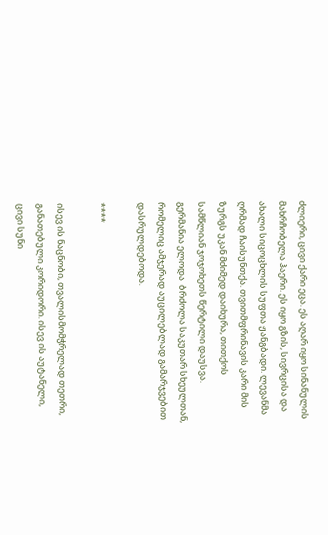ძლიერი, ცივი ქარი ეცა. ეს აღარ იყო სინანულის მახრჩობელა ჰაერი. ეს იყო გზის, სივრცისა და ახალი სიცოცხლის სუფთა ჟანგბადი. ლევანმა ღრმად ჩაისუნთქა. თვითმფრინავის კარი მის ზურგს უკან მძიმედ დაიხურა, თითქოს სამწლიან ჯოჯოხეთს წერტილი დაუსვა. გერმანია ელოდა  ბრძოლა საკუთარ სხეულთან, რომელიც ამჯერად აუცილებლად გამარჯვებით დასრულდებოდა.

****

ისევ ის ნაცნობი, თვალისმომჭრელად თეთრი, განათებული კორიდორი. ისევ ის აუტანელი, ცივი სუნი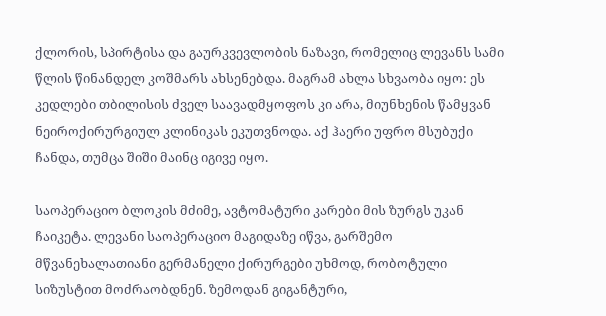ქლორის, სპირტისა და გაურკვევლობის ნაზავი, რომელიც ლევანს სამი წლის წინანდელ კოშმარს ახსენებდა. მაგრამ ახლა სხვაობა იყო: ეს კედლები თბილისის ძველ საავადმყოფოს კი არა, მიუნხენის წამყვან ნეიროქირურგიულ კლინიკას ეკუთვნოდა. აქ ჰაერი უფრო მსუბუქი ჩანდა, თუმცა შიში მაინც იგივე იყო.

საოპერაციო ბლოკის მძიმე, ავტომატური კარები მის ზურგს უკან ჩაიკეტა. ლევანი საოპერაციო მაგიდაზე იწვა, გარშემო მწვანეხალათიანი გერმანელი ქირურგები უხმოდ, რობოტული სიზუსტით მოძრაობდნენ. ზემოდან გიგანტური,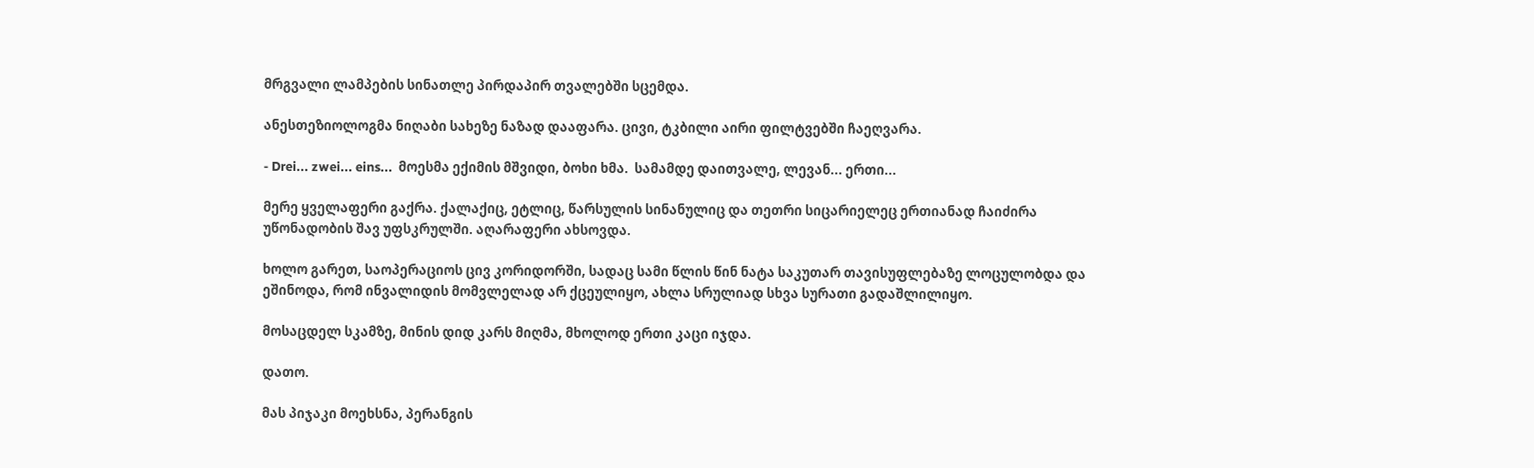მრგვალი ლამპების სინათლე პირდაპირ თვალებში სცემდა.

ანესთეზიოლოგმა ნიღაბი სახეზე ნაზად დააფარა. ცივი, ტკბილი აირი ფილტვებში ჩაეღვარა.

- Drei... zwei... eins...  მოესმა ექიმის მშვიდი, ბოხი ხმა.  სამამდე დაითვალე, ლევან... ერთი...

მერე ყველაფერი გაქრა. ქალაქიც, ეტლიც, წარსულის სინანულიც და თეთრი სიცარიელეც ერთიანად ჩაიძირა უწონადობის შავ უფსკრულში. აღარაფერი ახსოვდა.

ხოლო გარეთ, საოპერაციოს ცივ კორიდორში, სადაც სამი წლის წინ ნატა საკუთარ თავისუფლებაზე ლოცულობდა და ეშინოდა, რომ ინვალიდის მომვლელად არ ქცეულიყო, ახლა სრულიად სხვა სურათი გადაშლილიყო.

მოსაცდელ სკამზე, მინის დიდ კარს მიღმა, მხოლოდ ერთი კაცი იჯდა.

დათო.

მას პიჯაკი მოეხსნა, პერანგის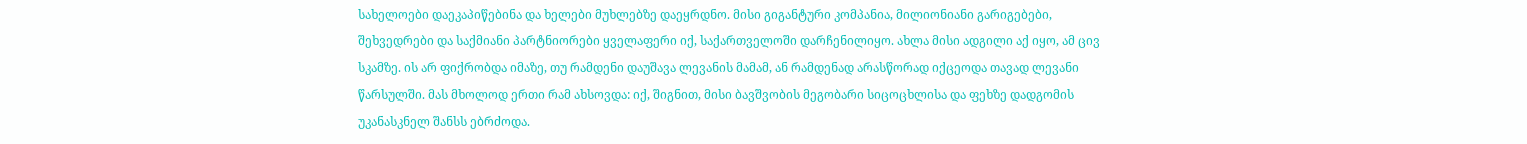სახელოები დაეკაპიწებინა და ხელები მუხლებზე დაეყრდნო. მისი გიგანტური კომპანია, მილიონიანი გარიგებები, შეხვედრები და საქმიანი პარტნიორები ყველაფერი იქ, საქართველოში დარჩენილიყო. ახლა მისი ადგილი აქ იყო, ამ ცივ სკამზე. ის არ ფიქრობდა იმაზე, თუ რამდენი დაუშავა ლევანის მამამ, ან რამდენად არასწორად იქცეოდა თავად ლევანი წარსულში. მას მხოლოდ ერთი რამ ახსოვდა: იქ, შიგნით, მისი ბავშვობის მეგობარი სიცოცხლისა და ფეხზე დადგომის უკანასკნელ შანსს ებრძოდა.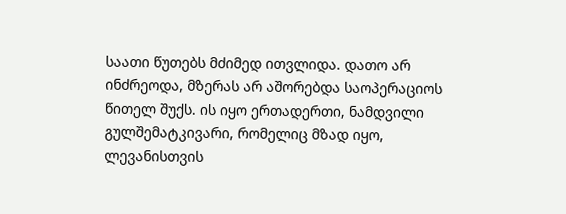საათი წუთებს მძიმედ ითვლიდა. დათო არ ინძრეოდა, მზერას არ აშორებდა საოპერაციოს წითელ შუქს. ის იყო ერთადერთი, ნამდვილი გულშემატკივარი, რომელიც მზად იყო, ლევანისთვის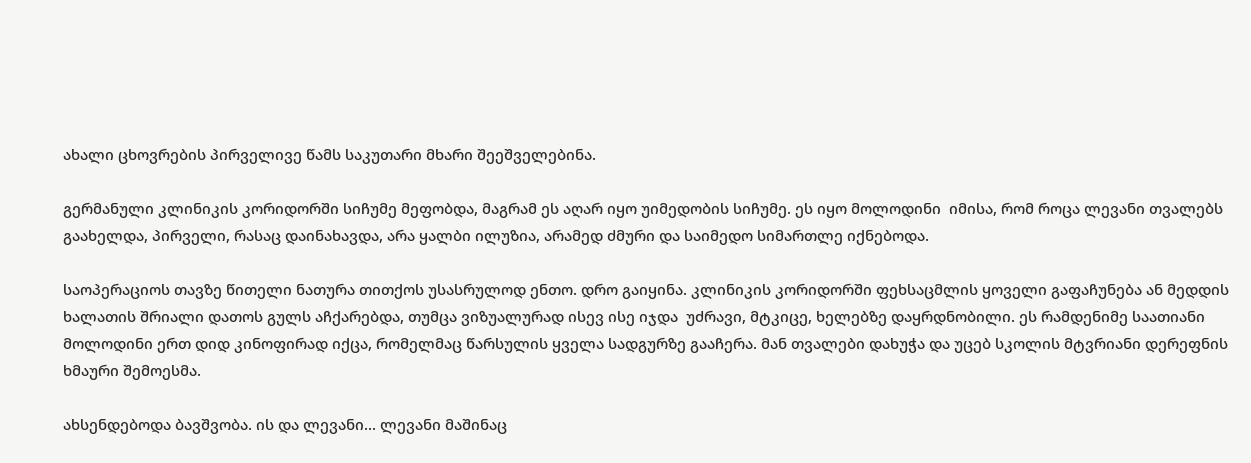ახალი ცხოვრების პირველივე წამს საკუთარი მხარი შეეშველებინა.

გერმანული კლინიკის კორიდორში სიჩუმე მეფობდა, მაგრამ ეს აღარ იყო უიმედობის სიჩუმე. ეს იყო მოლოდინი  იმისა, რომ როცა ლევანი თვალებს გაახელდა, პირველი, რასაც დაინახავდა, არა ყალბი ილუზია, არამედ ძმური და საიმედო სიმართლე იქნებოდა.

საოპერაციოს თავზე წითელი ნათურა თითქოს უსასრულოდ ენთო. დრო გაიყინა. კლინიკის კორიდორში ფეხსაცმლის ყოველი გაფაჩუნება ან მედდის ხალათის შრიალი დათოს გულს აჩქარებდა, თუმცა ვიზუალურად ისევ ისე იჯდა  უძრავი, მტკიცე, ხელებზე დაყრდნობილი. ეს რამდენიმე საათიანი მოლოდინი ერთ დიდ კინოფირად იქცა, რომელმაც წარსულის ყველა სადგურზე გააჩერა. მან თვალები დახუჭა და უცებ სკოლის მტვრიანი დერეფნის ხმაური შემოესმა.

ახსენდებოდა ბავშვობა. ის და ლევანი... ლევანი მაშინაც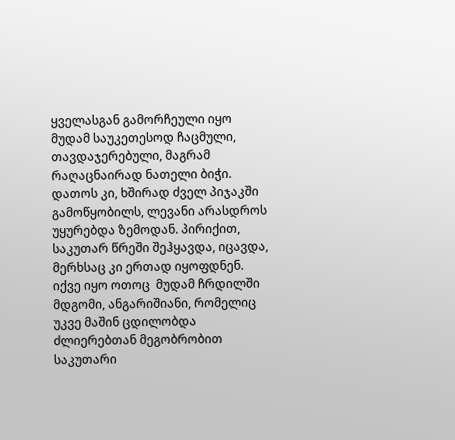ყველასგან გამორჩეული იყო მუდამ საუკეთესოდ ჩაცმული, თავდაჯერებული, მაგრამ რაღაცნაირად ნათელი ბიჭი. დათოს კი, ხშირად ძველ პიჯაკში გამოწყობილს, ლევანი არასდროს უყურებდა ზემოდან. პირიქით, საკუთარ წრეში შეჰყავდა, იცავდა, მერხსაც კი ერთად იყოფდნენ. იქვე იყო ოთოც  მუდამ ჩრდილში მდგომი, ანგარიშიანი, რომელიც უკვე მაშინ ცდილობდა ძლიერებთან მეგობრობით საკუთარი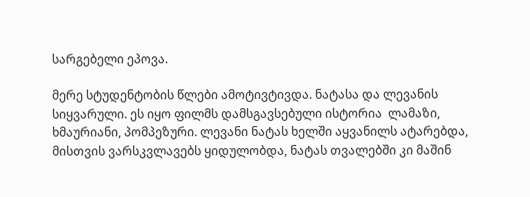სარგებელი ეპოვა.

მერე სტუდენტობის წლები ამოტივტივდა. ნატასა და ლევანის სიყვარული. ეს იყო ფილმს დამსგავსებული ისტორია  ლამაზი, ხმაურიანი, პომპეზური. ლევანი ნატას ხელში აყვანილს ატარებდა, მისთვის ვარსკვლავებს ყიდულობდა, ნატას თვალებში კი მაშინ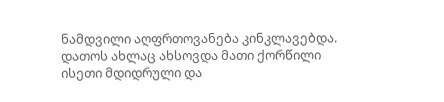ნამდვილი აღფრთოვანება კინკლავებდა. დათოს ახლაც ახსოვდა მათი ქორწილი ისეთი მდიდრული და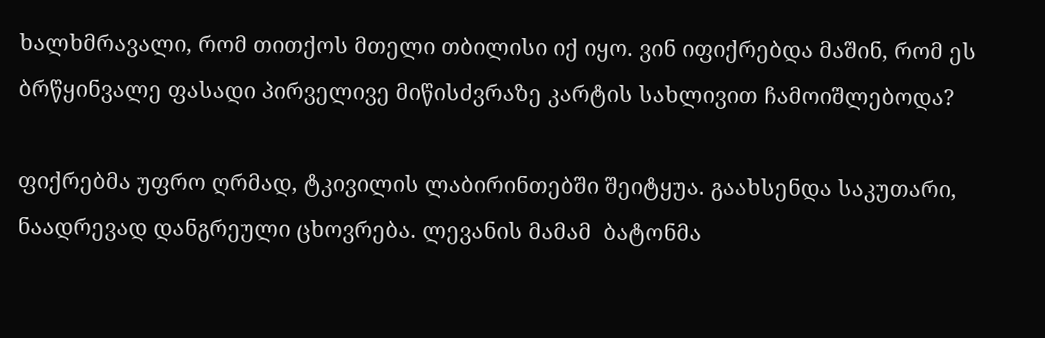ხალხმრავალი, რომ თითქოს მთელი თბილისი იქ იყო. ვინ იფიქრებდა მაშინ, რომ ეს ბრწყინვალე ფასადი პირველივე მიწისძვრაზე კარტის სახლივით ჩამოიშლებოდა?

ფიქრებმა უფრო ღრმად, ტკივილის ლაბირინთებში შეიტყუა. გაახსენდა საკუთარი, ნაადრევად დანგრეული ცხოვრება. ლევანის მამამ  ბატონმა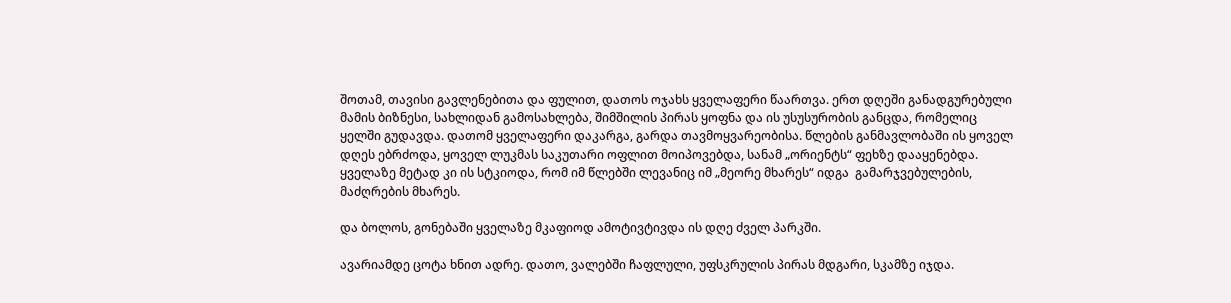შოთამ, თავისი გავლენებითა და ფულით, დათოს ოჯახს ყველაფერი წაართვა. ერთ დღეში განადგურებული მამის ბიზნესი, სახლიდან გამოსახლება, შიმშილის პირას ყოფნა და ის უსუსურობის განცდა, რომელიც ყელში გუდავდა. დათომ ყველაფერი დაკარგა, გარდა თავმოყვარეობისა. წლების განმავლობაში ის ყოველ დღეს ებრძოდა, ყოველ ლუკმას საკუთარი ოფლით მოიპოვებდა, სანამ „ორიენტს“ ფეხზე დააყენებდა. ყველაზე მეტად კი ის სტკიოდა, რომ იმ წლებში ლევანიც იმ „მეორე მხარეს“ იდგა  გამარჯვებულების, მაძღრების მხარეს.

და ბოლოს, გონებაში ყველაზე მკაფიოდ ამოტივტივდა ის დღე ძველ პარკში.

ავარიამდე ცოტა ხნით ადრე. დათო, ვალებში ჩაფლული, უფსკრულის პირას მდგარი, სკამზე იჯდა.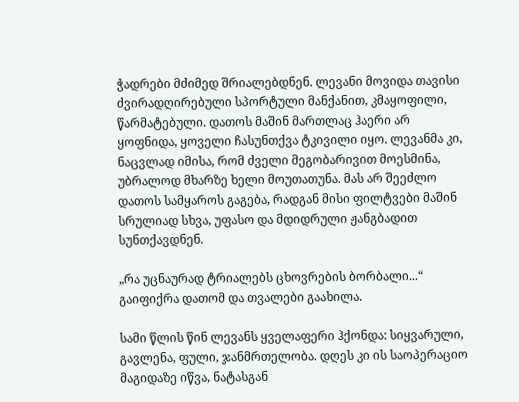ჭადრები მძიმედ შრიალებდნენ. ლევანი მოვიდა თავისი ძვირადღირებული სპორტული მანქანით, კმაყოფილი, წარმატებული. დათოს მაშინ მართლაც ჰაერი არ ყოფნიდა, ყოველი ჩასუნთქვა ტკივილი იყო. ლევანმა კი, ნაცვლად იმისა, რომ ძველი მეგობარივით მოესმინა, უბრალოდ მხარზე ხელი მოუთათუნა. მას არ შეეძლო დათოს სამყაროს გაგება, რადგან მისი ფილტვები მაშინ სრულიად სხვა, უფასო და მდიდრული ჟანგბადით სუნთქავდნენ.

„რა უცნაურად ტრიალებს ცხოვრების ბორბალი...“ გაიფიქრა დათომ და თვალები გაახილა.

სამი წლის წინ ლევანს ყველაფერი ჰქონდა: სიყვარული, გავლენა, ფული, ჯანმრთელობა. დღეს კი ის საოპერაციო მაგიდაზე იწვა, ნატასგან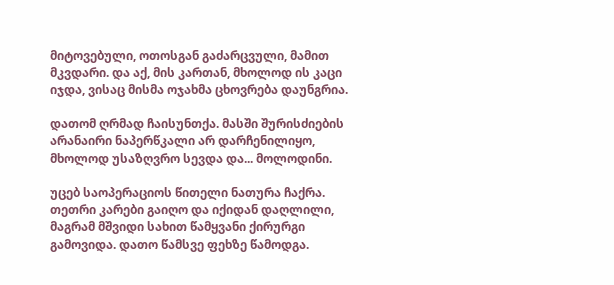მიტოვებული, ოთოსგან გაძარცვული, მამით მკვდარი. და აქ, მის კართან, მხოლოდ ის კაცი იჯდა, ვისაც მისმა ოჯახმა ცხოვრება დაუნგრია.

დათომ ღრმად ჩაისუნთქა. მასში შურისძიების არანაირი ნაპერწკალი არ დარჩენილიყო, მხოლოდ უსაზღვრო სევდა და... მოლოდინი.

უცებ საოპერაციოს წითელი ნათურა ჩაქრა. თეთრი კარები გაიღო და იქიდან დაღლილი, მაგრამ მშვიდი სახით წამყვანი ქირურგი გამოვიდა. დათო წამსვე ფეხზე წამოდგა.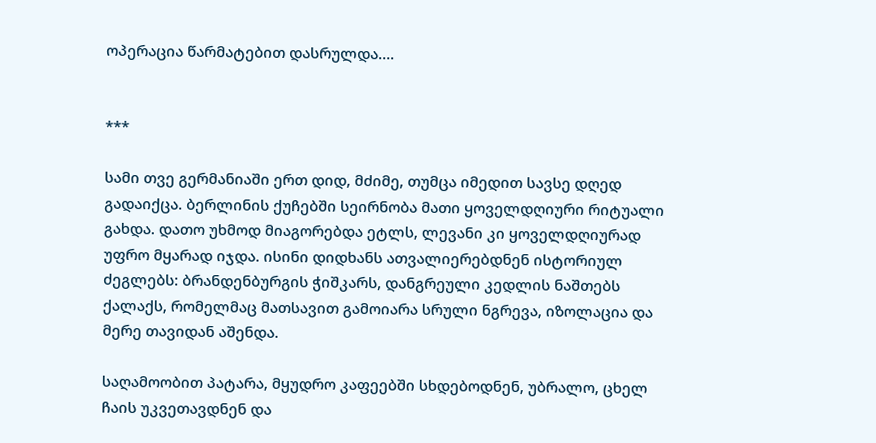ოპერაცია წარმატებით დასრულდა….


***

სამი თვე გერმანიაში ერთ დიდ, მძიმე, თუმცა იმედით სავსე დღედ გადაიქცა. ბერლინის ქუჩებში სეირნობა მათი ყოველდღიური რიტუალი გახდა. დათო უხმოდ მიაგორებდა ეტლს, ლევანი კი ყოველდღიურად უფრო მყარად იჯდა. ისინი დიდხანს ათვალიერებდნენ ისტორიულ ძეგლებს: ბრანდენბურგის ჭიშკარს, დანგრეული კედლის ნაშთებს ქალაქს, რომელმაც მათსავით გამოიარა სრული ნგრევა, იზოლაცია და მერე თავიდან აშენდა.

საღამოობით პატარა, მყუდრო კაფეებში სხდებოდნენ, უბრალო, ცხელ ჩაის უკვეთავდნენ და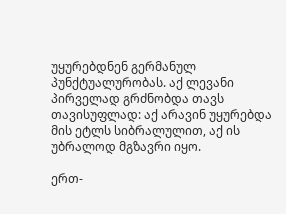უყურებდნენ გერმანულ პუნქტუალურობას. აქ ლევანი პირველად გრძნობდა თავს თავისუფლად: აქ არავინ უყურებდა მის ეტლს სიბრალულით, აქ ის უბრალოდ მგზავრი იყო.

ერთ-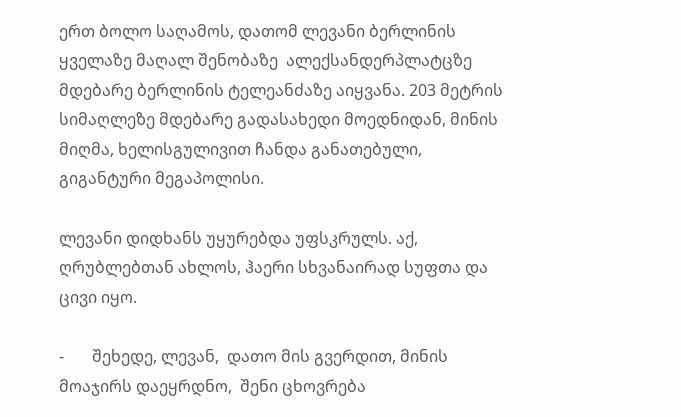ერთ ბოლო საღამოს, დათომ ლევანი ბერლინის ყველაზე მაღალ შენობაზე  ალექსანდერპლატცზე მდებარე ბერლინის ტელეანძაზე აიყვანა. 203 მეტრის სიმაღლეზე მდებარე გადასახედი მოედნიდან, მინის მიღმა, ხელისგულივით ჩანდა განათებული, გიგანტური მეგაპოლისი.

ლევანი დიდხანს უყურებდა უფსკრულს. აქ, ღრუბლებთან ახლოს, ჰაერი სხვანაირად სუფთა და ცივი იყო.

-       შეხედე, ლევან,  დათო მის გვერდით, მინის მოაჯირს დაეყრდნო,  შენი ცხოვრება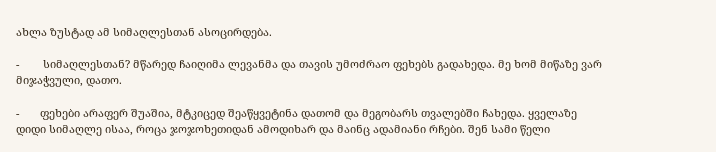ახლა ზუსტად ამ სიმაღლესთან ასოცირდება.

-        სიმაღლესთან? მწარედ ჩაიღიმა ლევანმა და თავის უმოძრაო ფეხებს გადახედა. მე ხომ მიწაზე ვარ მიჯაჭვული, დათო.

-       ფეხები არაფერ შუაშია, მტკიცედ შეაწყვეტინა დათომ და მეგობარს თვალებში ჩახედა. ყველაზე დიდი სიმაღლე ისაა, როცა ჯოჯოხეთიდან ამოდიხარ და მაინც ადამიანი რჩები. შენ სამი წელი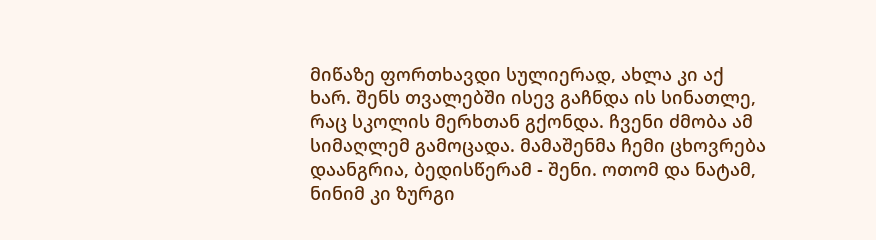მიწაზე ფორთხავდი სულიერად, ახლა კი აქ ხარ. შენს თვალებში ისევ გაჩნდა ის სინათლე, რაც სკოლის მერხთან გქონდა. ჩვენი ძმობა ამ სიმაღლემ გამოცადა. მამაშენმა ჩემი ცხოვრება დაანგრია, ბედისწერამ - შენი. ოთომ და ნატამ, ნინიმ კი ზურგი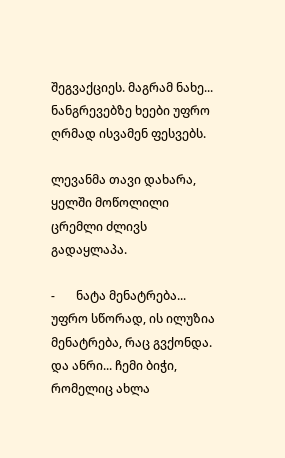შეგვაქციეს. მაგრამ ნახე... ნანგრევებზე ხეები უფრო ღრმად ისვამენ ფესვებს.

ლევანმა თავი დახარა, ყელში მოწოლილი ცრემლი ძლივს გადაყლაპა.

-       ნატა მენატრება... უფრო სწორად, ის ილუზია მენატრება, რაც გვქონდა. და ანრი... ჩემი ბიჭი, რომელიც ახლა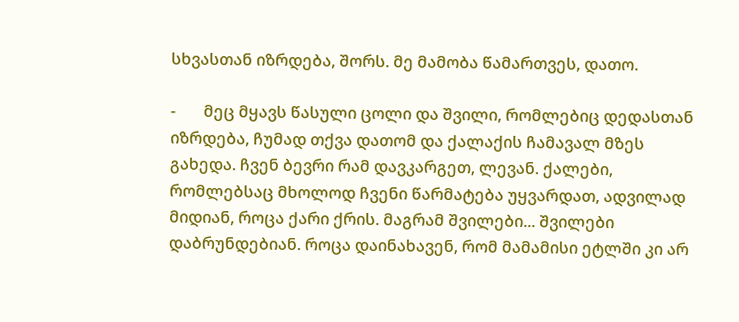სხვასთან იზრდება, შორს. მე მამობა წამართვეს, დათო.

-       მეც მყავს წასული ცოლი და შვილი, რომლებიც დედასთან იზრდება, ჩუმად თქვა დათომ და ქალაქის ჩამავალ მზეს გახედა. ჩვენ ბევრი რამ დავკარგეთ, ლევან. ქალები, რომლებსაც მხოლოდ ჩვენი წარმატება უყვარდათ, ადვილად მიდიან, როცა ქარი ქრის. მაგრამ შვილები... შვილები დაბრუნდებიან. როცა დაინახავენ, რომ მამამისი ეტლში კი არ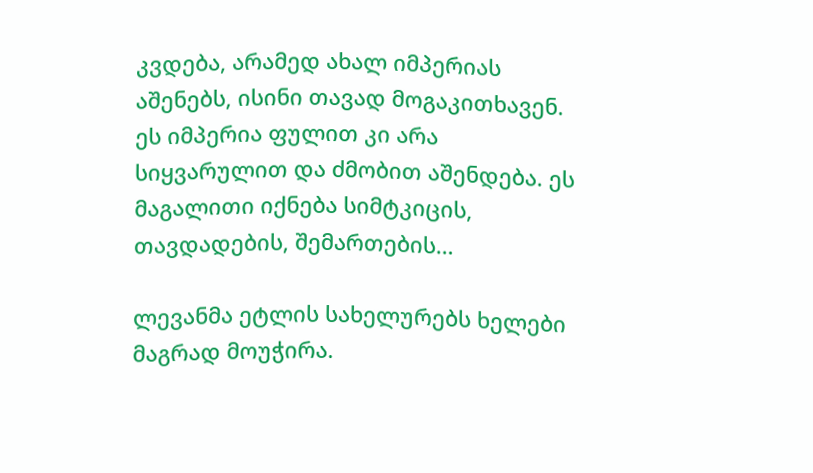კვდება, არამედ ახალ იმპერიას აშენებს, ისინი თავად მოგაკითხავენ. ეს იმპერია ფულით კი არა სიყვარულით და ძმობით აშენდება. ეს მაგალითი იქნება სიმტკიცის, თავდადების, შემართების…

ლევანმა ეტლის სახელურებს ხელები მაგრად მოუჭირა.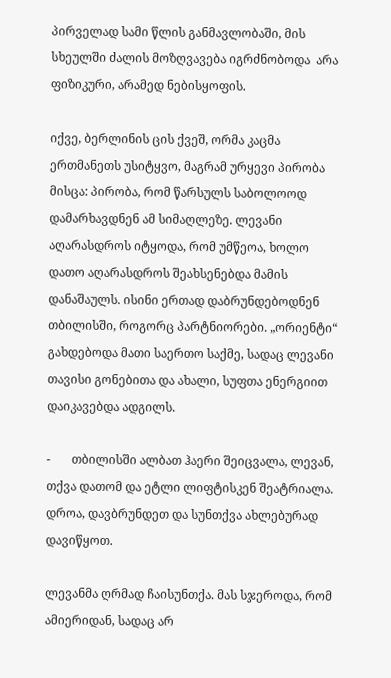პირველად სამი წლის განმავლობაში, მის სხეულში ძალის მოზღვავება იგრძნობოდა  არა ფიზიკური, არამედ ნებისყოფის.

იქვე, ბერლინის ცის ქვეშ, ორმა კაცმა ერთმანეთს უსიტყვო, მაგრამ ურყევი პირობა მისცა: პირობა, რომ წარსულს საბოლოოდ დამარხავდნენ ამ სიმაღლეზე. ლევანი აღარასდროს იტყოდა, რომ უმწეოა, ხოლო დათო აღარასდროს შეახსენებდა მამის დანაშაულს. ისინი ერთად დაბრუნდებოდნენ თბილისში, როგორც პარტნიორები. „ორიენტი“ გახდებოდა მათი საერთო საქმე, სადაც ლევანი თავისი გონებითა და ახალი, სუფთა ენერგიით დაიკავებდა ადგილს.

-       თბილისში ალბათ ჰაერი შეიცვალა, ლევან, თქვა დათომ და ეტლი ლიფტისკენ შეატრიალა. დროა, დავბრუნდეთ და სუნთქვა ახლებურად დავიწყოთ.

ლევანმა ღრმად ჩაისუნთქა. მას სჯეროდა, რომ ამიერიდან, სადაც არ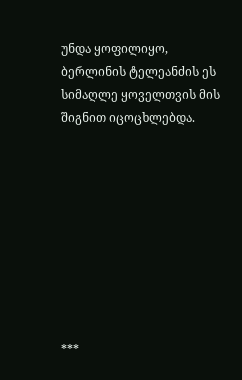უნდა ყოფილიყო, ბერლინის ტელეანძის ეს სიმაღლე ყოველთვის მის შიგნით იცოცხლებდა.









***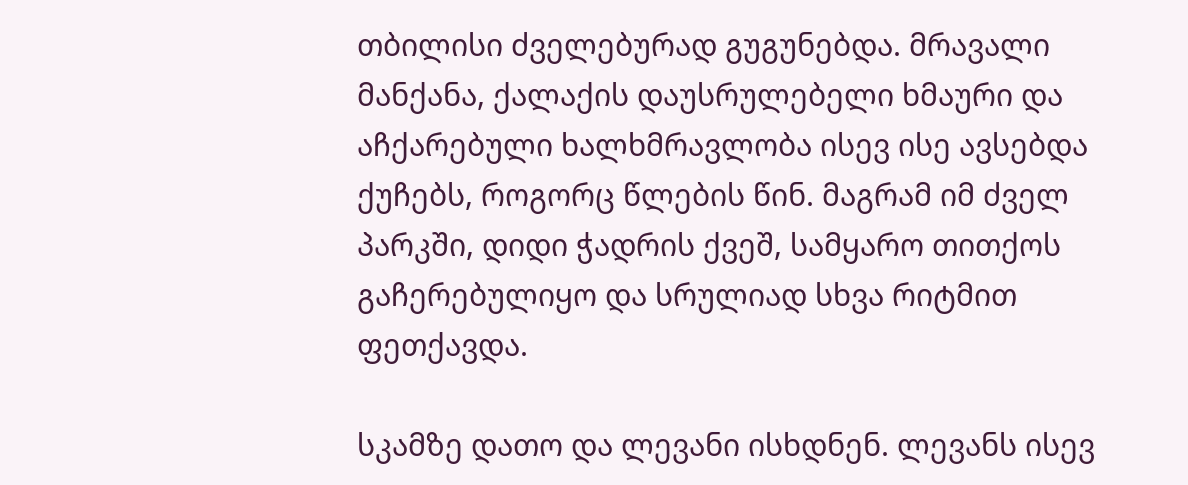თბილისი ძველებურად გუგუნებდა. მრავალი მანქანა, ქალაქის დაუსრულებელი ხმაური და აჩქარებული ხალხმრავლობა ისევ ისე ავსებდა ქუჩებს, როგორც წლების წინ. მაგრამ იმ ძველ პარკში, დიდი ჭადრის ქვეშ, სამყარო თითქოს გაჩერებულიყო და სრულიად სხვა რიტმით ფეთქავდა.

სკამზე დათო და ლევანი ისხდნენ. ლევანს ისევ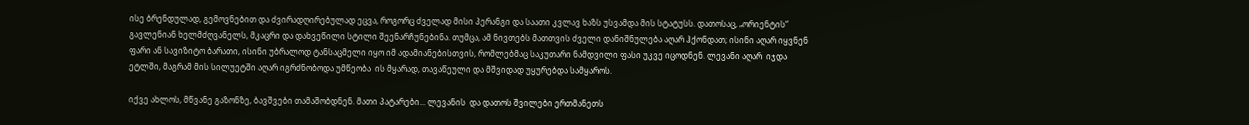ისე ბრენდულად, გემოვნებით და ძვირადღირებულად ეცვა, როგორც ძველად მისი პერანგი და საათი კვლავ ხაზს უსვამდა მის სტატუსს. დათოსაც, „ორიენტის“ გავლენიან ხელმძღვანელს, მკაცრი და დახვეწილი სტილი შეენარჩუნებინა. თუმცა, ამ ნივთებს მათთვის ძველი დანიშნულება აღარ ჰქონდათ; ისინი აღარ იყვნენ ფარი ან სავიზიტო ბარათი, ისინი უბრალოდ ტანსაცმელი იყო იმ ადამიანებისთვის, რომლებმაც საკუთარი ნამდვილი ფასი უკვე იცოდნენ. ლევანი აღარ  იჯდა ეტლში, მაგრამ მის სილუეტში აღარ იგრძნობოდა უმწეობა  ის მყარად, თავაწეული და მშვიდად უყურებდა სამყაროს.

იქვე ახლოს, მწვანე გაზონზე, ბავშვები თამაშობდნენ. მათი პატარები... ლევანის  და დათოს შვილები ერთმანეთს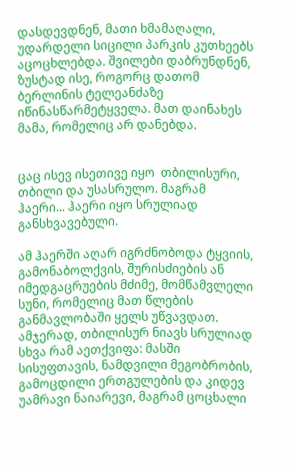დასდევდნენ, მათი ხმამაღალი, უდარდელი სიცილი პარკის კუთხეებს აცოცხლებდა. შვილები დაბრუნდნენ, ზუსტად ისე, როგორც დათომ ბერლინის ტელეანძაზე იწინასწარმეტყველა. მათ დაინახეს მამა, რომელიც არ დანებდა.


ცაც ისევ ისეთივე იყო  თბილისური, თბილი და უსასრულო. მაგრამ ჰაერი... ჰაერი იყო სრულიად განსხვავებული.

ამ ჰაერში აღარ იგრძნობოდა ტყვიის, გამონაბოლქვის, შურისძიების ან იმედგაცრუების მძიმე, მომწამვლელი სუნი, რომელიც მათ წლების განმავლობაში ყელს უწვავდათ. ამჯერად, თბილისურ ნიავს სრულიად სხვა რამ აეთქვიფა: მასში სისუფთავის, ნამდვილი მეგობრობის, გამოცდილი ერთგულების და კიდევ უამრავი ნაიარევი, მაგრამ ცოცხალი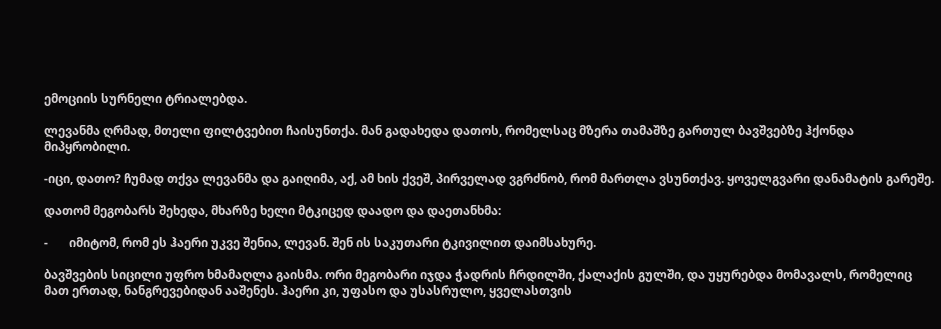ემოციის სურნელი ტრიალებდა.

ლევანმა ღრმად, მთელი ფილტვებით ჩაისუნთქა. მან გადახედა დათოს, რომელსაც მზერა თამაშზე გართულ ბავშვებზე ჰქონდა მიპყრობილი.

-იცი, დათო? ჩუმად თქვა ლევანმა და გაიღიმა, აქ, ამ ხის ქვეშ, პირველად ვგრძნობ, რომ მართლა ვსუნთქავ. ყოველგვარი დანამატის გარეშე.

დათომ მეგობარს შეხედა, მხარზე ხელი მტკიცედ დაადო და დაეთანხმა:

-       იმიტომ, რომ ეს ჰაერი უკვე შენია, ლევან. შენ ის საკუთარი ტკივილით დაიმსახურე.

ბავშვების სიცილი უფრო ხმამაღლა გაისმა. ორი მეგობარი იჯდა ჭადრის ჩრდილში, ქალაქის გულში, და უყურებდა მომავალს, რომელიც მათ ერთად, ნანგრევებიდან ააშენეს. ჰაერი კი, უფასო და უსასრულო, ყველასთვის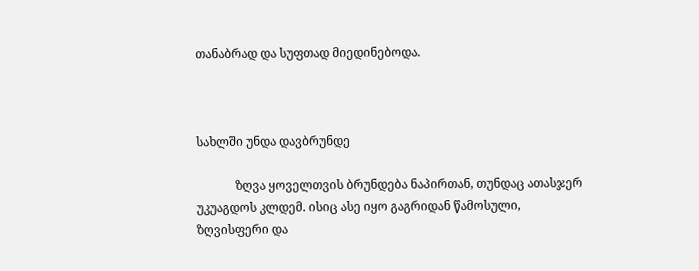თანაბრად და სუფთად მიედინებოდა.



სახლში უნდა დავბრუნდე

             ზღვა ყოველთვის ბრუნდება ნაპირთან, თუნდაც ათასჯერ უკუაგდოს კლდემ. ისიც ასე იყო გაგრიდან წამოსული, ზღვისფერი და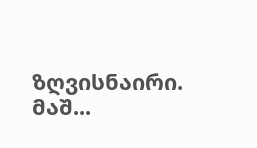ზღვისნაირი. მაშ...